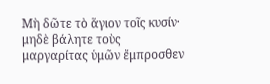Μὴ δῶτε τὸ ἅγιον τοῖς κυσίν· μηδὲ βάλητε τοὺς μαργαρίτας ὑμῶν ἔμπροσθεν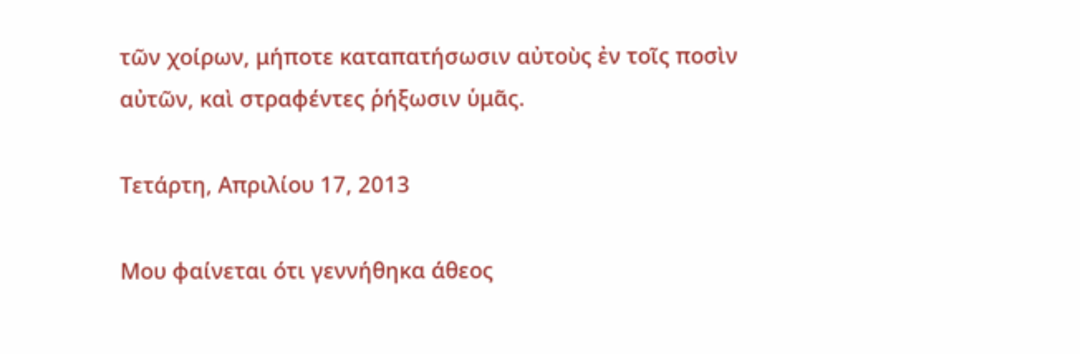τῶν χοίρων, μήποτε καταπατήσωσιν αὐτοὺς ἐν τοῖς ποσὶν αὐτῶν, καὶ στραφέντες ῥήξωσιν ὑμᾶς.

Τετάρτη, Απριλίου 17, 2013

Μου φαίνεται ότι γεννήθηκα άθεος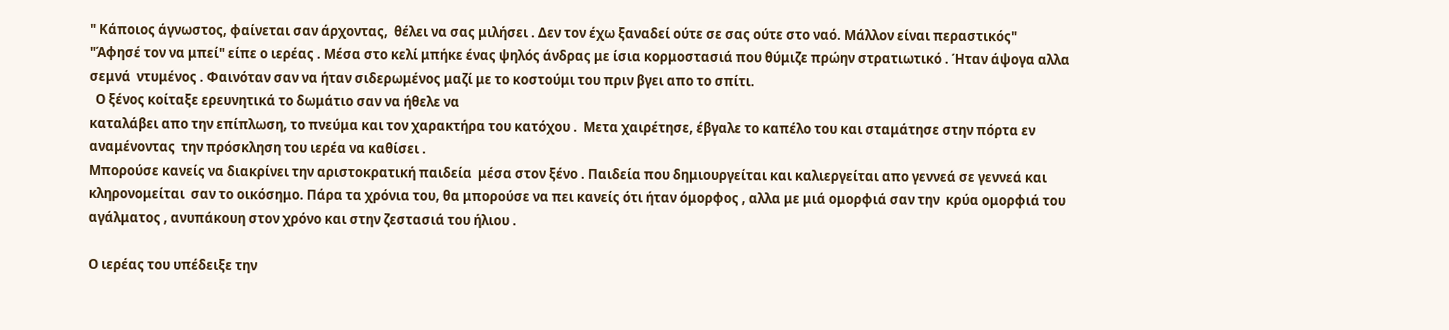" Κάποιος άγνωστος, φαίνεται σαν άρχοντας,  θέλει να σας μιλήσει . Δεν τον έχω ξαναδεί ούτε σε σας ούτε στο ναό. Μάλλον είναι περαστικός"
"Άφησέ τον να μπεί" είπε ο ιερέας . Μέσα στο κελί μπήκε ένας ψηλός άνδρας με ίσια κορμοστασιά που θύμιζε πρώην στρατιωτικό . Ήταν άψογα αλλα σεμνά  ντυμένος . Φαινόταν σαν να ήταν σιδερωμένος μαζί με το κοστούμι του πριν βγει απο το σπίτι.
  Ο ξένος κοίταξε ερευνητικά το δωμάτιο σαν να ήθελε να
καταλάβει απο την επίπλωση, το πνεύμα και τον χαρακτήρα του κατόχου .  Μετα χαιρέτησε, έβγαλε το καπέλο του και σταμάτησε στην πόρτα εν αναμένοντας  την πρόσκληση του ιερέα να καθίσει .
Μπορούσε κανείς να διακρίνει την αριστοκρατική παιδεία  μέσα στον ξένο . Παιδεία που δημιουργείται και καλιεργείται απο γεννεά σε γεννεά και κληρονομείται  σαν το οικόσημο. Πάρα τα χρόνια του, θα μπορούσε να πει κανείς ότι ήταν όμορφος , αλλα με μιά ομορφιά σαν την  κρύα ομορφιά του αγάλματος , ανυπάκουη στον χρόνο και στην ζεστασιά του ήλιου .

Ο ιερέας του υπέδειξε την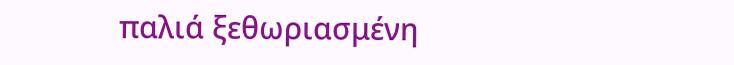παλιά ξεθωριασμένη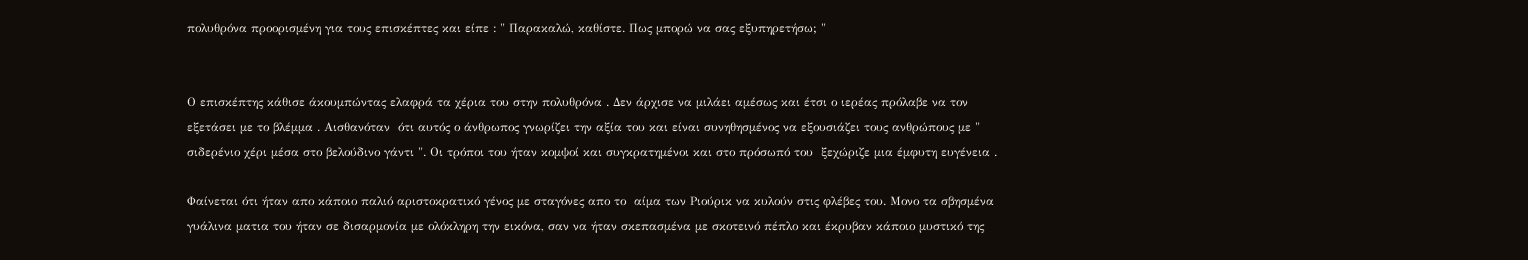πολυθρόνα προορισμένη για τους επισκέπτες και είπε : " Παρακαλώ, καθίστε. Πως μπορώ να σας εξυπηρετήσω; "


Ο επισκέπτης κάθισε άκουμπώντας ελαφρά τα χέρια του στην πολυθρόνα . Δεν άρχισε να μιλάει αμέσως και έτσι ο ιερέας πρόλαβε να τον εξετάσει με το βλέμμα . Αισθανόταν  ότι αυτός ο άνθρωπος γνωρίζει την αξία του και είναι συνηθησμένος να εξουσιάζει τους ανθρώπους με " σιδερένιο χέρι μέσα στο βελούδινο γάντι ". Οι τρόποι του ήταν κομψοί και συγκρατημένοι και στο πρόσωπό του  ξεχώριζε μια έμφυτη ευγένεια .

Φαίνεται ότι ήταν απο κάποιο παλιό αριστοκρατικό γένος με σταγόνες απο το  αίμα των Ριούρικ να κυλούν στις φλέβες του. Μονο τα σβησμένα γυάλινα ματια του ήταν σε δισαρμονία με ολόκληρη την εικόνα, σαν να ήταν σκεπασμένα με σκοτεινό πέπλο και έκρυβαν κάποιο μυστικό της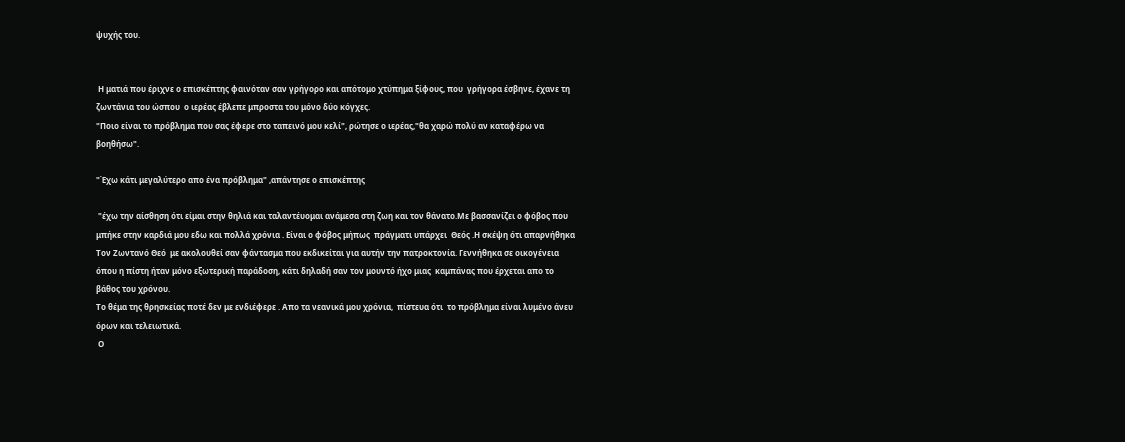ψυχής του.


 Η ματιά που έριχνε ο επισκέπτης φαινόταν σαν γρήγορο και απότομο χτύπημα ξίφους, που  γρήγορα έσβηνε, έχανε τη ζωντάνια του ώσπου  ο ιερέας έβλεπε μπροστα του μόνο δύο κόγχες.
"Ποιο είναι το πρόβλημα που σας έφερε στο ταπεινό μου κελί", ρώτησε ο ιερέας,"θα χαρώ πολύ αν καταφέρω να βοηθήσω".

"Έχω κάτι μεγαλύτερο απο ένα πρόβλημα" ,απάντησε ο επισκέπτης

 "έχω την αίσθηση ότι είμαι στην θηλιά και ταλαντέυομαι ανάμεσα στη ζωη και τον θάνατο.Με βασσανίζει ο φόβος που μπήκε στην καρδιά μου εδω και πολλά χρόνια . Είναι ο φόβος μήπως  πράγματι υπάρχει  Θεός .Η σκέψη ότι απαρνήθηκα Τον Ζωντανό Θεό  με ακολουθεί σαν φάντασμα που εκδικείται για αυτήν την πατροκτονία. Γεννήθηκα σε οικογένεια όπου η πίστη ήταν μόνο εξωτερική παράδοση, κάτι δηλαδή σαν τον μουντό ήχο μιας  καμπάνας που έρχεται απο το βάθος του χρόνου.
Το θέμα της θρησκείας ποτέ δεν με ενδιέφερε . Απο τα νεανικά μου χρόνια,  πίστευα ότι  το πρόβλημα είναι λυμένο άνευ όρων και τελειωτικά.
 Ο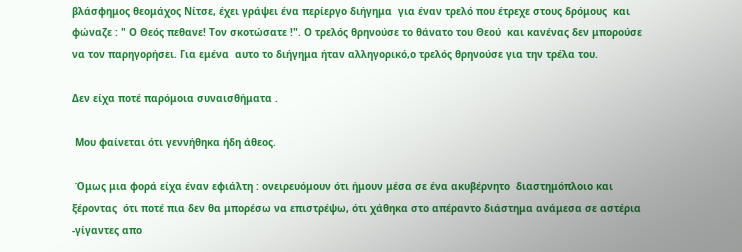βλάσφημος θεομάχος Νίτσε, έχει γράψει ένα περίεργο διήγημα  για έναν τρελό που έτρεχε στους δρόμους  και φώναζε : " Ο Θεός πεθανε! Τον σκοτώσατε !". Ο τρελός θρηνούσε το θάνατο του Θεού  και κανένας δεν μπορούσε να τον παρηγορήσει. Για εμένα  αυτο το διήγημα ήταν αλληγορικό,ο τρελός θρηνούσε για την τρέλα του.

Δεν είχα ποτέ παρόμοια συναισθήματα .

 Μου φαίνεται ότι γεννήθηκα ήδη άθεος.

 Όμως μια φορά είχα έναν εφιάλτη : ονειρευόμουν ότι ήμουν μέσα σε ένα ακυβέρνητο  διαστημόπλοιο και ξέροντας  ότι ποτέ πια δεν θα μπορέσω να επιστρέψω, ότι χάθηκα στο απέραντο διάστημα ανάμεσα σε αστέρια -γίγαντες απο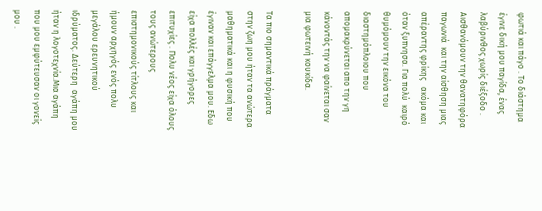φωτιά και πάγο . Το διάστημα έγινε δική μου παγίδα, ένας  λαβύρινθος χωρίς διέξοδο . Αισθανόμουν την θανατηφόρα παγωνιά  και την αίσθηση μιας απέραντης φρίκης   ακόμα και όταν ξυπνησα. Για πολύ  καιρό θυμόμουν την εικόνα του διαστημόπλοιου που απομακρύνεται απο την γη κάνοντάς την να φαίνεται σαν  μια φωτεινή κουκίδα.

Τα πιο σημαντικά πράγματα στην ζωη μου ήταν τα ανώτερα μαθηματικά και η φυσική που έγιναν και επάγγελμα μου. Εδω είχα πολλές και γρήγορες επιτυχίες . Πολυ νέος είχα όλους τους ανώτερους επιστημονικούς τίτλους και ήμουν αρχηγός ενός πολυ μεγάλου ερευνητικού ιδρύματος. Δεύτερη  αγάπη μου ήταν η λογοτεχνία.Μια αγάπη που μου εμφύτευσαν οι γονείς μου .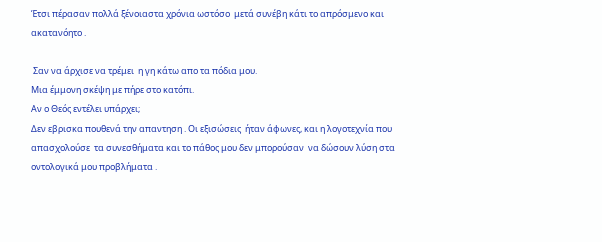Έτσι πέρασαν πολλά ξένοιαστα χρόνια ωστόσο  μετά συνέβη κάτι το απρόσμενο και ακατανόητο .

 Σαν να άρχισε να τρέμει  η γη κάτω απο τα πόδια μου.
Μια έμμονη σκέψη με πήρε στο κατόπι.
Αν ο Θεός εντέλει υπάρχει;
Δεν εβρισκα πουθενά την απαντηση . Οι εξισώσεις  ήταν άφωνες, και η λογοτεχνία που απασχολούσε  τα συνεσθήματα και το πάθος μου δεν μπορούσαν  να δώσουν λύση στα οντολογικά μου προβλήματα .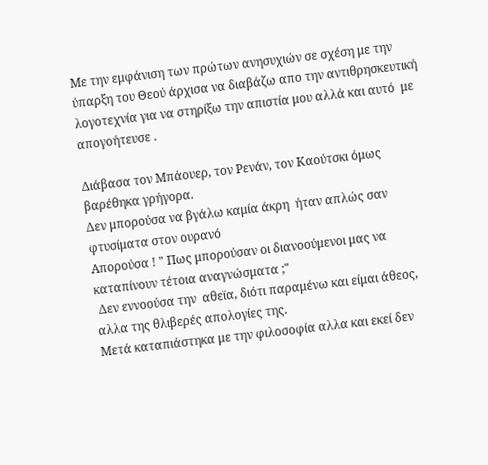Με την εμφάνιση των πρώτων ανησυχιών σε σχέση με την ύπαρξη του Θεού άρχισα να διαβάζω απο την αντιθρησκευτική λογοτεχνία για να στηρίξω την απιστία μου αλλά και αυτό  με απογοήτευσε .

Διάβασα τον Μπάουερ, τον Ρενάν, τον Καούτσκι όμως βαρέθηκα γρήγορα.
Δεν μπορούσα να βγάλω καμία άκρη  ήταν απλώς σαν  φτυσίματα στον ουρανό
Απορούσα ! " Πως μπορούσαν οι διανοούμενοι μας να καταπίνουν τέτοια αναγνώσματα ;"
 Δεν εννοούσα την  αθεϊα, διότι παραμένω και είμαι άθεος,  αλλα της θλιβερές απολογίες της.
Μετά καταπιάστηκα με την φιλοσοφία αλλα και εκεί δεν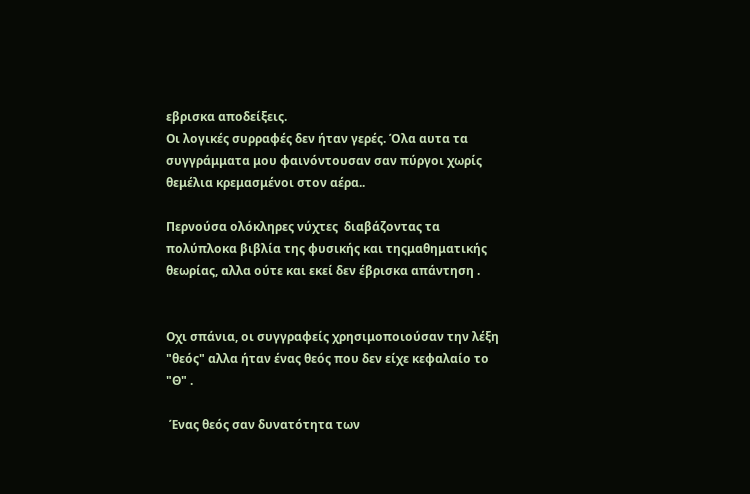εβρισκα αποδείξεις.
Οι λογικές συρραφές δεν ήταν γερές. Όλα αυτα τα συγγράμματα μου φαινόντουσαν σαν πύργοι χωρίς θεμέλια κρεμασμένοι στον αέρα..

Περνούσα ολόκληρες νύχτες  διαβάζοντας τα πολύπλοκα βιβλία της φυσικής και τηςμαθηματικής θεωρίας, αλλα ούτε και εκεί δεν έβρισκα απάντηση .


Οχι σπάνια, οι συγγραφείς χρησιμοποιούσαν την λέξη  "θεός" αλλα ήταν ένας θεός που δεν είχε κεφαλαίο το "Θ" .

 Ένας θεός σαν δυνατότητα των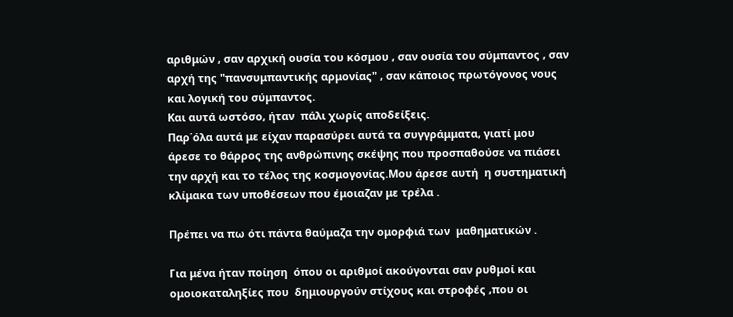αριθμών , σαν αρχική ουσία του κόσμου , σαν ουσία του σύμπαντος , σαν αρχή της "πανσυμπαντικής αρμονίας" , σαν κάποιος πρωτόγονος νους και λογική του σύμπαντος.
Και αυτά ωστόσο, ήταν  πάλι χωρίς αποδείξεις.
Παρ΄όλα αυτά με είχαν παρασύρει αυτά τα συγγράμματα, γιατί μου άρεσε το θάρρος της ανθρώπινης σκέψης που προσπαθούσε να πιάσει την αρχή και το τέλος της κοσμογονίας.Μου άρεσε αυτή  η συστηματική  κλίμακα των υποθέσεων που έμοιαζαν με τρέλα .

Πρέπει να πω ότι πάντα θαύμαζα την ομορφιά των  μαθηματικών .

Για μένα ήταν ποίηση  όπου οι αριθμοί ακούγονται σαν ρυθμοί και ομοιοκαταληξίες που  δημιουργούν στίχους και στροφές ,που οι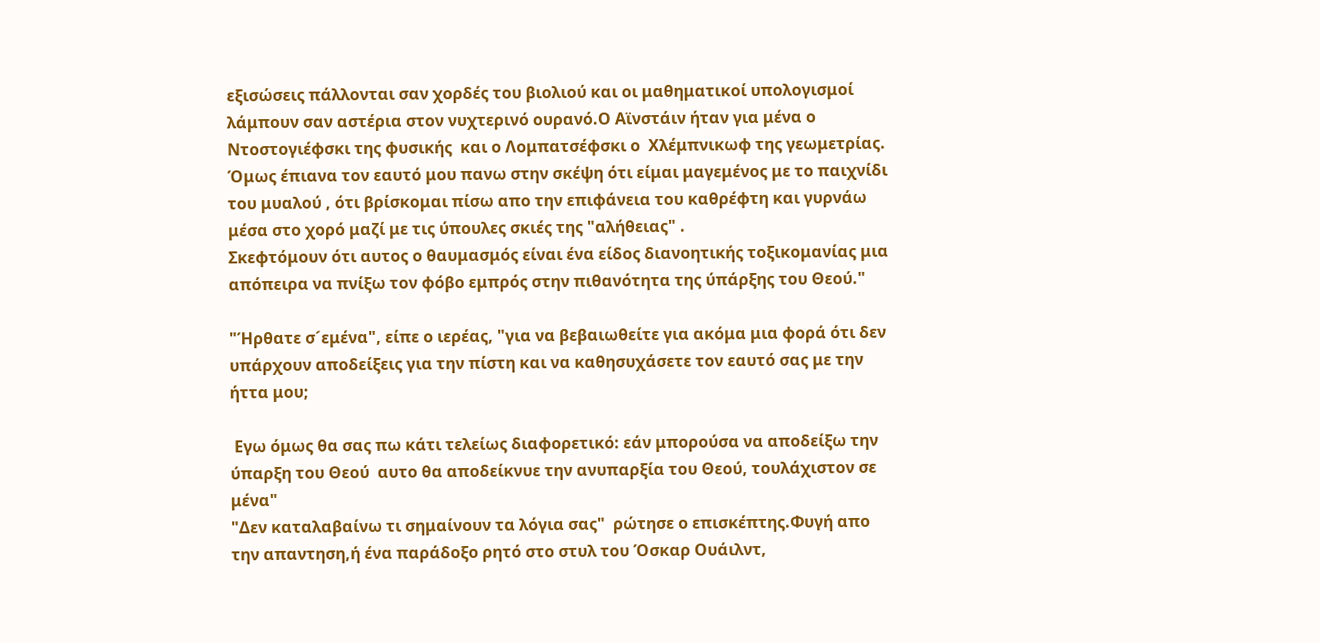εξισώσεις πάλλονται σαν χορδές του βιολιού και οι μαθηματικοί υπολογισμοί λάμπουν σαν αστέρια στον νυχτερινό ουρανό.Ο Αϊνστάιν ήταν για μένα ο Ντοστογιέφσκι της φυσικής  και ο Λομπατσέφσκι ο  Χλέμπνικωφ της γεωμετρίας. Όμως έπιανα τον εαυτό μου πανω στην σκέψη ότι είμαι μαγεμένος με το παιχνίδι του μυαλού , ότι βρίσκομαι πίσω απο την επιφάνεια του καθρέφτη και γυρνάω μέσα στο χορό μαζί με τις ύπουλες σκιές της "αλήθειας" .
Σκεφτόμουν ότι αυτος ο θαυμασμός είναι ένα είδος διανοητικής τοξικομανίας μια απόπειρα να πνίξω τον φόβο εμπρός στην πιθανότητα της ύπάρξης του Θεού."

"Ήρθατε σ´εμένα", είπε ο ιερέας, "για να βεβαιωθείτε για ακόμα μια φορά ότι δεν υπάρχουν αποδείξεις για την πίστη και να καθησυχάσετε τον εαυτό σας με την ήττα μου;

 Εγω όμως θα σας πω κάτι τελείως διαφορετικό: εάν μπορούσα να αποδείξω την ύπαρξη του Θεού  αυτο θα αποδείκνυε την ανυπαρξία του Θεού, τουλάχιστον σε μένα"
"Δεν καταλαβαίνω τι σημαίνουν τα λόγια σας"  ρώτησε ο επισκέπτης.Φυγή απο την απαντηση,ή ένα παράδοξο ρητό στο στυλ του Όσκαρ Ουάιλντ,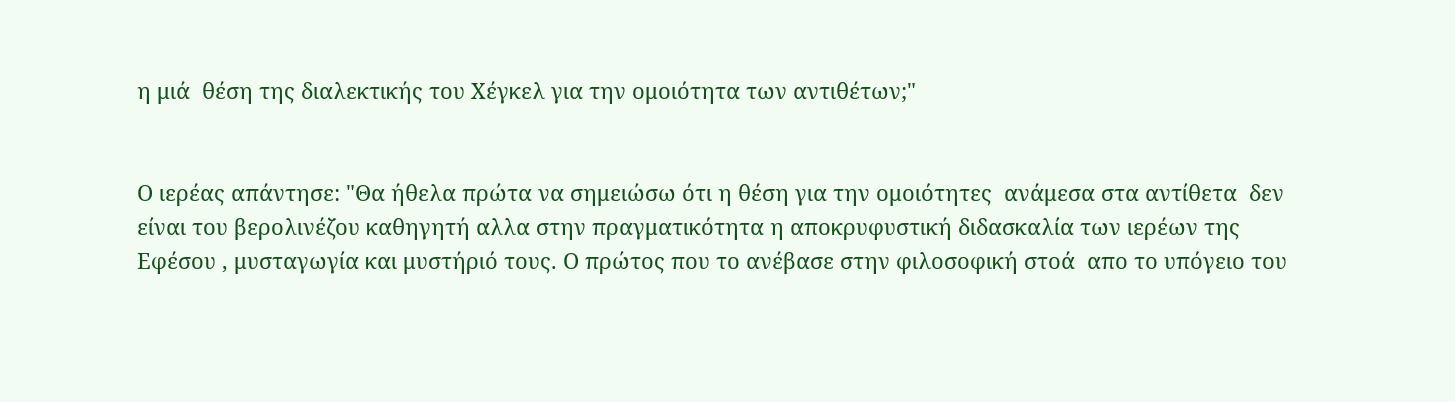η μιά  θέση της διαλεκτικής του Χέγκελ για την ομοιότητα των αντιθέτων;"


Ο ιερέας απάντησε: "Θα ήθελα πρώτα να σημειώσω ότι η θέση για την ομοιότητες  ανάμεσα στα αντίθετα  δεν είναι του βερολινέζου καθηγητή αλλα στην πραγματικότητα η αποκρυφυστική διδασκαλία των ιερέων της Εφέσου , μυσταγωγία και μυστήριό τους. Ο πρώτος που το ανέβασε στην φιλοσοφική στοά  απο το υπόγειο του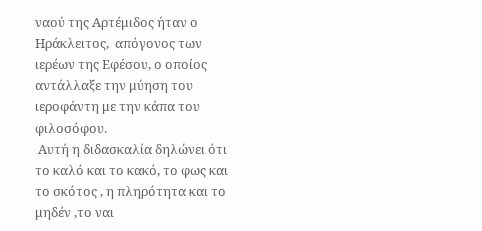ναού της Αρτέμιδος ήταν ο Ηράκλειτος,  απόγονος των ιερέων της Εφέσου, ο οποίος αντάλλαξε την μύηση του ιεροφάντη με την κάπα του φιλοσόφου.
 Αυτή η διδασκαλία δηλώνει ότι το καλό και το κακό, το φως και το σκότος , η πληρότητα και το μηδέν ,το ναι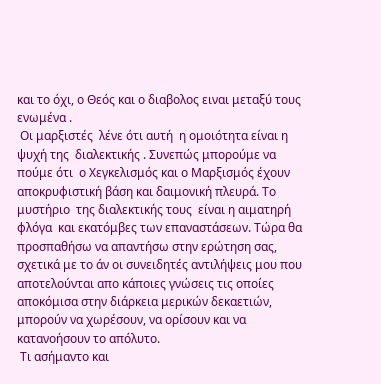και το όχι, ο Θεός και ο διαβολος ειναι μεταξύ τους  ενωμένα .
 Οι μαρξιστές  λένε ότι αυτή  η ομοιότητα είναι η ψυχή της  διαλεκτικής . Συνεπώς μπορούμε να πούμε ότι  ο Χεγκελισμός και ο Μαρξισμός έχουν αποκρυφιστική βάση και δαιμονική πλευρά. Το μυστήριο  της διαλεκτικής τους  είναι η αιματηρή  φλόγα  και εκατόμβες των επαναστάσεων. Τώρα θα προσπαθήσω να απαντήσω στην ερώτηση σας, σχετικά με το άν οι συνειδητές αντιλήψεις μου που αποτελούνται απο κάποιες γνώσεις τις οποίες  αποκόμισα στην διάρκεια μερικών δεκαετιών, μπορούν να χωρέσουν, να ορίσουν και να κατανοήσουν το απόλυτο.
 Τι ασήμαντο και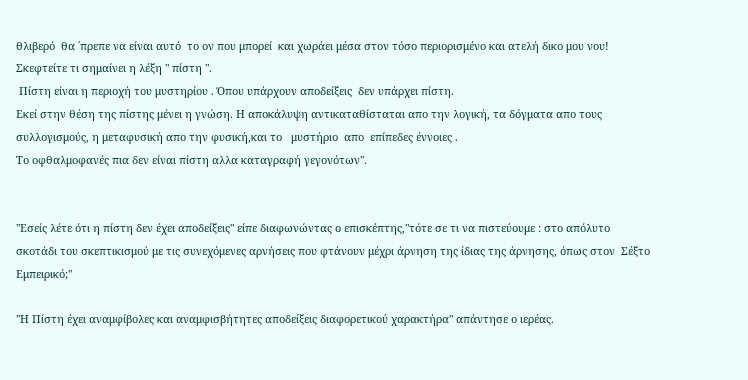θλιβερό  θα ΄πρεπε να είναι αυτό  το ον που μπορεί  και χωράει μέσα στον τόσο περιορισμένο και ατελή δικο μου νου!
Σκεφτείτε τι σημαίνει η λέξη " πίστη ".
 Πίστη είναι η περιοχή του μυστηρίου . Όπου υπάρχουν αποδείξεις  δεν υπάρχει πίστη.
Εκεί στην θέση της πίστης μένει η γνώση. Η αποκάλυψη αντικαταθίσταται απο την λογική, τα δόγματα απο τους  συλλογισμούς, η μεταφυσική απο την φυσική,και το   μυστήριο  απο  επίπεδες έννοιες .
Το οφθαλμοφανές πια δεν είναι πίστη αλλα καταγραφή γεγονότων".


"Εσείς λέτε ότι η πίστη δεν έχει αποδείξεις" είπε διαφωνώντας ο επισκέπτης,"τότε σε τι να πιστεύουμε : στο απόλυτο σκοτάδι του σκεπτικισμού με τις συνεχόμενες αρνήσεις που φτάνουν μέχρι άρνηση της ίδιας της άρνησης, όπως στον  Σέξτο Εμπειρικό;"

"Η Πίστη έχει αναμφίβολες και αναμφισβήτητες αποδείξεις διαφορετικού χαρακτήρα" απάντησε ο ιερέας.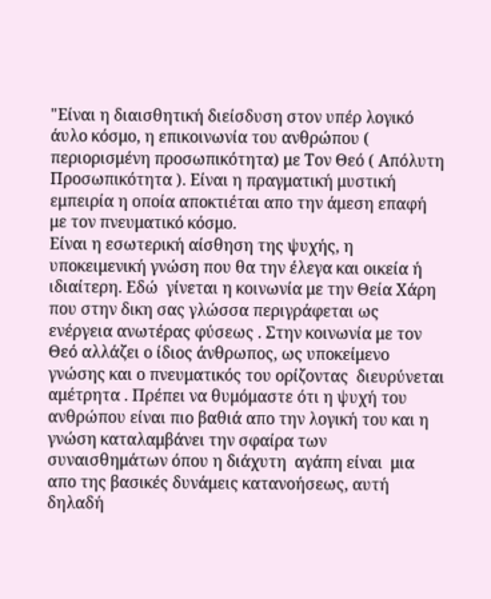"Είναι η διαισθητική διείσδυση στον υπέρ λογικό άυλο κόσμο, η επικοινωνία του ανθρώπου ( περιορισμένη προσωπικότητα) με Τον Θεό ( Απόλυτη Προσωπικότητα ). Είναι η πραγματική μυστική εμπειρία η οποία αποκτιέται απο την άμεση επαφή με τον πνευματικό κόσμο.
Είναι η εσωτερική αίσθηση της ψυχής, η υποκειμενική γνώση που θα την έλεγα και οικεία ή ιδιαίτερη. Εδώ  γίνεται η κοινωνία με την Θεία Χάρη που στην δικη σας γλώσσα περιγράφεται ως ενέργεια ανωτέρας φύσεως . Στην κοινωνία με τον Θεό αλλάζει ο ίδιος άνθρωπος, ως υποκείμενο γνώσης και ο πνευματικός του ορίζοντας  διευρύνεται αμέτρητα . Πρέπει να θυμόμαστε ότι η ψυχή του ανθρώπου είναι πιο βαθιά απο την λογική του και η γνώση καταλαμβάνει την σφαίρα των συναισθημάτων όπου η διάχυτη  αγάπη είναι  μια απο της βασικές δυνάμεις κατανοήσεως, αυτή δηλαδή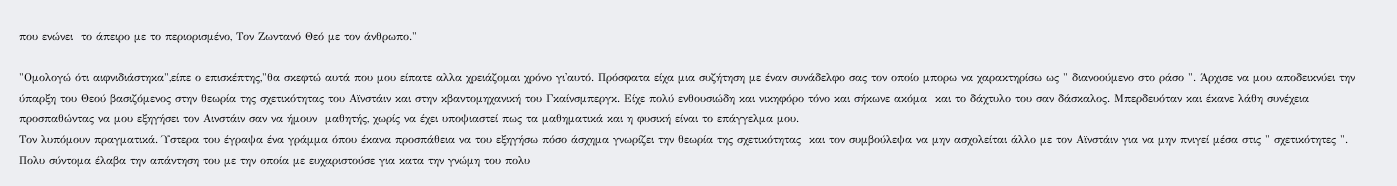που ενώνει  το άπειρο με το περιορισμένο, Τον Ζωντανό Θεό με τον άνθρωπο."

"Ομολογώ ότι αιφνιδιάστηκα",είπε ο επισκέπτης,"θα σκεφτώ αυτά που μου είπατε αλλα χρειάζομαι χρόνο γι'αυτό. Πρόσφατα είχα μια συζήτηση με έναν συνάδελφο σας τον οποίο μπορω να χαρακτηρίσω ως " διανοούμενο στο ράσο ". Άρχισε να μου αποδεικνύει την ύπαρξη του Θεού βασιζόμενος στην θεωρία της σχετικότητας του Αϊνστάιν και στην κβαντομηχανική του Γκαίνσμπεργκ. Είχε πολύ ενθουσιώδη και νικηφόρο τόνο και σήκωνε ακόμα  και το δάχτυλο του σαν δάσκαλος. Μπερδευόταν και έκανε λάθη συνέχεια προσπαθώντας να μου εξηγήσει τον Αινστάιν σαν να ήμουν  μαθητής, χωρίς να έχει υποψιαστεί πως τα μαθηματικά και η φυσική είναι το επάγγελμα μου.
Τον λυπόμουν πραγματικά. Ύστερα του έγραψα ένα γράμμα όπου έκανα προσπάθεια να του εξηγήσω πόσο άσχημα γνωρίζει την θεωρία της σχετικότητας  και τον συμβούλεψα να μην ασχολείται άλλο με τον Αϊνστάιν για να μην πνιγεί μέσα στις " σχετικότητες ". Πολυ σύντομα έλαβα την απάντηση του με την οποία με ευχαριστούσε για κατα την γνώμη του πολυ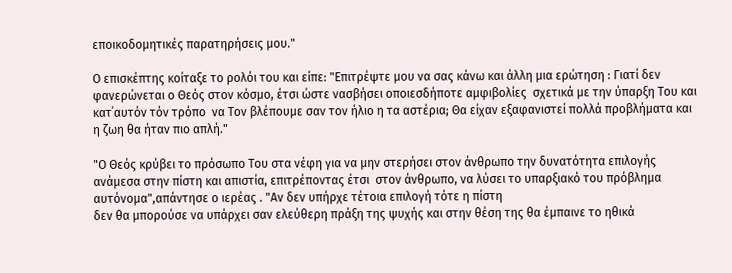εποικοδομητικές παρατηρήσεις μου."

Ο επισκέπτης κοίταξε το ρολόι του και είπε: "Επιτρέψτε μου να σας κάνω και άλλη μια ερώτηση : Γιατί δεν φανερώνεται ο Θεός στον κόσμο, έτσι ώστε νασβήσει οποιεσδήποτε αμφιβολίες  σχετικά με την ύπαρξη Του και κατ΄αυτόν τόν τρόπο  να Τον βλέπουμε σαν τον ήλιο η τα αστέρια; Θα είχαν εξαφανιστεί πολλά προβλήματα και η ζωη θα ήταν πιο απλή."

"Ο Θεός κρύβει το πρόσωπο Του στα νέφη για να μην στερήσει στον άνθρωπο την δυνατότητα επιλογής ανάμεσα στην πίστη και απιστία, επιτρέποντας έτσι  στον άνθρωπο, να λύσει το υπαρξιακό του πρόβλημα αυτόνομα",απάντησε ο ιερέας . "Αν δεν υπήρχε τέτοια επιλογή τότε η πίστη
δεν θα μπορούσε να υπάρχει σαν ελεύθερη πράξη της ψυχής και στην θέση της θα έμπαινε το ηθικά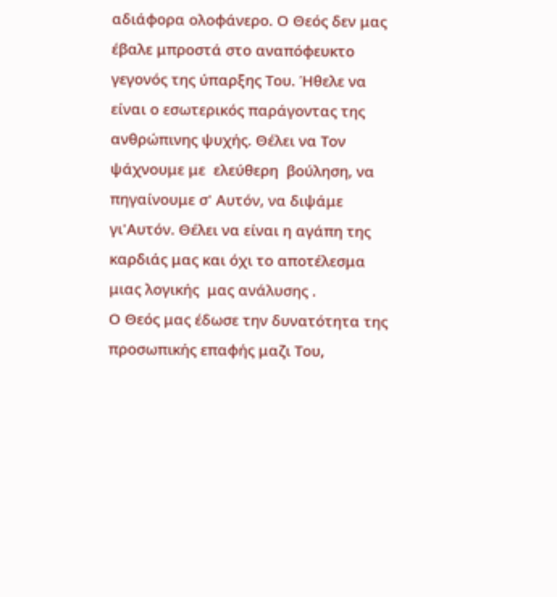αδιάφορα ολοφάνερο. Ο Θεός δεν μας έβαλε μπροστά στο αναπόφευκτο  γεγονός της ύπαρξης Του. Ήθελε να είναι ο εσωτερικός παράγοντας της ανθρώπινης ψυχής. Θέλει να Τον ψάχνουμε με  ελεύθερη  βούληση, να πηγαίνουμε σ' Αυτόν, να διψάμε γι'Αυτόν. Θέλει να είναι η αγάπη της καρδιάς μας και όχι το αποτέλεσμα μιας λογικής  μας ανάλυσης .
Ο Θεός μας έδωσε την δυνατότητα της προσωπικής επαφής μαζι Του,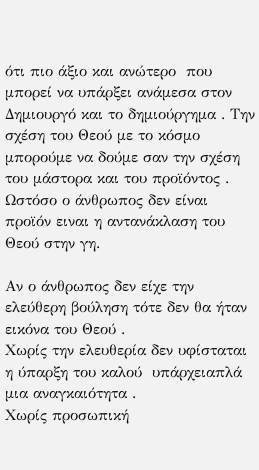ότι πιο άξιο και ανώτερο  που μπορεί να υπάρξει ανάμεσα στον Δημιουργό και το δημιούργημα . Την σχέση του Θεού με το κόσμο μπορούμε να δούμε σαν την σχέση του μάστορα και του προϊόντος . Ωστόσο ο άνθρωπος δεν είναι προϊόν ειναι η αντανάκλαση του Θεού στην γη.

Αν ο άνθρωπος δεν είχε την ελεύθερη βούληση τότε δεν θα ήταν εικόνα του Θεού .
Χωρίς την ελευθερία δεν υφίσταται η ύπαρξη του καλού  υπάρχειαπλά μια αναγκαιότητα .
Χωρίς προσωπική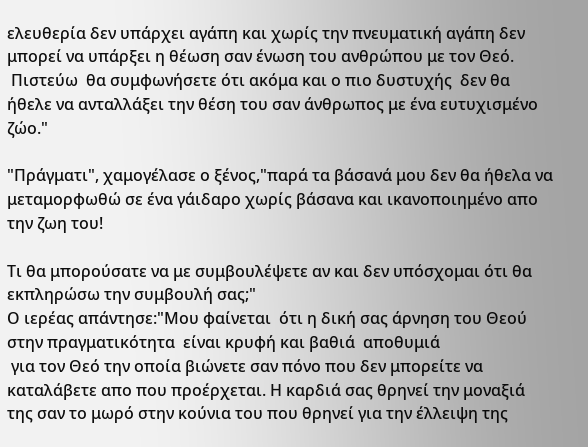ελευθερία δεν υπάρχει αγάπη και χωρίς την πνευματική αγάπη δεν μπορεί να υπάρξει η θέωση σαν ένωση του ανθρώπου με τον Θεό.
 Πιστεύω  θα συμφωνήσετε ότι ακόμα και ο πιο δυστυχής  δεν θα ήθελε να ανταλλάξει την θέση του σαν άνθρωπος με ένα ευτυχισμένο ζώο."

"Πράγματι", χαμογέλασε ο ξένος,"παρά τα βάσανά μου δεν θα ήθελα να μεταμορφωθώ σε ένα γάιδαρο χωρίς βάσανα και ικανοποιημένο απο την ζωη του!

Τι θα μπορούσατε να με συμβουλέψετε αν και δεν υπόσχομαι ότι θα εκπληρώσω την συμβουλή σας;"
Ο ιερέας απάντησε:"Μου φαίνεται  ότι η δική σας άρνηση του Θεού στην πραγματικότητα  είναι κρυφή και βαθιά  αποθυμιά
 για τον Θεό την οποία βιώνετε σαν πόνο που δεν μπορείτε να καταλάβετε απο που προέρχεται. Η καρδιά σας θρηνεί την μοναξιά της σαν το μωρό στην κούνια του που θρηνεί για την έλλειψη της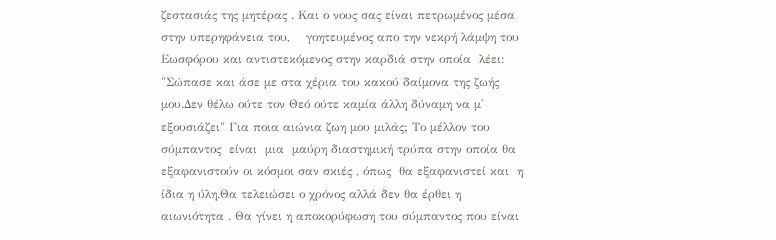ζεστασιάς της μητέρας . Και ο νους σας είναι πετρωμένος μέσα στην υπερηφάνεια του,    γοητευμένος απο την νεκρή λάμψη του Εωσφόρου και αντιστεκόμενος στην καρδιά στην οποία  λέει: "Σώπασε και άσε με στα χέρια του κακού δαίμονα της ζωής μου.Δεν θέλω ούτε τον Θεό ούτε καμία άλλη δύναμη να μ' εξουσιάζει" Για ποια αιώνια ζωη μου μιλάς; Το μέλλον του σύμπαντος  είναι  μια  μαύρη διαστημική τρύπα στην οποία θα εξαφανιστούν οι κόσμοι σαν σκιές , όπως  θα εξαφανιστεί και  η ίδια η ύλη.Θα τελειώσει ο χρόνος αλλά δεν θα έρθει η αιωνιότητα . Θα γίνει η αποκορύφωση του σύμπαντος που είναι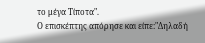το μέγα Τίποτα".
Ο επισκέπτης απόρησε και είπε:"Δηλαδή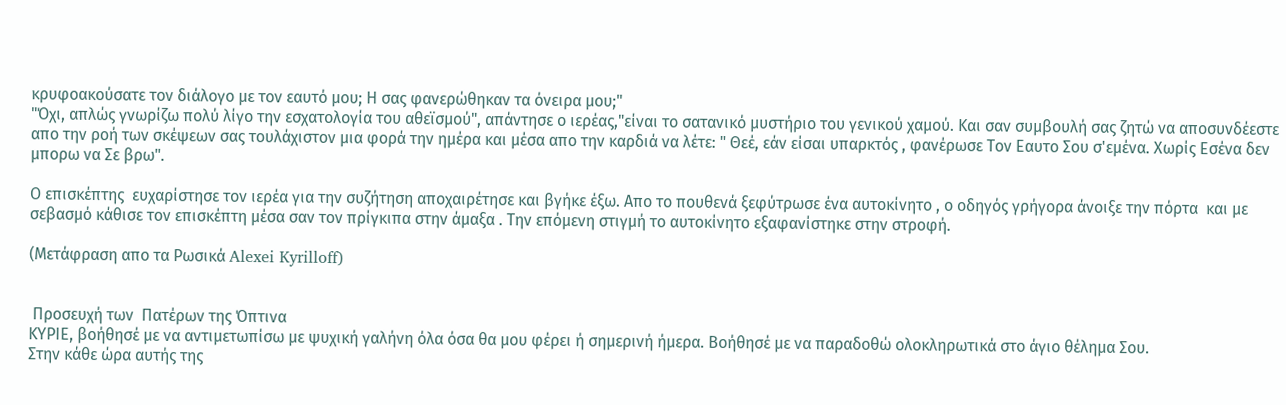κρυφοακούσατε τον διάλογο με τον εαυτό μου; Η σας φανερώθηκαν τα όνειρα μου;"
"Όχι, απλώς γνωρίζω πολύ λίγο την εσχατολογία του αθεϊσμού", απάντησε ο ιερέας,"είναι το σατανικό μυστήριο του γενικού χαμού. Και σαν συμβουλή σας ζητώ να αποσυνδέεστε απο την ροή των σκέψεων σας τουλάχιστον μια φορά την ημέρα και μέσα απο την καρδιά να λέτε: " Θεέ, εάν είσαι υπαρκτός , φανέρωσε Τον Εαυτο Σου σ'εμένα. Χωρίς Εσένα δεν μπορω να Σε βρω".

Ο επισκέπτης  ευχαρίστησε τον ιερέα για την συζήτηση αποχαιρέτησε και βγήκε έξω. Απο το πουθενά ξεφύτρωσε ένα αυτοκίνητο , ο οδηγός γρήγορα άνοιξε την πόρτα  και με σεβασμό κάθισε τον επισκέπτη μέσα σαν τον πρίγκιπα στην άμαξα . Την επόμενη στιγμή το αυτοκίνητο εξαφανίστηκε στην στροφή.

(Μετάφραση απο τα Ρωσικά Alexei Kyrilloff)


 Προσευχή των  Πατέρων της Όπτινα
ΚΥΡΙΕ, βοήθησέ με να αντιμετωπίσω με ψυχική γαλήνη όλα όσα θα μου φέρει ή σημερινή ήμερα. Βοήθησέ με να παραδοθώ ολοκληρωτικά στο άγιο θέλημα Σου.
Στην κάθε ώρα αυτής της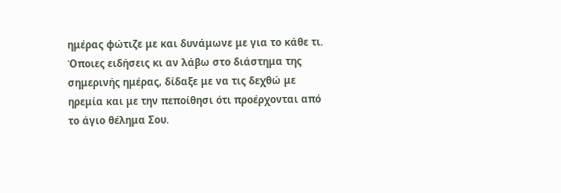ημέρας φώτιζε με και δυνάμωνε με για το κάθε τι.
Όποιες ειδήσεις κι αν λάβω στο διάστημα της σημερινής ημέρας, δίδαξε με να τις δεχθώ με ηρεμία και με την πεποίθησι ότι προέρχονται από το άγιο θέλημα Σου.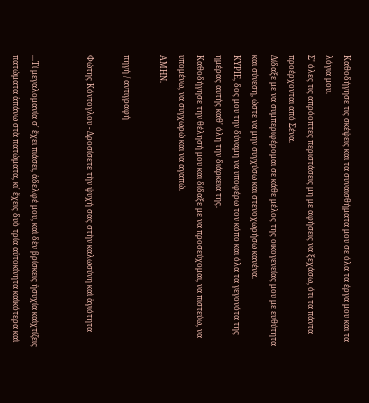Καθοδήγησε τις σκέψεις και τα συναισθήματα μου σε όλα τα έργα μου και τα λόγια μου.
Σ' όλες τις απρόοπτες περιστάσεις μη με αφήσεις να ξεχάσω, ότι τα πάντα προέρχονται από Σένα.
Δίδαξε με να συμπεριφέρομαι σε κάθε μέλος της οικογενείας μου με ευθύτητα και σύνεση, ώστε να μην συγχύσω και στενοχωρήσω κανένα.
ΚΥΡΙΕ, δος μου την δύναμη να υποφέρω τον κόπο και όλα τα γεγονότα της ημέρας αυτής καθ' όλη την διάρκεια της.
Καθοδήγησε την θέλησή μου και δίδαξε με να προσεύχομαι, να πιστεύω, να υπομένω, να συγχωρώ και να αγαπώ.
ΑΜΗΝ.

πηγή / αντιγραφή

Φώτης Κόντογλου - Δροσίσετε τὴν ψυχή σας στὴν καλωσύνη καὶ ἁγιότητα


...Τί μεγαλομανία σ᾿ ἔχει πιάσει, ἀδελφέ μου, καὶ δὲν βρίσκεις ἡσυχία καὶχτίζεις πατώματα ἀπάνω στὰ πατώματα, κι᾿ ἔχεις δυὸ τρία αὐτοκίνητα καὶκότερα καὶ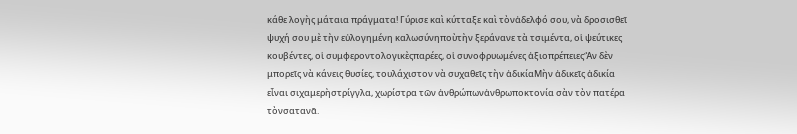κάθε λογὴς μάταια πράγματα! Γύρισε καὶ κύτταξε καὶ τὸνἀδελφό σου, νὰ δροσισθεῖ  ψυχή σου μὲ τὴν εὐλογημένη καλωσύνηποὺτὴν ξεράνανε τὰ τσιμέντα, οἱ ψεύτικες κουβέντες, οἱ συμφεροντολογικὲςπαρέες, οἱ συνοφρυωμένες ἀξιοπρέπειεςἊν δὲν μπορεῖς νὰ κάνεις θυσίες, τουλάχιστον νὰ συχαθεῖς τὴν ἀδικίαΜὴν ἀδικεῖς ἀδικία εἶναι σιχαμερὴστρίγγλα, χωρίστρα τῶν ἀνθρώπωνἀνθρωποκτονία σὰν τὸν πατέρα τὸνσατανᾶ.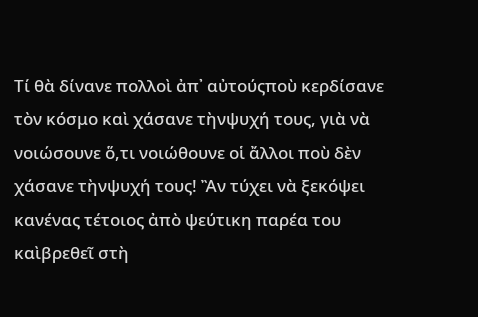Τί θὰ δίνανε πολλοὶ ἀπ᾿ αὐτούςποὺ κερδίσανε τὸν κόσμο καὶ χάσανε τὴνψυχή τους, γιὰ νὰ νοιώσουνε ὅ,τι νοιώθουνε οἱ ἄλλοι ποὺ δὲν χάσανε τὴνψυχή τους! Ἂν τύχει νὰ ξεκόψει κανένας τέτοιος ἀπὸ ψεύτικη παρέα του καὶβρεθεῖ στὴ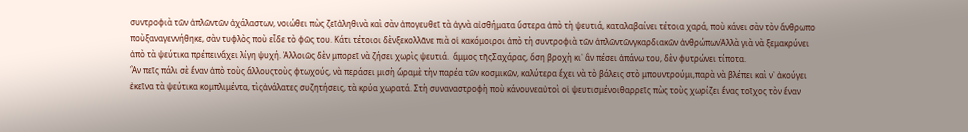συντροφιὰ τῶν ἁπλῶντῶν ἀχάλαστων, νοιώθει πὼς ζεῖἀληθινὰ καὶ σὰν ἀπογευθεῖ τὰ ἁγνὰ αἰσθήματα ὕστερα ἀπὸ τὴ ψευτιά, καταλαβαίνει τέτοια χαρά, ποὺ κάνει σὰν τὸν ἄνθρωπο ποὺξαναγεννήθηκε, σὰν τυφλὸς ποὺ εἶδε τὸ φῶς του. Κάτι τέτοιοι δὲνξεκολλᾶνε πιὰ οἱ κακόμοιροι ἀπὸ τὴ συντροφιὰ τῶν ἁπλῶντῶνγκαρδιακῶν ἀνθρώπωνἈλλὰ γιὰ νὰ ξεμακρύνει ἀπὸ τὰ ψεύτικα πρέπεινἄχει λίγη ψυχή. Ἀλλοιῶς δὲν μπορεῖ νὰ ζήσει χωρὶς ψευτιά.  ἄμμος τῆςΣαχάρας, ὅση βροχὴ κι᾿ ἂν πέσει ἀπάνω του, δὲν φυτρώνει τίποτα.
Ἂν πεῖς πάλι σὲ ἕναν ἀπὸ τοὺς ἄλλουςτοὺς φτωχούς, νὰ περάσει μισὴ ὥραμὲ τὴν παρέα τῶν κοσμικῶν, καλύτερα ἔχει νὰ τὸ βάλεις στὸ μπουντρούμι,παρὰ νὰ βλέπει καὶ ν᾿ ἀκούγει ἐκεῖνα τὰ ψεύτικα κομπλιμέντα, τὶςἀνάλατες συζητήσεις, τὰ κρύα χωρατά. Στὴ συναναστροφὴ ποὺ κάνουνεαὐτοὶ οἱ ψευτισμένοιθαρρεῖς πὼς τοὺς χωρίζει ἕνας τοῖχος τὸν ἕναν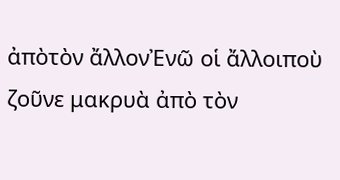ἀπὸτὸν ἄλλονἘνῶ οἱ ἄλλοιποὺ ζοῦνε μακρυὰ ἀπὸ τὸν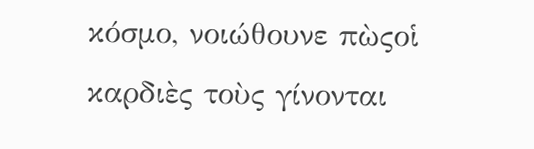κόσμο, νοιώθουνε πὼςοἱ καρδιὲς τοὺς γίνονται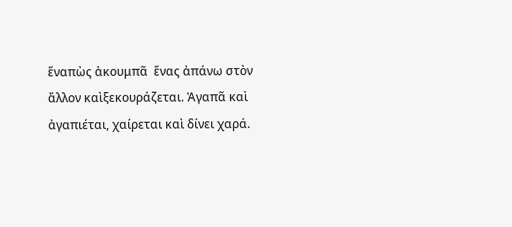ἕναπὼς ἀκουμπᾶ  ἕνας ἀπάνω στὸν ἄλλον καὶξεκουράζεται. Ἀγαπᾶ καὶ ἀγαπιέται, χαίρεται καὶ δίνει χαρά.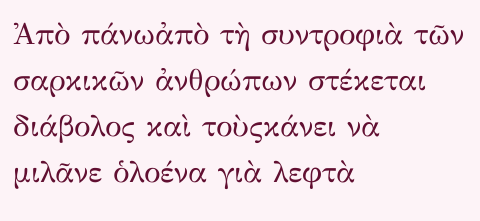Ἀπὸ πάνωἀπὸ τὴ συντροφιὰ τῶν σαρκικῶν ἀνθρώπων στέκεται  διάβολος καὶ τοὺςκάνει νὰ μιλᾶνε ὁλοένα γιὰ λεφτὰ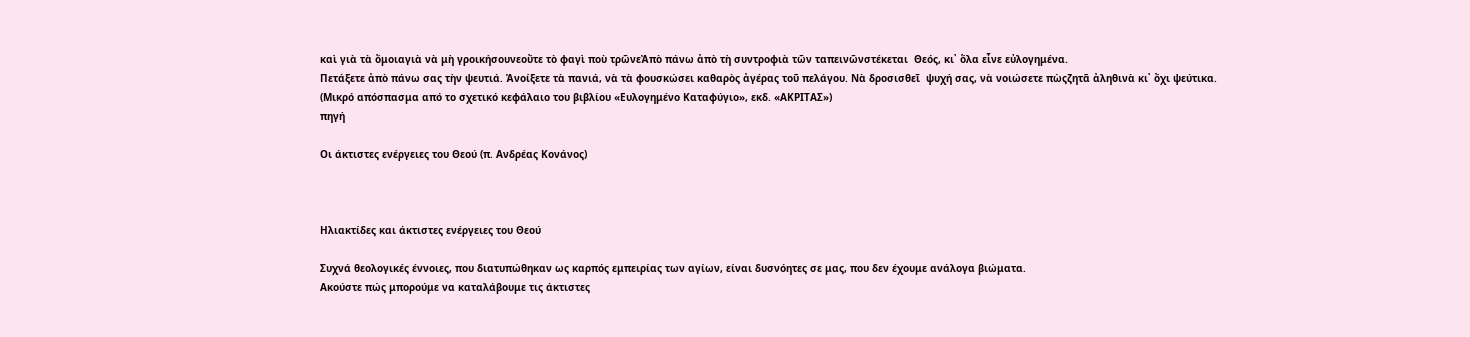καὶ γιὰ τὰ ὅμοιαγιὰ νὰ μὴ γροικήσουνεοὔτε τὸ φαγὶ ποὺ τρῶνεἈπὸ πάνω ἀπὸ τὴ συντροφιὰ τῶν ταπεινῶνστέκεται  Θεός, κι᾿ ὅλα εἶνε εὐλογημένα.
Πετάξετε ἀπὸ πάνω σας τὴν ψευτιά. Ἀνοίξετε τὰ πανιά, νὰ τὰ φουσκώσει καθαρὸς ἀγέρας τοῦ πελάγου. Νὰ δροσισθεῖ  ψυχή σας, νὰ νοιώσετε πὼςζητᾶ ἀληθινὰ κι᾿ ὄχι ψεύτικα.
(Μικρό απόσπασμα από το σχετικό κεφάλαιο του βιβλίου «Ευλογημένο Καταφύγιο», εκδ. «ΑΚΡΙΤΑΣ»)
πηγή

Οι άκτιστες ενέργειες του Θεού (π. Ανδρέας Κονάνος)



Ηλιακτίδες και άκτιστες ενέργειες του Θεού

Συχνά θεολογικές έννοιες, που διατυπώθηκαν ως καρπός εμπειρίας των αγίων, είναι δυσνόητες σε μας, που δεν έχουμε ανάλογα βιώματα.
Ακούστε πώς μπορούμε να καταλάβουμε τις άκτιστες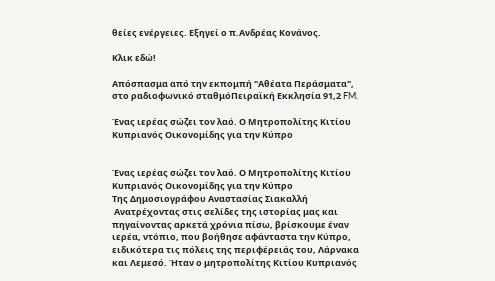θείες ενέργειες. Εξηγεί ο π.Ανδρέας Κονάνος.

Kλικ εδώ!

Απόσπασμα από την εκπομπή "Αθέατα Περάσματα", στο ραδιοφωνικό σταθμόΠειραϊκή Εκκλησία 91,2 FM.

Ένας ιερέας σώζει τον λαό. Ο Μητροπολίτης Κιτίου Κυπριανός Οικονομίδης για την Κύπρο


Ένας ιερέας σώζει τον λαό. Ο Μητροπολίτης Κιτίου Κυπριανός Οικονομίδης για την Κύπρο
Της Δημοσιογράφου Αναστασίας Σιακαλλή
 Ανατρέχοντας στις σελίδες της ιστορίας μας και πηγαίνοντας αρκετά χρόνια πίσω, βρίσκουμε έναν ιερέα, ντόπιο, που βοήθησε αφάνταστα την Κύπρο, ειδικότερα τις πόλεις της περιφέρειάς του, Λάρνακα και Λεμεσό. Ήταν ο μητροπολίτης Κιτίου Κυπριανός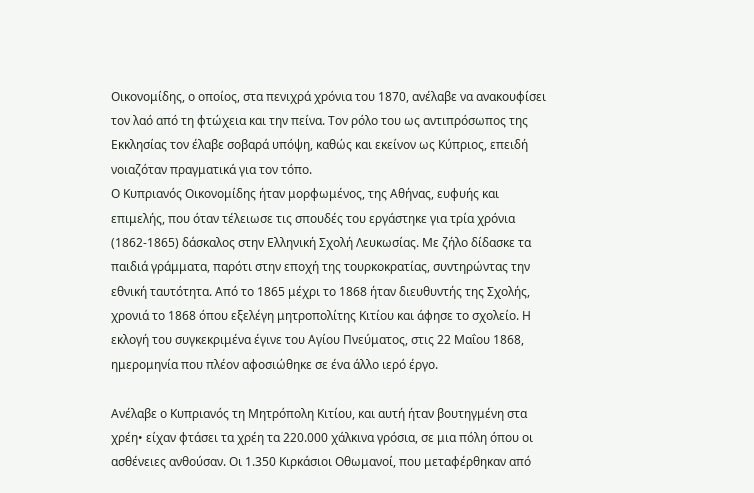Οικονομίδης, ο οποίος, στα πενιχρά χρόνια του 1870, ανέλαβε να ανακουφίσει τον λαό από τη φτώχεια και την πείνα. Τον ρόλο του ως αντιπρόσωπος της Εκκλησίας τον έλαβε σοβαρά υπόψη, καθώς και εκείνον ως Κύπριος, επειδή νοιαζόταν πραγματικά για τον τόπο.
Ο Κυπριανός Οικονομίδης ήταν μορφωμένος, της Αθήνας, ευφυής και επιμελής, που όταν τέλειωσε τις σπουδές του εργάστηκε για τρία χρόνια (1862-1865) δάσκαλος στην Ελληνική Σχολή Λευκωσίας. Με ζήλο δίδασκε τα παιδιά γράμματα, παρότι στην εποχή της τουρκοκρατίας, συντηρώντας την εθνική ταυτότητα. Από το 1865 μέχρι το 1868 ήταν διευθυντής της Σχολής, χρονιά το 1868 όπου εξελέγη μητροπολίτης Κιτίου και άφησε το σχολείο. Η εκλογή του συγκεκριμένα έγινε του Αγίου Πνεύματος, στις 22 Μαΐου 1868, ημερομηνία που πλέον αφοσιώθηκε σε ένα άλλο ιερό έργο.

Ανέλαβε ο Κυπριανός τη Μητρόπολη Κιτίου, και αυτή ήταν βουτηγμένη στα χρέη• είχαν φτάσει τα χρέη τα 220.000 χάλκινα γρόσια, σε μια πόλη όπου οι ασθένειες ανθούσαν. Οι 1.350 Κιρκάσιοι Οθωμανοί, που μεταφέρθηκαν από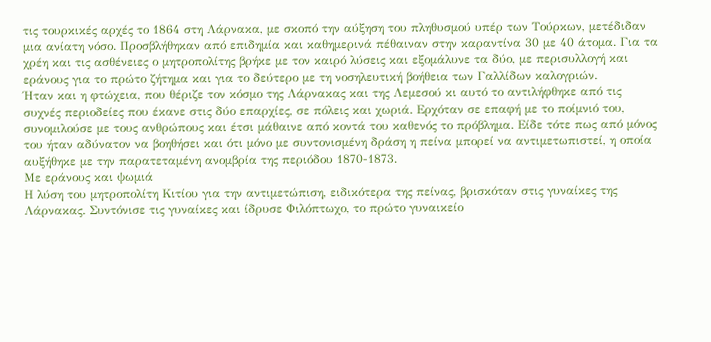τις τουρκικές αρχές το 1864 στη Λάρνακα, με σκοπό την αύξηση του πληθυσμού υπέρ των Τούρκων, μετέδιδαν μια ανίατη νόσο. Προσβλήθηκαν από επιδημία και καθημερινά πέθαιναν στην καραντίνα 30 με 40 άτομα. Για τα χρέη και τις ασθένειες ο μητροπολίτης βρήκε με τον καιρό λύσεις και εξομάλυνε τα δύο, με περισυλλογή και εράνους για το πρώτο ζήτημα και για το δεύτερο με τη νοσηλευτική βοήθεια των Γαλλίδων καλογριών.
Ήταν και η φτώχεια, που θέριζε τον κόσμο της Λάρνακας και της Λεμεσού κι αυτό το αντιλήφθηκε από τις συχνές περιοδείες που έκανε στις δύο επαρχίες, σε πόλεις και χωριά. Ερχόταν σε επαφή με το ποίμνιό του, συνομιλούσε με τους ανθρώπους και έτσι μάθαινε από κοντά του καθενός το πρόβλημα. Είδε τότε πως από μόνος του ήταν αδύνατον να βοηθήσει και ότι μόνο με συντονισμένη δράση η πείνα μπορεί να αντιμετωπιστεί, η οποία αυξήθηκε με την παρατεταμένη ανομβρία της περιόδου 1870-1873.
Με εράνους και ψωμιά
Η λύση του μητροπολίτη Κιτίου για την αντιμετώπιση, ειδικότερα της πείνας, βρισκόταν στις γυναίκες της Λάρνακας. Συντόνισε τις γυναίκες και ίδρυσε Φιλόπτωχο, το πρώτο γυναικείο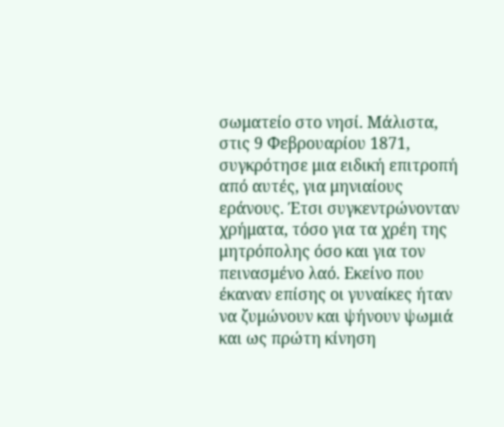σωματείο στο νησί. Μάλιστα, στις 9 Φεβρουαρίου 1871, συγκρότησε μια ειδική επιτροπή από αυτές, για μηνιαίους εράνους. Έτσι συγκεντρώνονταν χρήματα, τόσο για τα χρέη της μητρόπολης όσο και για τον πεινασμένο λαό. Εκείνο που έκαναν επίσης οι γυναίκες ήταν να ζυμώνουν και ψήνουν ψωμιά και ως πρώτη κίνηση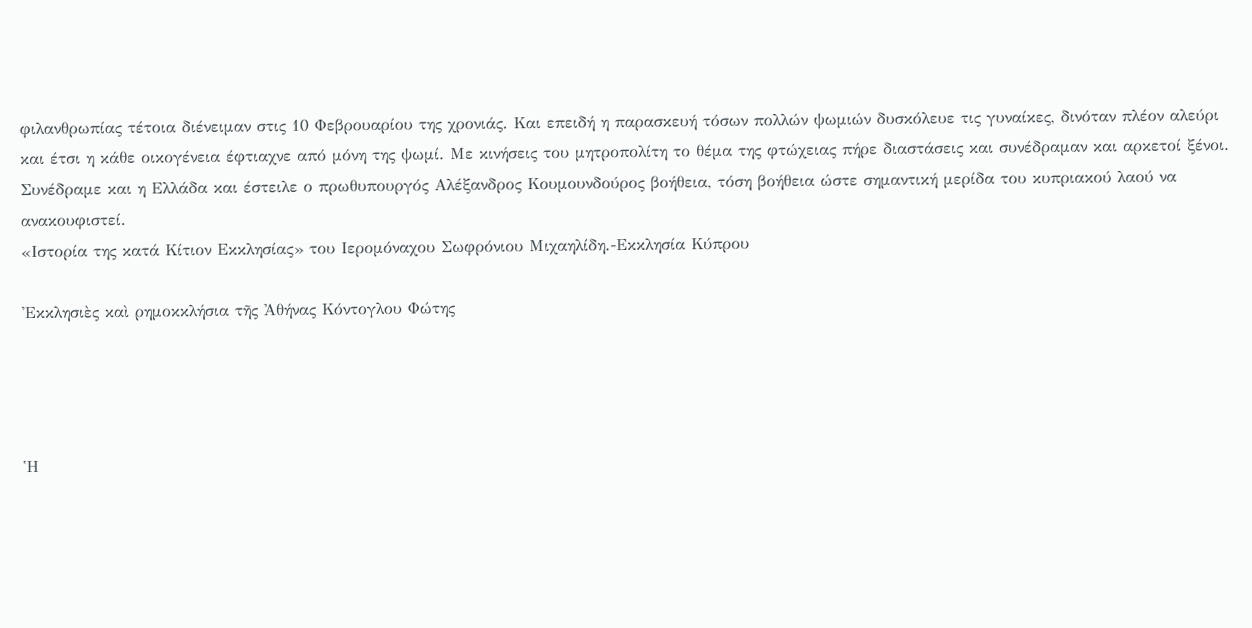φιλανθρωπίας τέτοια διένειμαν στις 10 Φεβρουαρίου της χρονιάς. Και επειδή η παρασκευή τόσων πολλών ψωμιών δυσκόλευε τις γυναίκες, δινόταν πλέον αλεύρι και έτσι η κάθε οικογένεια έφτιαχνε από μόνη της ψωμί. Με κινήσεις του μητροπολίτη το θέμα της φτώχειας πήρε διαστάσεις και συνέδραμαν και αρκετοί ξένοι. Συνέδραμε και η Ελλάδα και έστειλε ο πρωθυπουργός Αλέξανδρος Κουμουνδούρος βοήθεια, τόση βοήθεια ώστε σημαντική μερίδα του κυπριακού λαού να ανακουφιστεί.
«Ιστορία της κατά Κίτιον Εκκλησίας» του Ιερομόναχου Σωφρόνιου Μιχαηλίδη.-Εκκλησία Κύπρου

Ἐκκλησιὲς καὶ ρημοκκλήσια τῆς Ἀθήνας Κόντογλου Φώτης




Ἡ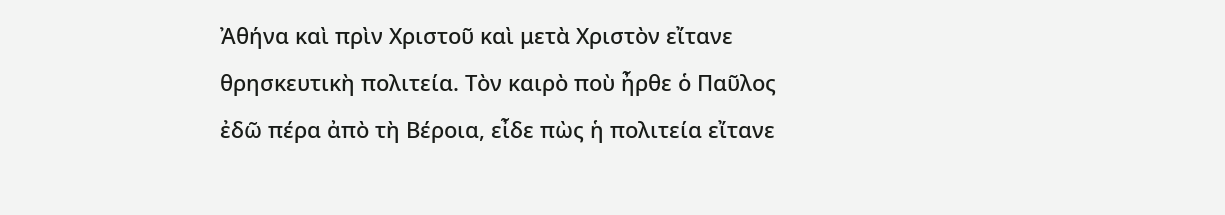Ἀθήνα καὶ πρὶν Χριστοῦ καὶ μετὰ Χριστὸν εἴτανε θρησκευτικὴ πολιτεία. Τὸν καιρὸ ποὺ ἦρθε ὁ Παῦλος ἐδῶ πέρα ἀπὸ τὴ Βέροια, εἶδε πὼς ἡ πολιτεία εἴτανε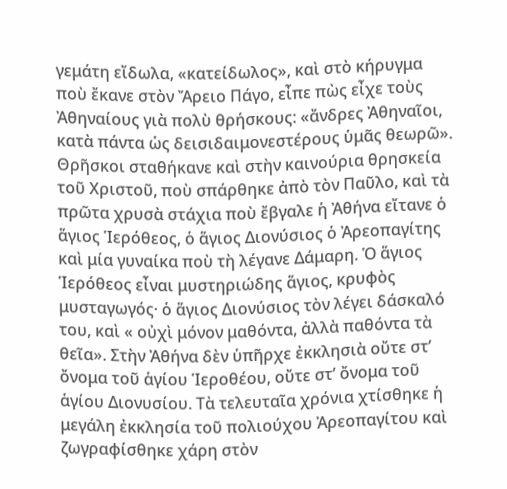γεμάτη εἴδωλα, «κατείδωλος», καὶ στὸ κήρυγμα ποὺ ἔκανε στὸν Ἄρειο Πάγο, εἶπε πὼς εἶχε τοὺς Ἀθηναίους γιὰ πολὺ θρήσκους: «ἄνδρες Ἀθηναῖοι, κατὰ πάντα ὡς δεισιδαιμονεστέρους ὑμᾶς θεωρῶ». Θρῆσκοι σταθήκανε καὶ στὴν καινούρια θρησκεία τοῦ Χριστοῦ, ποὺ σπάρθηκε ἀπὸ τὸν Παῦλο, καὶ τὰ πρῶτα χρυσὰ στάχια ποὺ ἔβγαλε ἡ Ἀθήνα εἴτανε ὁ ἅγιος Ἱερόθεος, ὁ ἅγιος Διονύσιος ὁ Ἀρεοπαγίτης καὶ μία γυναίκα ποὺ τὴ λέγανε Δάμαρη. Ὁ ἅγιος Ἱερόθεος εἶναι μυστηριώδης ἅγιος, κρυφὸς μυσταγωγός· ὁ ἅγιος Διονύσιος τὸν λέγει δάσκαλό του, καὶ « οὐχὶ μόνον μαθόντα, ἀλλὰ παθόντα τὰ θεῖα». Στὴν Ἀθήνα δὲν ὑπῆρχε ἐκκλησιὰ οὔτε στ’ ὄνομα τοῦ ἁγίου Ἱεροθέου, οὔτε στ’ ὄνομα τοῦ ἁγίου Διονυσίου. Τὰ τελευταῖα χρόνια χτίσθηκε ἡ μεγάλη ἐκκλησία τοῦ πολιούχου Ἀρεοπαγίτου καὶ ζωγραφίσθηκε χάρη στὸν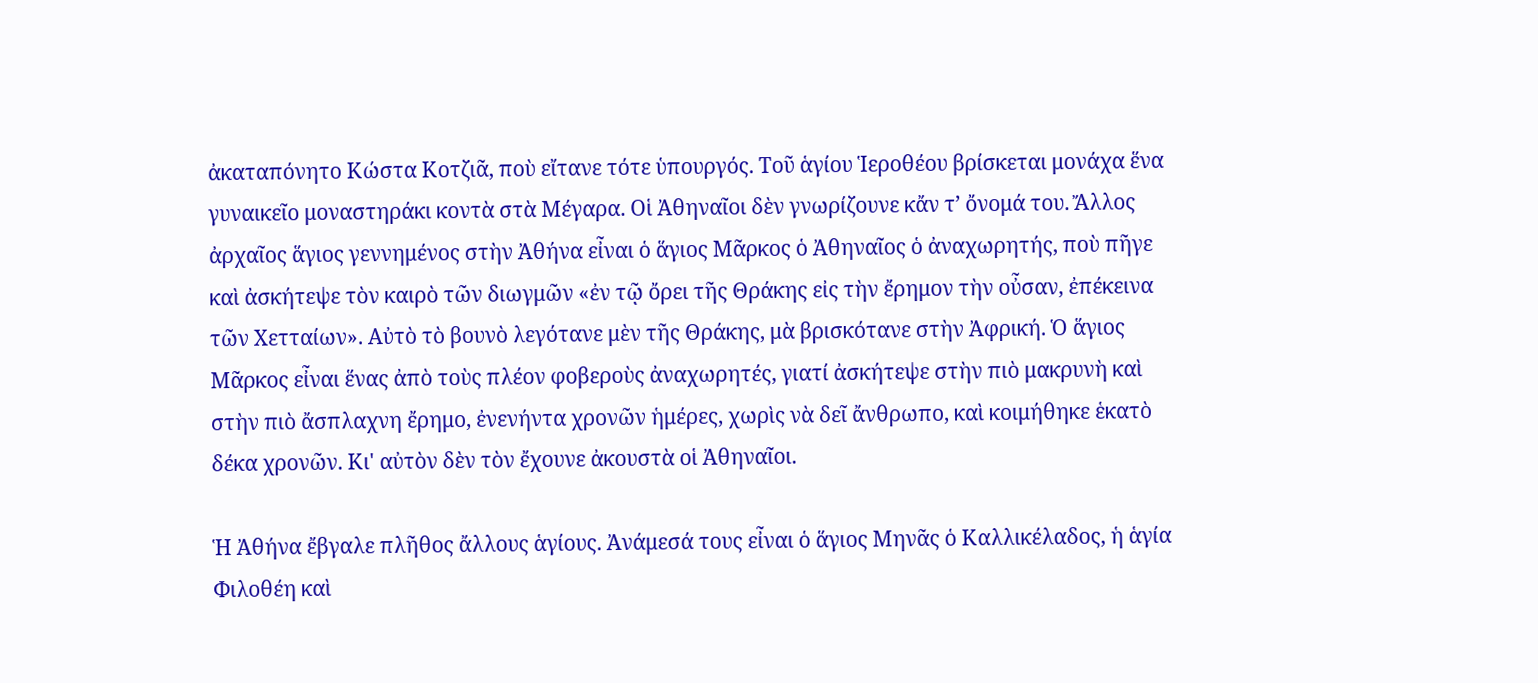ἀκαταπόνητο Κώστα Κοτζιᾶ, ποὺ εἴτανε τότε ὑπουργός. Τοῦ ἁγίου Ἱεροθέου βρίσκεται μονάχα ἕνα γυναικεῖο μοναστηράκι κοντὰ στὰ Μέγαρα. Οἱ Ἀθηναῖοι δὲν γνωρίζουνε κἄν τ’ ὄνομά του. Ἄλλος ἀρχαῖος ἅγιος γεννημένος στὴν Ἀθήνα εἶναι ὁ ἅγιος Μᾶρκος ὁ Ἀθηναῖος ὁ ἀναχωρητής, ποὺ πῆγε καὶ ἀσκήτεψε τὸν καιρὸ τῶν διωγμῶν «ἐν τῷ ὄρει τῆς Θράκης εἰς τὴν ἔρημον τὴν οὖσαν, ἐπέκεινα τῶν Χετταίων». Αὐτὸ τὸ βουνὸ λεγότανε μὲν τῆς Θράκης, μὰ βρισκότανε στὴν Ἀφρική. Ὁ ἅγιος Μᾶρκος εἶναι ἕνας ἀπὸ τοὺς πλέον φοβεροὺς ἀναχωρητές, γιατί ἀσκήτεψε στὴν πιὸ μακρυνὴ καὶ στὴν πιὸ ἄσπλαχνη ἔρημο, ἐνενήντα χρονῶν ἡμέρες, χωρὶς νὰ δεῖ ἄνθρωπο, καὶ κοιμήθηκε ἑκατὸ δέκα χρονῶν. Κι' αὐτὸν δὲν τὸν ἔχουνε ἀκουστὰ οἱ Ἀθηναῖοι.

Ἡ Ἀθήνα ἔβγαλε πλῆθος ἄλλους ἁγίους. Ἀνάμεσά τους εἶναι ὁ ἅγιος Μηνᾶς ὁ Καλλικέλαδος, ἡ ἁγία Φιλοθέη καὶ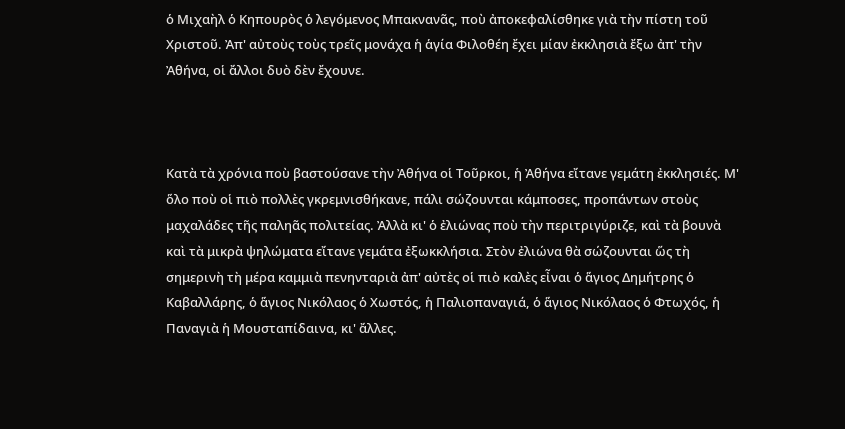ὁ Μιχαὴλ ὁ Κηπουρὸς ὁ λεγόμενος Μπακνανᾶς, ποὺ ἀποκεφαλίσθηκε γιὰ τὴν πίστη τοῦ Χριστοῦ. Ἀπ' αὐτοὺς τοὺς τρεῖς μονάχα ἡ ἁγία Φιλοθέη ἔχει μίαν ἐκκλησιὰ ἔξω ἀπ' τὴν Ἀθήνα, οἱ ἄλλοι δυὸ δὲν ἔχουνε.



Κατὰ τὰ χρόνια ποὺ βαστούσανε τὴν Ἀθήνα οἱ Τοῦρκοι, ἡ Ἀθήνα εἴτανε γεμάτη ἐκκλησιές. Μ' ὅλο ποὺ οἱ πιὸ πολλὲς γκρεμνισθήκανε, πάλι σώζουνται κάμποσες, προπάντων στοὺς μαχαλάδες τῆς παληᾶς πολιτείας. Ἀλλὰ κι' ὁ ἐλιώνας ποὺ τὴν περιτριγύριζε, καὶ τὰ βουνὰ καὶ τὰ μικρὰ ψηλώματα εἴτανε γεμάτα ἐξωκκλήσια. Στὸν ἐλιώνα θὰ σώζουνται ὥς τὴ σημερινὴ τὴ μέρα καμμιὰ πενηνταριὰ ἀπ' αὐτὲς οἱ πιὸ καλὲς εἶναι ὁ ἅγιος Δημήτρης ὁ Καβαλλάρης, ὁ ἅγιος Νικόλαος ὁ Χωστός, ἡ Παλιοπαναγιά, ὁ ἅγιος Νικόλαος ὁ Φτωχός, ἡ Παναγιὰ ἡ Μουσταπίδαινα, κι' ἄλλες.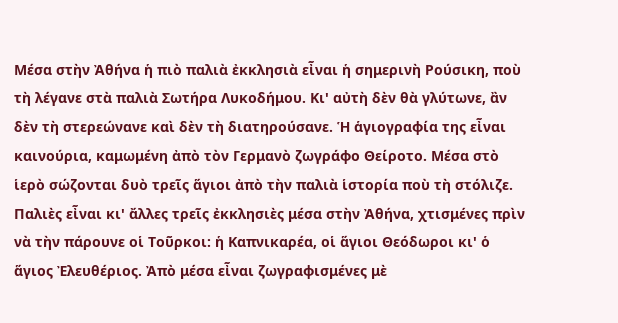Μέσα στὴν Ἀθήνα ἡ πιὸ παλιὰ ἐκκλησιὰ εἶναι ἡ σημερινὴ Ρούσικη, ποὺ τὴ λέγανε στὰ παλιὰ Σωτήρα Λυκοδήμου. Κι' αὐτὴ δὲν θὰ γλύτωνε, ἂν δὲν τὴ στερεώνανε καὶ δὲν τὴ διατηρούσανε. Ἡ ἁγιογραφία της εἶναι καινούρια, καμωμένη ἀπὸ τὸν Γερμανὸ ζωγράφο Θείροτο. Μέσα στὸ ἱερὸ σώζονται δυὸ τρεῖς ἅγιοι ἀπὸ τὴν παλιὰ ἱστορία ποὺ τὴ στόλιζε. Παλιὲς εἶναι κι' ἄλλες τρεῖς ἐκκλησιὲς μέσα στὴν Ἀθήνα, χτισμένες πρὶν νὰ τὴν πάρουνε οἱ Τοῦρκοι: ἡ Καπνικαρέα, οἱ ἅγιοι Θεόδωροι κι' ὁ ἅγιος Ἐλευθέριος. Ἀπὸ μέσα εἶναι ζωγραφισμένες μὲ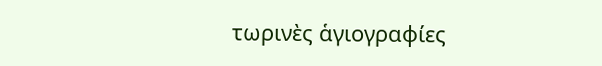τωρινὲς ἁγιογραφίες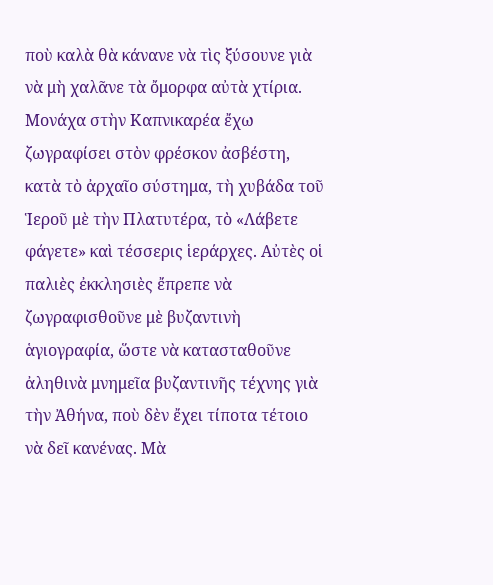ποὺ καλὰ θὰ κάνανε νὰ τὶς ξύσουνε γιὰ νὰ μὴ χαλᾶνε τὰ ὄμορφα αὐτὰ χτίρια. Μονάχα στὴν Καπνικαρέα ἔχω ζωγραφίσει στὸν φρέσκον ἀσβέστη, κατὰ τὸ ἀρχαῖο σύστημα, τὴ χυβάδα τοῦ Ἱεροῦ μὲ τὴν Πλατυτέρα, τὸ «Λάβετε φάγετε» καὶ τέσσερις ἱεράρχες. Αὐτὲς οἱ παλιὲς ἐκκλησιὲς ἔπρεπε νὰ ζωγραφισθοῦνε μὲ βυζαντινὴ ἁγιογραφία, ὥστε νὰ κατασταθοῦνε ἀληθινὰ μνημεῖα βυζαντινῆς τέχνης γιὰ τὴν Ἀθήνα, ποὺ δὲν ἔχει τίποτα τέτοιο νὰ δεῖ κανένας. Μὰ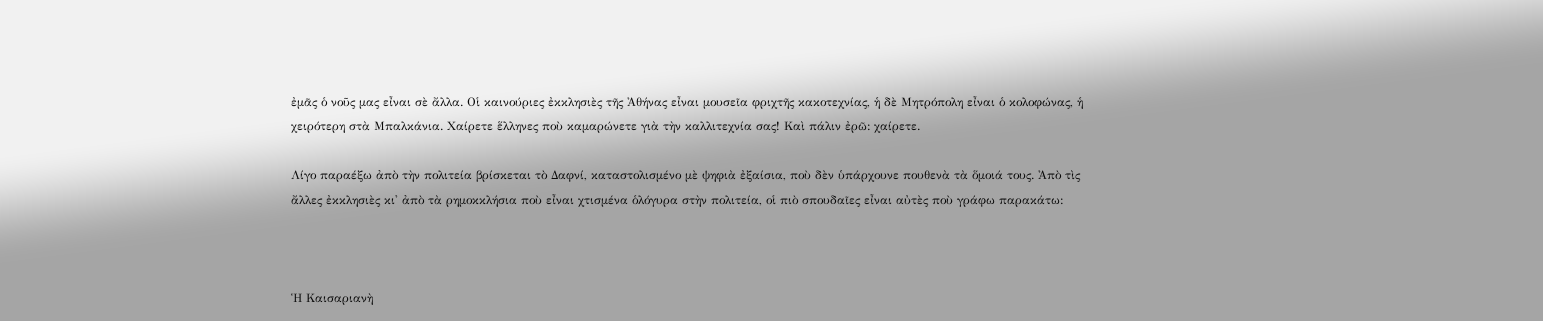ἐμᾶς ὁ νοῦς μας εἶναι σὲ ἄλλα. Οἱ καινούριες ἐκκλησιὲς τῆς Ἀθήνας εἶναι μουσεῖα φριχτῆς κακοτεχνίας, ἡ δὲ Μητρόπολη εἶναι ὁ κολοφώνας, ἡ χειρότερη στὰ Μπαλκάνια. Χαίρετε ἕλληνες ποὺ καμαρώνετε γιὰ τὴν καλλιτεχνία σας! Καὶ πάλιν ἐρῶ: χαίρετε.

Λίγο παραέξω ἀπὸ τὴν πολιτεία βρίσκεται τὸ Δαφνί, καταστολισμένο μὲ ψηφιὰ ἐξαίσια, ποὺ δὲν ὑπάρχουνε πουθενὰ τὰ ὅμοιά τους. Ἀπὸ τὶς ἄλλες ἐκκλησιὲς κι' ἀπὸ τὰ ρημοκκλήσια ποὺ εἶναι χτισμένα ὁλόγυρα στὴν πολιτεία, οἱ πιὸ σπουδαῖες εἶναι αὐτὲς ποὺ γράφω παρακάτω:



Ἡ Καισαριανὴ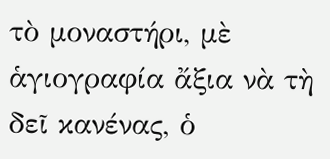τὸ μοναστήρι, μὲ ἁγιογραφία ἄξια νὰ τὴ δεῖ κανένας, ὁ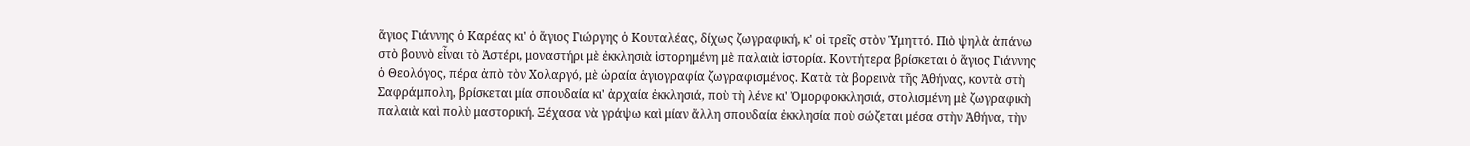ἅγιος Γιάννης ὁ Καρέας κι' ὁ ἅγιος Γιώργης ὁ Κουταλέας, δίχως ζωγραφική, κ' οἱ τρεῖς στὸν Ὑμηττό. Πιὸ ψηλὰ ἀπάνω στὸ βουνὸ εἶναι τὸ Ἀστέρι, μοναστήρι μὲ ἐκκλησιὰ ἱστορημένη μὲ παλαιὰ ἱστορία. Κοντήτερα βρίσκεται ὁ ἅγιος Γιάννης ὁ Θεολόγος, πέρα ἀπὸ τὸν Χολαργό, μὲ ὡραία ἁγιογραφία ζωγραφισμένος. Κατὰ τὰ βορεινὰ τῆς Ἀθήνας, κοντὰ στὴ Σαφράμπολη, βρίσκεται μία σπουδαία κι' ἀρχαία ἐκκλησιά, ποὺ τὴ λένε κι' Ὀμορφοκκλησιά, στολισμένη μὲ ζωγραφικὴ παλαιὰ καὶ πολὺ μαστορική. Ξέχασα νὰ γράψω καὶ μίαν ἄλλη σπουδαία ἐκκλησία ποὺ σώζεται μέσα στὴν Ἀθήνα, τὴν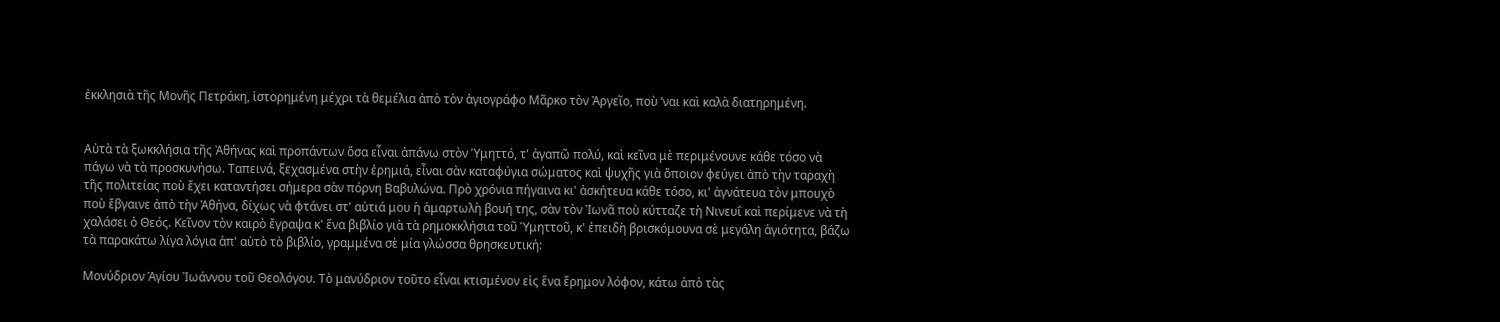ἐκκλησιὰ τῆς Μονῆς Πετράκη, ἱστορημένη μέχρι τὰ θεμέλια ἀπὸ τὸν ἁγιογράφο Μᾶρκο τὸν Ἀργεῖο, ποὺ ’ναι καὶ καλὰ διατηρημένη.


Αὐτὰ τὰ ξωκκλήσια τῆς Ἀθήνας καὶ προπάντων ὅσα εἶναι ἀπάνω στὸν Ὑμηττό, τ' ἀγαπῶ πολύ, καὶ κεῖνα μὲ περιμένουνε κάθε τόσο νὰ πάγω νὰ τὰ προσκυνήσω. Ταπεινά, ξεχασμένα στὴν ἐρημιά, εἶναι σὰν καταφύγια σώματος καὶ ψυχῆς γιὰ ὅποιον φεύγει ἀπὸ τὴν ταραχὴ τῆς πολιτείας ποὺ ἔχει καταντήσει σήμερα σὰν πόρνη Βαβυλώνα. Πρὸ χρόνια πήγαινα κι' ἀσκήτευα κάθε τόσο, κι' ἀγνάτευα τὸν μπουχὸ ποὺ ἔβγαινε ἀπὸ τὴν Ἀθήνα, δίχως νὰ φτάνει στ' αὐτιά μου ἡ ἁμαρτωλὴ βουή της, σὰν τὸν Ἰωνᾶ ποὺ κύτταζε τὴ Νινευΐ καὶ περίμενε νὰ τὴ χαλάσει ὁ Θεός. Κεῖνον τὸν καιρὸ ἔγραψα κ' ἕνα βιβλίο γιὰ τὰ ρημοκκλήσια τοῦ Ὑμηττοῦ, κ' ἐπειδὴ βρισκόμουνα σὲ μεγάλη ἁγιότητα, βάζω τὰ παρακάτω λίγα λόγια ἀπ' αὐτὸ τὸ βιβλίο, γραμμένα σὲ μία γλώσσα θρησκευτική:

Μονύδριον Ἁγίου Ἰωάννου τοῦ Θεολόγου. Τὸ μανύδριον τοῦτο εἶναι κτισμένον εἰς ἕνα ἔρημον λόφον, κάτω ἀπὸ τὰς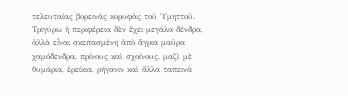τελευταίας βορεινὰς κορυφὰς τοῦ Ὑμηττοῦ. Τριγύρω ἡ περιφέρεια δὲν ἔχει μεγάλα δένδρα, ἀλλὰ εἶναι σκεπασμένη ἀπὸ ἄγρια μαῦρα χαμόδενδρα, πρίνους καὶ σχοίνους, μαζὶ μὲ θυμάρια, ἐρείκια, ρήγανιν καὶ ἄλλα ταπεινὰ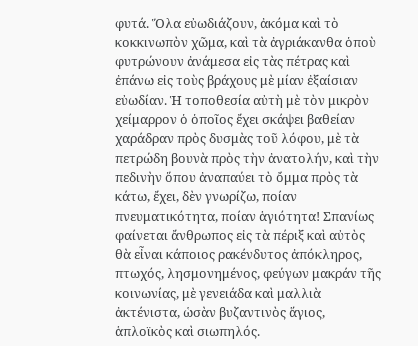φυτά. Ὅλα εὐωδιάζουν, ἀκόμα καὶ τὸ κοκκινωπὸν χῶμα, καὶ τὰ ἀγριάκανθα ὁποὺ φυτρώνουν ἀνάμεσα εἰς τὰς πέτρας καὶ ἐπάνω εἰς τοὺς βράχους μὲ μίαν ἐξαίσιαν εὐωδίαν. Ἡ τοποθεσία αὐτὴ μὲ τὸν μικρὸν χείμαρρον ὁ ὁποῖος ἔχει σκάψει βαθείαν χαράδραν πρὸς δυσμὰς τοῦ λόφου, μὲ τὰ πετρώδη βουνὰ πρὸς τὴν ἀνατολήν, καὶ τὴν πεδινὴν ὅπου ἀναπαύει τὸ ὄμμα πρὸς τὰ κάτω, ἔχει, δὲν γνωρίζω, ποίαν πνευματικότητα, ποίαν ἁγιότητα! Σπανίως φαίνεται ἄνθρωπος εἰς τὰ πέριξ καὶ αὐτὸς θὰ εἶναι κάποιος ρακένδυτος ἀπόκληρος, πτωχός, λησμονημένος, φεύγων μακράν τῆς κοινωνίας, μὲ γενειάδα καὶ μαλλιὰ ἀκτένιστα, ὡσὰν βυζαντινὸς ἅγιος, ἁπλοϊκὸς καὶ σιωπηλός.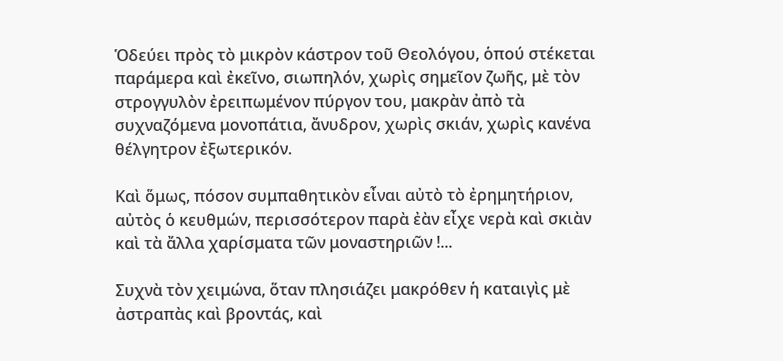Ὁδεύει πρὸς τὸ μικρὸν κάστρον τοῦ Θεολόγου, ὁπού στέκεται παράμερα καὶ ἐκεῖνο, σιωπηλόν, χωρὶς σημεῖον ζωῆς, μὲ τὸν στρογγυλὸν ἐρειπωμένον πύργον του, μακρὰν ἀπὸ τὰ συχναζόμενα μονοπάτια, ἄνυδρον, χωρὶς σκιάν, χωρὶς κανένα θέλγητρον ἐξωτερικόν.

Καὶ ὅμως, πόσον συμπαθητικὸν εἶναι αὐτὸ τὸ ἐρημητήριον, αὐτὸς ὁ κευθμών, περισσότερον παρὰ ἐὰν εἶχε νερὰ καὶ σκιὰν καὶ τὰ ἄλλα χαρίσματα τῶν μοναστηριῶν !...

Συχνὰ τὸν χειμώνα, ὅταν πλησιάζει μακρόθεν ἡ καταιγὶς μὲ ἀστραπὰς καὶ βροντάς, καὶ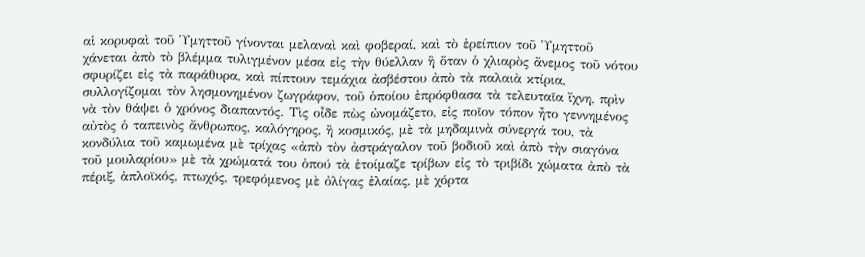αἱ κορυφαὶ τοῦ Ὑμηττοῦ γίνονται μελαναὶ καὶ φοβεραί, καὶ τὸ ἐρείπιον τοῦ Ὑμηττοῦ χάνεται ἀπὸ τὸ βλέμμα τυλιγμένον μέσα εἰς τὴν θύελλαν ἢ ὅταν ὁ χλιαρὸς ἄνεμος τοῦ νότου σφυρίζει εἰς τὰ παράθυρα, καὶ πίπτουν τεμάχια ἀσβέστου ἀπὸ τὰ παλαιὰ κτίρια, συλλογίζομαι τὸν λησμονημένον ζωγράφον, τοῦ ὁποίου ἐπρόφθασα τὰ τελευταῖα ἴχνη, πρὶν νὰ τὸν θάψει ὁ χρόνος διαπαντός. Τὶς οἶδε πὼς ὠνομάζετο, εἰς ποῖον τόπον ἦτο γεννημένος αὐτὸς ὁ ταπεινὸς ἄνθρωπος, καλόγηρος, ἢ κοσμικός, μὲ τὰ μηδαμινὰ σύνεργά του, τὰ κονδύλια τοῦ καμωμένα μὲ τρίχας «ἀπὸ τὸν ἀστράγαλον τοῦ βοδιοῦ καὶ ἀπὸ τὴν σιαγόνα τοῦ μουλαρίου» μὲ τὰ χρώματά του ὁπού τὰ ἑτοίμαζε τρίβων εἰς τὸ τριβίδι χώματα ἀπὸ τὰ πέριξ, ἁπλοϊκός, πτωχός, τρεφόμενος μὲ ὀλίγας ἐλαίας, μὲ χόρτα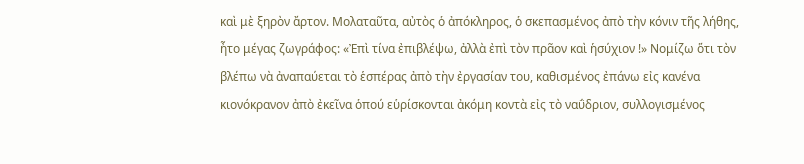καὶ μὲ ξηρὸν ἄρτον. Μολαταῦτα, αὐτὸς ὁ ἀπόκληρος, ὁ σκεπασμένος ἀπὸ τὴν κόνιν τῆς λήθης, ἦτο μέγας ζωγράφος: «Ἐπὶ τίνα ἐπιβλέψω, ἀλλὰ ἐπὶ τὸν πρᾶον καὶ ἡσύχιον !» Νομίζω ὅτι τὸν βλέπω νὰ ἀναπαύεται τὸ ἑσπέρας ἀπὸ τὴν ἐργασίαν του, καθισμένος ἐπάνω εἰς κανένα κιονόκρανον ἀπὸ ἐκεῖνα ὁπού εὑρίσκονται ἀκόμη κοντὰ εἰς τὸ ναΰδριον, συλλογισμένος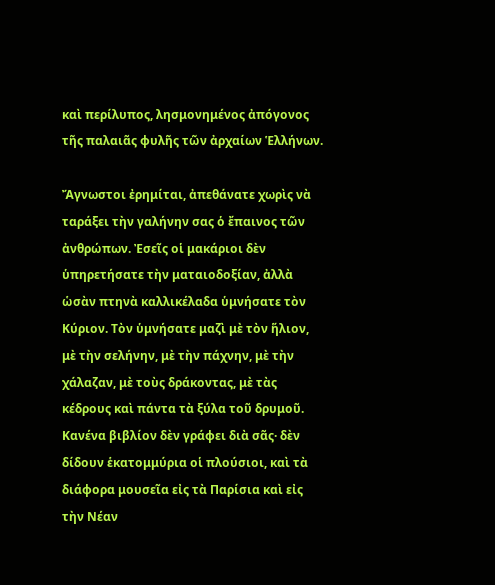καὶ περίλυπος, λησμονημένος ἀπόγονος τῆς παλαιᾶς φυλῆς τῶν ἀρχαίων Ἑλλήνων.

Ἄγνωστοι ἐρημίται, ἀπεθάνατε χωρὶς νὰ ταράξει τὴν γαλήνην σας ὁ ἔπαινος τῶν ἀνθρώπων. Ἐσεῖς οἱ μακάριοι δὲν ὑπηρετήσατε τὴν ματαιοδοξίαν, ἀλλὰ ὡσὰν πτηνὰ καλλικέλαδα ὑμνήσατε τὸν Κύριον. Τὸν ὑμνήσατε μαζὶ μὲ τὸν ἥλιον, μὲ τὴν σελήνην, μὲ τὴν πάχνην, μὲ τὴν χάλαζαν, μὲ τοὺς δράκοντας, μὲ τὰς κέδρους καὶ πάντα τὰ ξύλα τοῦ δρυμοῦ. Κανένα βιβλίον δὲν γράφει διὰ σᾶς· δὲν δίδουν ἑκατομμύρια οἱ πλούσιοι, καὶ τὰ διάφορα μουσεῖα εἰς τὰ Παρίσια καὶ εἰς τὴν Νέαν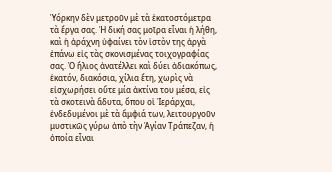Ὑόρκην δὲν μετροῦν μὲ τὰ ἑκατοστόμετρα τὰ ἔργα σας. Ἡ δική σας μοῖρα εἶναι ἡ λήθη, καὶ ἡ ἀράχνη ὑφαίνει τὸν ἱστὸν της ἀργὰ ἐπάνω εἰς τὰς σκονισμένας τοιχογραφίας σας. Ὁ ἥλιος ἀνατέλλει καὶ δύει ἀδιακόπως, ἑκατόν, διακόσια, χίλια ἔτη, χωρὶς νὰ εἰσχωρήσει οὔτε μία ἀκτίνα του μέσα, εἰς τὰ σκοτεινὰ ἄδυτα, ὅπου οἱ Ἱεράρχαι, ἐνδεδυμένοι μὲ τὰ ἄμφιά των, λειτουργοῦν μυστικῶς γύρω ἀπὸ τὴν Ἁγίαν Τράπεζαν, ἡ ὁποία εἶναι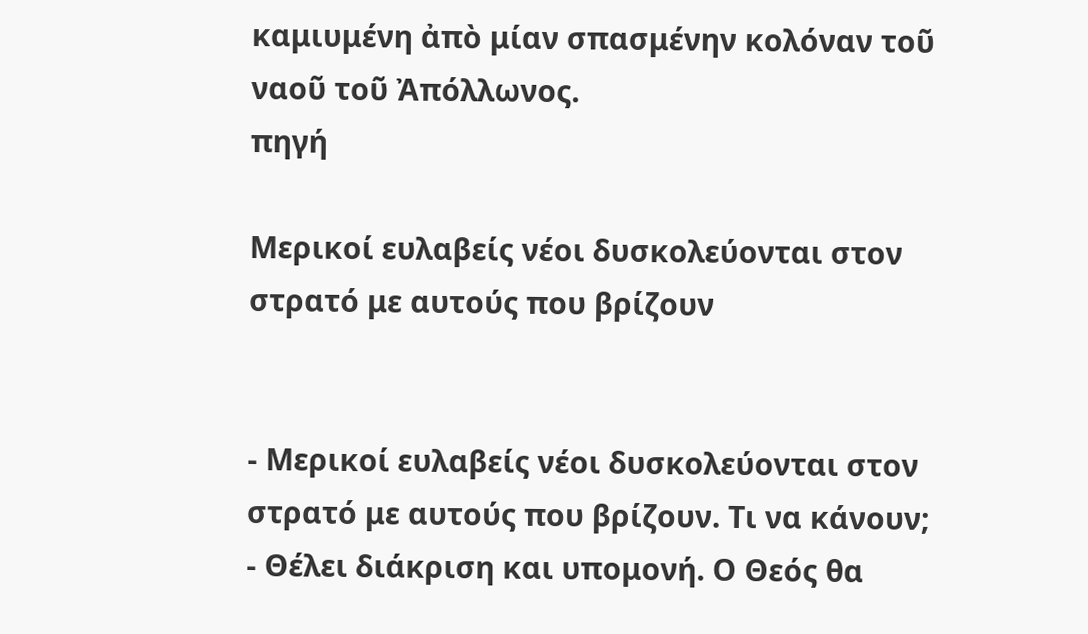καμιυμένη ἀπὸ μίαν σπασμένην κολόναν τοῦ ναοῦ τοῦ Ἀπόλλωνος.
πηγή

Μερικοί ευλαβείς νέοι δυσκολεύονται στον στρατό με αυτούς που βρίζουν


- Μερικοί ευλαβείς νέοι δυσκολεύονται στον στρατό με αυτούς που βρίζουν. Τι να κάνουν;
- Θέλει διάκριση και υπομονή. Ο Θεός θα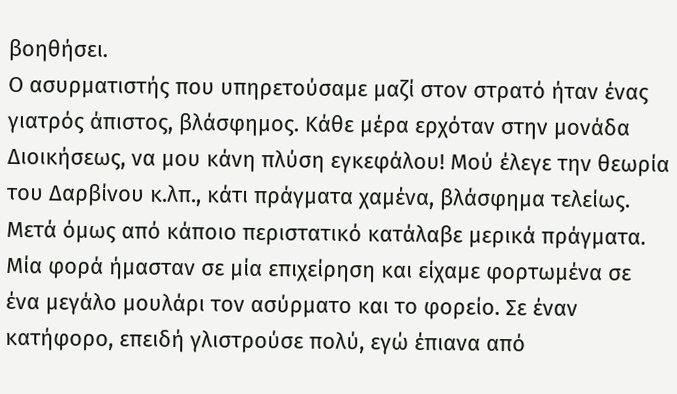βοηθήσει.
Ο ασυρματιστής που υπηρετούσαμε μαζί στον στρατό ήταν ένας γιατρός άπιστος, βλάσφημος. Κάθε μέρα ερχόταν στην μονάδα Διοικήσεως, να μου κάνη πλύση εγκεφάλου! Μού έλεγε την θεωρία του Δαρβίνου κ.λπ., κάτι πράγματα χαμένα, βλάσφημα τελείως. Μετά όμως από κάποιο περιστατικό κατάλαβε μερικά πράγματα.
Μία φορά ήμασταν σε μία επιχείρηση και είχαμε φορτωμένα σε ένα μεγάλο μουλάρι τον ασύρματο και το φορείο. Σε έναν κατήφορο, επειδή γλιστρούσε πολύ, εγώ έπιανα από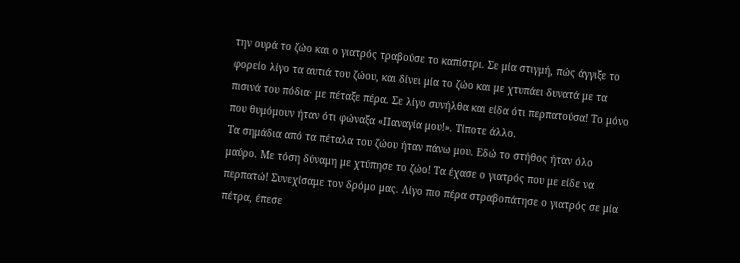την ουρά το ζώο και ο γιατρός τραβούσε το καπίστρι. Σε μία στιγμή, πώς άγγιξε το φορείο λίγο τα αυτιά του ζώου, και δίνει μία το ζώο και με χτυπάει δυνατά με τα πισινά του πόδια· με πέταξε πέρα. Σε λίγο συνήλθα και είδα ότι περπατούσα! Το μόνο που θυμόμουν ήταν ότι φώναξα «Παναγία μου!». Τίποτε άλλο.
Τα σημάδια από τα πέταλα του ζώου ήταν πάνω μου. Εδώ το στήθος ήταν όλο μαύρο. Με τόση δύναμη με χτύπησε το ζώο! Τα έχασε ο γιατρός που με είδε να περπατώ! Συνεχίσαμε τον δρόμο μας. Λίγο πιο πέρα στραβοπάτησε ο γιατρός σε μία πέτρα, έπεσε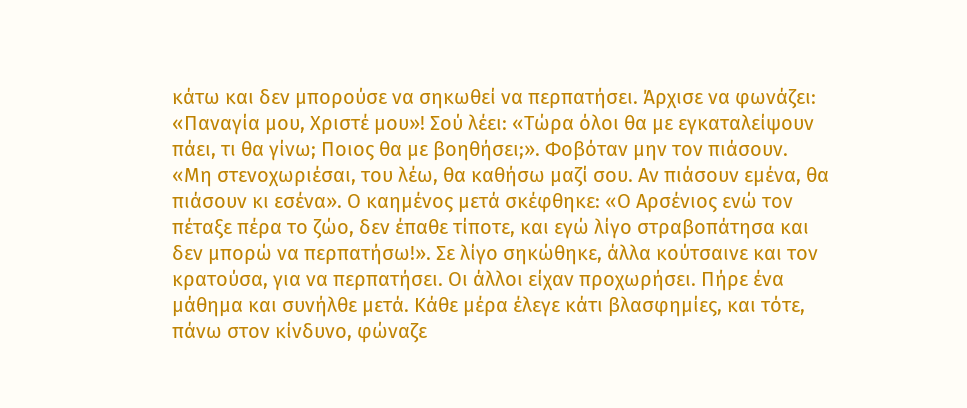κάτω και δεν μπορούσε να σηκωθεί να περπατήσει. Άρχισε να φωνάζει: «Παναγία μου, Χριστέ μου»! Σού λέει: «Τώρα όλοι θα με εγκαταλείψουν πάει, τι θα γίνω; Ποιος θα με βοηθήσει;». Φοβόταν μην τον πιάσουν.
«Μη στενοχωριέσαι, του λέω, θα καθήσω μαζί σου. Αν πιάσουν εμένα, θα πιάσουν κι εσένα». Ο καημένος μετά σκέφθηκε: «Ο Αρσένιος ενώ τον πέταξε πέρα το ζώο, δεν έπαθε τίποτε, και εγώ λίγο στραβοπάτησα και δεν μπορώ να περπατήσω!». Σε λίγο σηκώθηκε, άλλα κούτσαινε και τον κρατούσα, για να περπατήσει. Οι άλλοι είχαν προχωρήσει. Πήρε ένα μάθημα και συνήλθε μετά. Κάθε μέρα έλεγε κάτι βλασφημίες, και τότε, πάνω στον κίνδυνο, φώναζε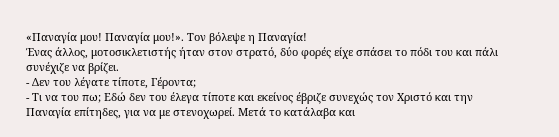«Παναγία μου! Παναγία μου!». Τον βόλεψε η Παναγία!
Ένας άλλος, μοτοσικλετιστής ήταν στον στρατό, δύο φορές είχε σπάσει το πόδι του και πάλι συνέχιζε να βρίζει.
- Δεν του λέγατε τίποτε, Γέροντα;
- Τι να του πω; Εδώ δεν του έλεγα τίποτε και εκείνος έβριζε συνεχώς τον Χριστό και την Παναγία επίτηδες, για να με στενοχωρεί. Μετά το κατάλαβα και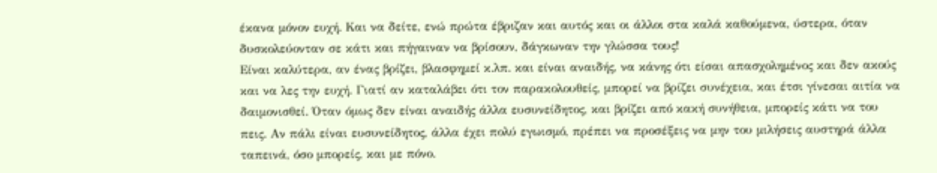έκανα μόνον ευχή. Και να δείτε, ενώ πρώτα έβριζαν και αυτός και οι άλλοι στα καλά καθούμενα, ύστερα, όταν δυσκολεύονταν σε κάτι και πήγαιναν να βρίσουν, δάγκωναν την γλώσσα τους!
Είναι καλύτερα, αν ένας βρίζει, βλασφημεί κ.λπ. και είναι αναιδής, να κάνης ότι είσαι απασχολημένος και δεν ακούς και να λες την ευχή. Γιατί αν καταλάβει ότι τον παρακολουθείς, μπορεί να βρίζει συνέχεια, και έτσι γίνεσαι αιτία να δαιμονισθεί. Όταν όμως δεν είναι αναιδής άλλα ευσυνείδητος, και βρίζει από κακή συνήθεια, μπορείς κάτι να του πεις. Αν πάλι είναι ευσυνείδητος, άλλα έχει πολύ εγωισμό, πρέπει να προσέξεις να μην του μιλήσεις αυστηρά άλλα ταπεινά, όσο μπορείς, και με πόνο.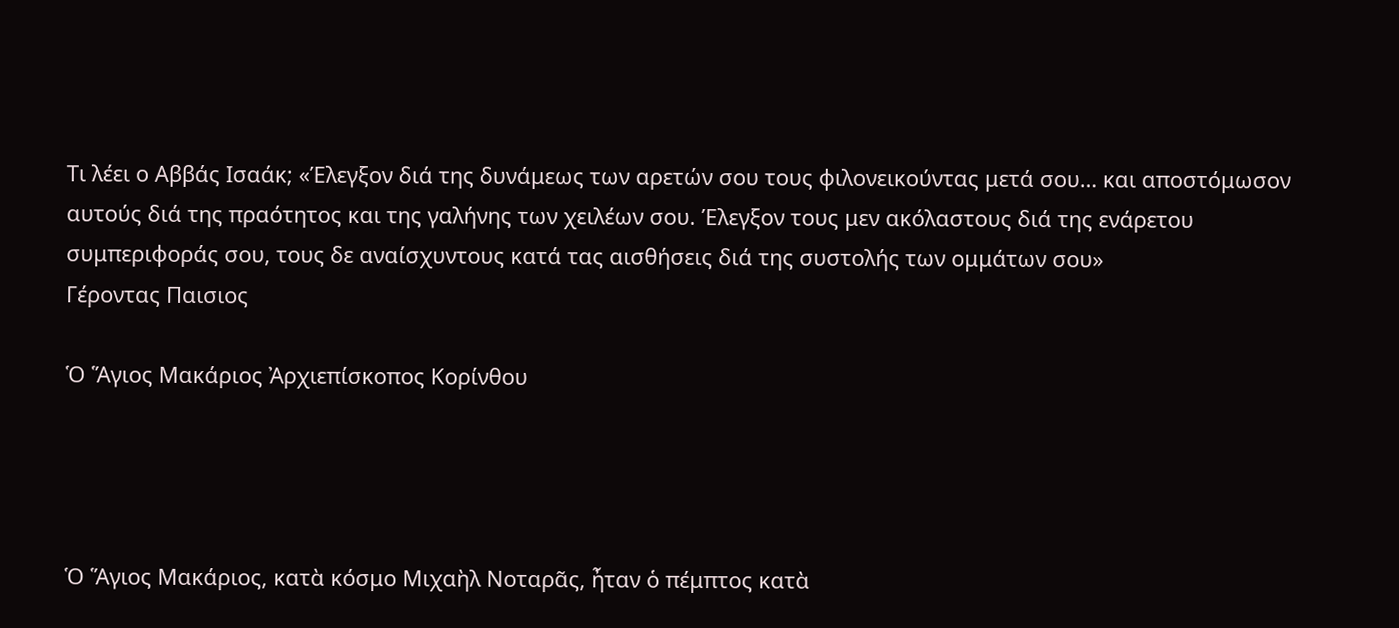Τι λέει ο Αββάς Ισαάκ; «Έλεγξον διά της δυνάμεως των αρετών σου τους φιλονεικούντας μετά σου… και αποστόμωσον αυτούς διά της πραότητος και της γαλήνης των χειλέων σου. Έλεγξον τους μεν ακόλαστους διά της ενάρετου συμπεριφοράς σου, τους δε αναίσχυντους κατά τας αισθήσεις διά της συστολής των ομμάτων σου»
Γέροντας Παισιος

Ὁ Ἅγιος Μακάριος Ἀρχιεπίσκοπος Κορίνθου




Ὁ Ἅγιος Μακάριος, κατὰ κόσμο Μιχαὴλ Νοταρᾶς, ἦταν ὁ πέμπτος κατὰ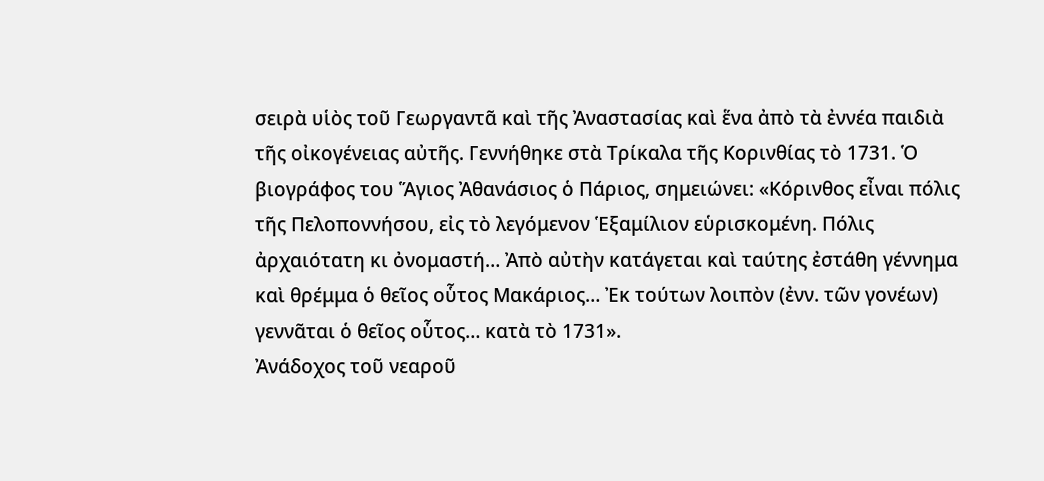σειρὰ υἱὸς τοῦ Γεωργαντᾶ καὶ τῆς Ἀναστασίας καὶ ἕνα ἀπὸ τὰ ἐννέα παιδιὰ τῆς οἰκογένειας αὐτῆς. Γεννήθηκε στὰ Τρίκαλα τῆς Κορινθίας τὸ 1731. Ὁ βιογράφος του Ἅγιος Ἀθανάσιος ὁ Πάριος, σημειώνει: «Κόρινθος εἶναι πόλις τῆς Πελοποννήσου, εἰς τὸ λεγόμενον Ἑξαμίλιον εὑρισκομένη. Πόλις ἀρχαιότατη κι ὀνομαστή… Ἀπὸ αὐτὴν κατάγεται καὶ ταύτης ἐστάθη γέννημα καὶ θρέμμα ὁ θεῖος οὗτος Μακάριος… Ἐκ τούτων λοιπὸν (ἐνν. τῶν γονέων) γεννᾶται ὁ θεῖος οὗτος… κατὰ τὸ 1731».
Ἀνάδοχος τοῦ νεαροῦ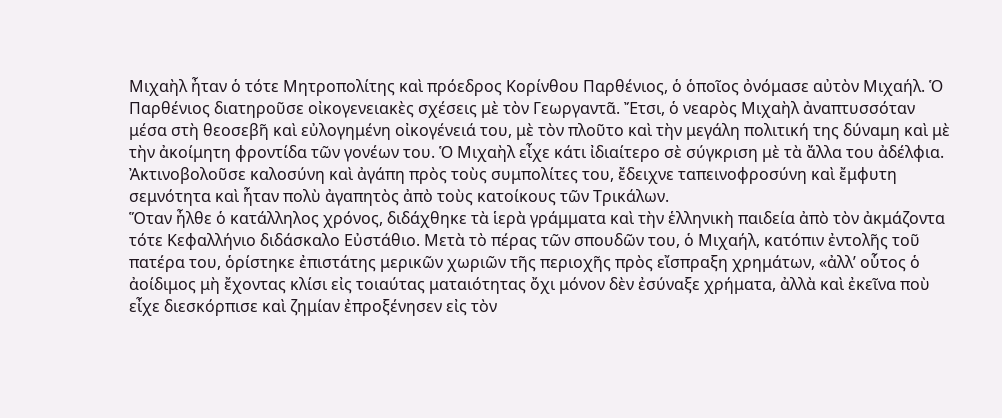Μιχαὴλ ἦταν ὁ τότε Μητροπολίτης καὶ πρόεδρος Κορίνθου Παρθένιος, ὁ ὁποῖος ὀνόμασε αὐτὸν Μιχαήλ. Ὁ Παρθένιος διατηροῦσε οἰκογενειακὲς σχέσεις μὲ τὸν Γεωργαντᾶ. Ἔτσι, ὁ νεαρὸς Μιχαὴλ ἀναπτυσσόταν μέσα στὴ θεοσεβῆ καὶ εὐλογημένη οἰκογένειά του, μὲ τὸν πλοῦτο καὶ τὴν μεγάλη πολιτική της δύναμη καὶ μὲ τὴν ἀκοίμητη φροντίδα τῶν γονέων του. Ὁ Μιχαὴλ εἶχε κάτι ἰδιαίτερο σὲ σύγκριση μὲ τὰ ἄλλα του ἀδέλφια. Ἀκτινοβολοῦσε καλοσύνη καὶ ἀγάπη πρὸς τοὺς συμπολίτες του, ἔδειχνε ταπεινοφροσύνη καὶ ἔμφυτη σεμνότητα καὶ ἦταν πολὺ ἀγαπητὸς ἀπὸ τοὺς κατοίκους τῶν Τρικάλων.
Ὅταν ἦλθε ὁ κατάλληλος χρόνος, διδάχθηκε τὰ ἱερὰ γράμματα καὶ τὴν ἑλληνικὴ παιδεία ἀπὸ τὸν ἀκμάζοντα τότε Κεφαλλήνιο διδάσκαλο Εὐστάθιο. Μετὰ τὸ πέρας τῶν σπουδῶν του, ὁ Μιχαήλ, κατόπιν ἐντολῆς τοῦ πατέρα του, ὁρίστηκε ἐπιστάτης μερικῶν χωριῶν τῆς περιοχῆς πρὸς εἴσπραξη χρημάτων, «ἀλλ’ οὗτος ὁ ἀοίδιμος μὴ ἔχοντας κλίσι εἰς τοιαύτας ματαιότητας ὄχι μόνον δὲν ἐσύναξε χρήματα, ἀλλὰ καὶ ἐκεῖνα ποὺ εἶχε διεσκόρπισε καὶ ζημίαν ἐπροξένησεν εἰς τὸν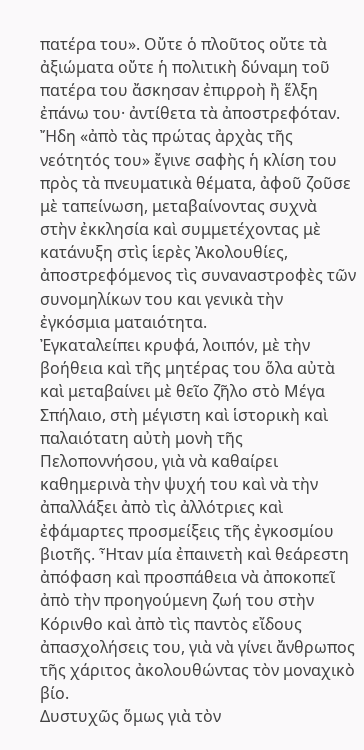πατέρα του». Οὔτε ὁ πλοῦτος οὔτε τὰ ἀξιώματα οὔτε ἡ πολιτικὴ δύναμη τοῦ πατέρα του ἄσκησαν ἐπιρροὴ ἢ ἕλξη ἐπάνω του· ἀντίθετα τὰ ἀποστρεφόταν. Ἤδη «ἀπὸ τὰς πρώτας ἀρχὰς τῆς νεότητός του» ἔγινε σαφὴς ἡ κλίση του πρὸς τὰ πνευματικὰ θέματα, ἀφοῦ ζοῦσε μὲ ταπείνωση, μεταβαίνοντας συχνὰ στὴν ἐκκλησία καὶ συμμετέχοντας μὲ κατάνυξη στὶς ἱερὲς Ἀκολουθίες, ἀποστρεφόμενος τὶς συναναστροφὲς τῶν συνομηλίκων του και γενικὰ τὴν ἐγκόσμια ματαιότητα.
Ἐγκαταλείπει κρυφά, λοιπόν, μὲ τὴν βοήθεια καὶ τῆς μητέρας του ὅλα αὐτὰ καὶ μεταβαίνει μὲ θεῖο ζῆλο στὸ Μέγα Σπήλαιο, στὴ μέγιστη καὶ ἱστορικὴ καὶ παλαιότατη αὐτὴ μονὴ τῆς Πελοποννήσου, γιὰ νὰ καθαίρει καθημερινὰ τὴν ψυχή του καὶ νὰ τὴν ἀπαλλάξει ἀπὸ τὶς ἀλλότριες καὶ ἐφάμαρτες προσμείξεις τῆς ἐγκοσμίου βιοτῆς. Ἦταν μία ἐπαινετὴ καὶ θεάρεστη ἀπόφαση καὶ προσπάθεια νὰ ἀποκοπεῖ ἀπὸ τὴν προηγούμενη ζωή του στὴν Κόρινθο καὶ ἀπὸ τὶς παντὸς εἴδους ἀπασχολήσεις του, γιὰ νὰ γίνει ἄνθρωπος τῆς χάριτος ἀκολουθώντας τὸν μοναχικὸ βίο.
Δυστυχῶς ὅμως γιὰ τὸν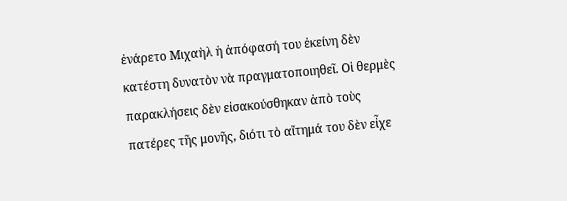ἐνάρετο Μιχαὴλ ἡ ἀπόφασή του ἐκείνη δὲν κατέστη δυνατὸν νὰ πραγματοποιηθεῖ. Οἱ θερμὲς παρακλήσεις δὲν εἰσακούσθηκαν ἀπὸ τοὺς πατέρες τῆς μονῆς, διότι τὸ αἴτημά του δὲν εἶχε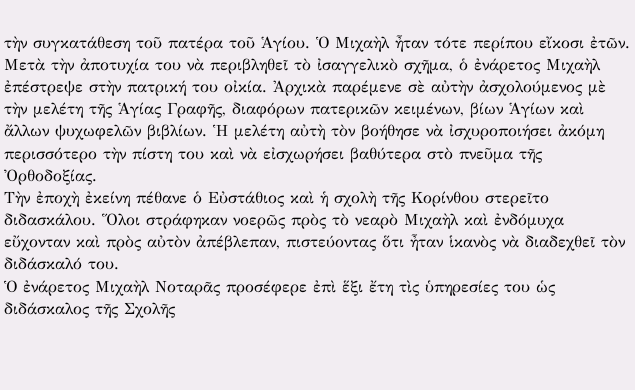τὴν συγκατάθεση τοῦ πατέρα τοῦ Ἁγίου. Ὁ Μιχαὴλ ἦταν τότε περίπου εἴκοσι ἐτῶν.
Μετὰ τὴν ἀποτυχία του νὰ περιβληθεῖ τὸ ἰσαγγελικὸ σχῆμα, ὁ ἐνάρετος Μιχαὴλ ἐπέστρεψε στὴν πατρική του οἰκία. Ἀρχικὰ παρέμενε σὲ αὐτὴν ἀσχολούμενος μὲ τὴν μελέτη τῆς Ἁγίας Γραφῆς, διαφόρων πατερικῶν κειμένων, βίων Ἁγίων καὶ ἄλλων ψυχωφελῶν βιβλίων. Ἡ μελέτη αὐτὴ τὸν βοήθησε νὰ ἰσχυροποιήσει ἀκόμη περισσότερο τὴν πίστη του καὶ νὰ εἰσχωρήσει βαθύτερα στὸ πνεῦμα τῆς Ὀρθοδοξίας.
Τὴν ἐποχὴ ἐκείνη πέθανε ὁ Εὐστάθιος καὶ ἡ σχολὴ τῆς Κορίνθου στερεῖτο διδασκάλου. Ὅλοι στράφηκαν νοερῶς πρὸς τὸ νεαρὸ Μιχαὴλ καὶ ἐνδόμυχα εὔχονταν καὶ πρὸς αὐτὸν ἀπέβλεπαν, πιστεύοντας ὅτι ἦταν ἱκανὸς νὰ διαδεχθεῖ τὸν διδάσκαλό του.
Ὁ ἐνάρετος Μιχαὴλ Νοταρᾶς προσέφερε ἐπὶ ἕξι ἔτη τὶς ὑπηρεσίες του ὡς διδάσκαλος τῆς Σχολῆς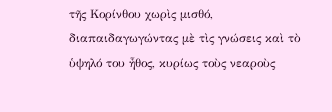τῆς Κορίνθου χωρὶς μισθό, διαπαιδαγωγώντας μὲ τὶς γνώσεις καὶ τὸ ὑψηλό του ἦθος, κυρίως τοὺς νεαροὺς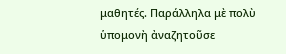μαθητές. Παράλληλα μὲ πολὺ ὑπομονὴ ἀναζητοῦσε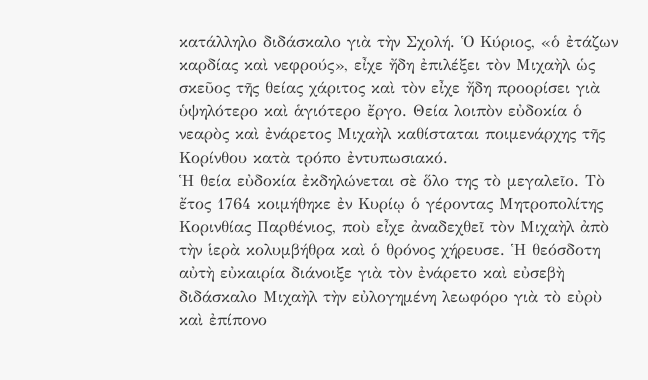κατάλληλο διδάσκαλο γιὰ τὴν Σχολή. Ὁ Κύριος, «ὁ ἐτάζων καρδίας καὶ νεφρούς», εἶχε ἤδη ἐπιλέξει τὸν Μιχαὴλ ὡς σκεῦος τῆς θείας χάριτος καὶ τὸν εἶχε ἤδη προορίσει γιὰ ὑψηλότερο καὶ ἁγιότερο ἔργο. Θεία λοιπὸν εὐδοκία ὁ νεαρὸς καὶ ἐνάρετος Μιχαὴλ καθίσταται ποιμενάρχης τῆς Κορίνθου κατὰ τρόπο ἐντυπωσιακό.
Ἡ θεία εὐδοκία ἐκδηλώνεται σὲ ὅλο της τὸ μεγαλεῖο. Τὸ ἔτος 1764 κοιμήθηκε ἐν Κυρίῳ ὁ γέροντας Μητροπολίτης Κορινθίας Παρθένιος, ποὺ εἶχε ἀναδεχθεῖ τὸν Μιχαὴλ ἀπὸ τὴν ἱερὰ κολυμβήθρα καὶ ὁ θρόνος χήρευσε. Ἡ θεόσδοτη αὐτὴ εὐκαιρία διάνοιξε γιὰ τὸν ἐνάρετο καὶ εὐσεβὴ διδάσκαλο Μιχαὴλ τὴν εὐλογημένη λεωφόρο γιὰ τὸ εὐρὺ καὶ ἐπίπονο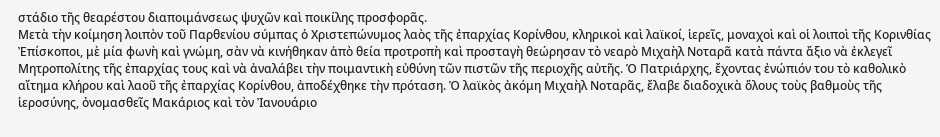στάδιο τῆς θεαρέστου διαποιμάνσεως ψυχῶν καὶ ποικίλης προσφορᾶς.
Μετὰ τὴν κοίμηση λοιπὸν τοῦ Παρθενίου σύμπας ὁ Χριστεπώνυμος λαὸς τῆς ἐπαρχίας Κορίνθου, κληρικοὶ καὶ λαϊκοί, ἱερεῖς, μοναχοὶ καὶ οἱ λοιποὶ τῆς Κορινθίας Ἐπίσκοποι, μὲ μία φωνὴ καὶ γνώμη, σὰν νὰ κινήθηκαν ἀπὸ θεία προτροπὴ καὶ προσταγὴ θεώρησαν τὸ νεαρὸ Μιχαὴλ Νοταρᾶ κατὰ πάντα ἄξιο νὰ ἐκλεγεῖ Μητροπολίτης τῆς ἐπαρχίας τους καὶ νὰ ἀναλάβει τὴν ποιμαντικὴ εὐθύνη τῶν πιστῶν τῆς περιοχῆς αὐτῆς. Ὁ Πατριάρχης, ἔχοντας ἐνώπιόν του τὸ καθολικὸ αἴτημα κλήρου καὶ λαοῦ τῆς ἐπαρχίας Κορίνθου, ἀποδέχθηκε τὴν πρόταση. Ὁ λαϊκὸς ἀκόμη Μιχαὴλ Νοταρᾶς, ἔλαβε διαδοχικὰ ὅλους τοὺς βαθμοὺς τῆς ἱεροσύνης, ὀνομασθεῖς Μακάριος καὶ τὸν Ἰανουάριο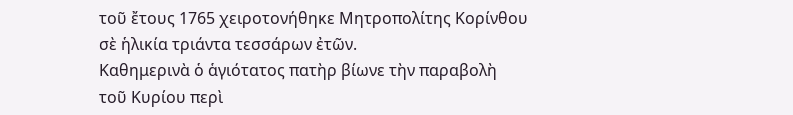τοῦ ἔτους 1765 χειροτονήθηκε Μητροπολίτης Κορίνθου σὲ ἡλικία τριάντα τεσσάρων ἐτῶν.
Καθημερινὰ ὁ ἁγιότατος πατὴρ βίωνε τὴν παραβολὴ τοῦ Κυρίου περὶ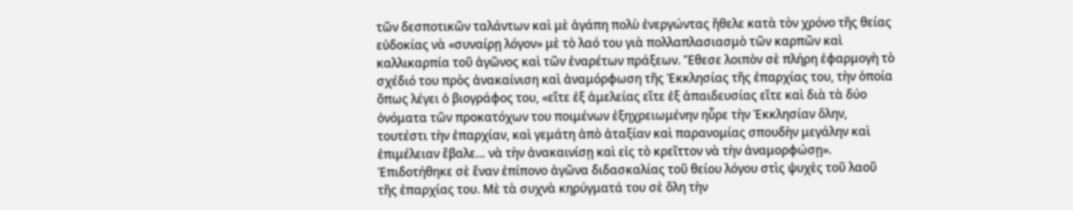τῶν δεσποτικῶν ταλάντων καὶ μὲ ἀγάπη πολὺ ἐνεργώντας ἤθελε κατὰ τὸν χρόνο τῆς θείας εὐδοκίας νὰ «συναίρῃ λόγον» μὲ τὸ λαό του γιὰ πολλαπλασιασμὸ τῶν καρπῶν καὶ καλλικαρπία τοῦ ἀγῶνος καὶ τῶν ἐναρέτων πράξεων. Ἔθεσε λοιπὸν σὲ πλήρη ἐφαρμογὴ τὸ σχέδιό του πρὸς ἀνακαίνιση καὶ ἀναμόρφωση τῆς Ἐκκλησίας τῆς ἐπαρχίας του, τὴν ὁποία ὅπως λέγει ὁ βιογράφος του, «εἴτε ἐξ ἀμελείας εἴτε ἐξ ἀπαιδευσίας εἴτε καὶ διὰ τὰ δύο ὀνόματα τῶν προκατόχων του ποιμένων ἐξηχρειωμένην ηὗρε τὴν Ἐκκλησίαν ὅλην, τουτέστι τὴν ἐπαρχίαν, καὶ γεμάτη ἀπὸ ἀταξίαν καὶ παρανομίας σπουδὴν μεγάλην καὶ ἐπιμέλειαν ἔβαλε… νὰ τὴν ἀνακαινίσῃ καὶ εἰς τὸ κρεῖττον νὰ τὴν ἀναμορφώσῃ».
Ἐπιδοτήθηκε σὲ ἕναν ἐπίπονο ἀγῶνα διδασκαλίας τοῦ θείου λόγου στὶς ψυχὲς τοῦ λαοῦ τῆς ἐπαρχίας του. Μὲ τὰ συχνὰ κηρύγματά του σὲ ὅλη τὴν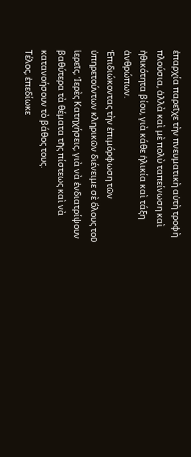ἐπαρχία παρεῖχε τὴν πνευματικὴ αὐτὴ τροφὴ πλούσια, ἀλλὰ καὶ μὲ πολὺ ταπείνωση καὶ ἠθικότητα βίου, γιὰ κάθε ἡλικία καὶ τάξη ἀνθρώπων.
Ἐπιδιώκοντας τὴν ἐπιμόρφωση τῶν ὑπηρετούντων κληρικῶν διένειμε σὲ ὅλους τοῦ ἱερεῖς, Ἱερὲς Κατηχήσεις, γιὰ νὰ ἐνδιατρίψουν βαθύτερα τὰ θέματα τῆς πίστεως καὶ νὰ κατανοήσουν τὸ βάθος τους.
Τέλος, ἐπεδίωκε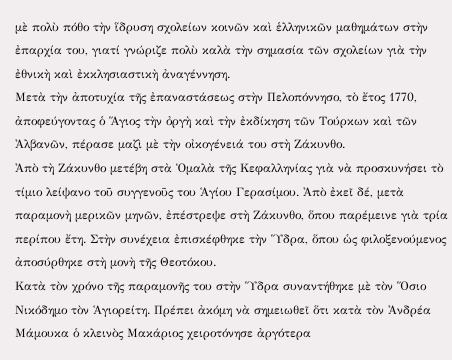μὲ πολὺ πόθο τὴν ἵδρυση σχολείων κοινῶν καὶ ἑλληνικῶν μαθημάτων στὴν ἐπαρχία του, γιατί γνώριζε πολὺ καλὰ τὴν σημασία τῶν σχολείων γιὰ τὴν ἐθνικὴ καὶ ἐκκλησιαστικὴ ἀναγέννηση.
Μετὰ τὴν ἀποτυχία τῆς ἐπαναστάσεως στὴν Πελοπόννησο, τὸ ἔτος 1770, ἀποφεύγοντας ὁ Ἅγιος τὴν ὀργὴ καὶ τὴν ἐκδίκηση τῶν Τούρκων καὶ τῶν Ἀλβανῶν, πέρασε μαζὶ μὲ τὴν οἰκογένειά του στὴ Ζάκυνθο.
Ἀπὸ τὴ Ζάκυνθο μετέβη στὰ Ὁμαλὰ τῆς Κεφαλληνίας γιὰ νὰ προσκυνήσει τὸ τίμιο λείψανο τοῦ συγγενοῦς του Ἁγίου Γερασίμου. Ἀπὸ ἐκεῖ δέ, μετὰ παραμονὴ μερικῶν μηνῶν, ἐπέστρεψε στὴ Ζάκυνθο, ὅπου παρέμεινε γιὰ τρία περίπου ἔτη. Στὴν συνέχεια ἐπισκέφθηκε τὴν Ὕδρα, ὅπου ὡς φιλοξενούμενος ἀποσύρθηκε στὴ μονὴ τῆς Θεοτόκου.
Κατὰ τὸν χρόνο τῆς παραμονῆς του στὴν Ὕδρα συναντήθηκε μὲ τὸν Ὅσιο Νικόδημο τὸν Ἁγιορείτη. Πρέπει ἀκόμη νὰ σημειωθεῖ ὅτι κατὰ τὸν Ἀνδρέα Μάμουκα ὁ κλεινὸς Μακάριος χειροτόνησε ἀργότερα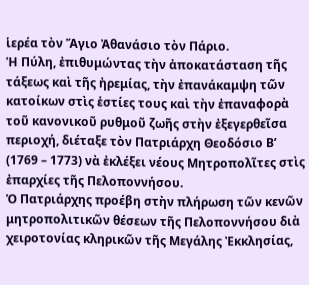ἱερέα τὸν Ἅγιο Ἀθανάσιο τὸν Πάριο.
Ἡ Πύλη, ἐπιθυμώντας τὴν ἀποκατάσταση τῆς τάξεως καὶ τῆς ἠρεμίας, τὴν ἐπανάκαμψη τῶν κατοίκων στὶς ἑστίες τους καὶ τὴν ἐπαναφορὰ τοῦ κανονικοῦ ρυθμοῦ ζωῆς στὴν ἐξεγερθεῖσα περιοχή, διέταξε τὸν Πατριάρχη Θεοδόσιο Β’ (1769 – 1773) νὰ ἐκλέξει νέους Μητροπολῖτες στὶς ἐπαρχίες τῆς Πελοποννήσου.
Ὁ Πατριάρχης προέβη στὴν πλήρωση τῶν κενῶν μητροπολιτικῶν θέσεων τῆς Πελοποννήσου διὰ χειροτονίας κληρικῶν τῆς Μεγάλης Ἐκκλησίας,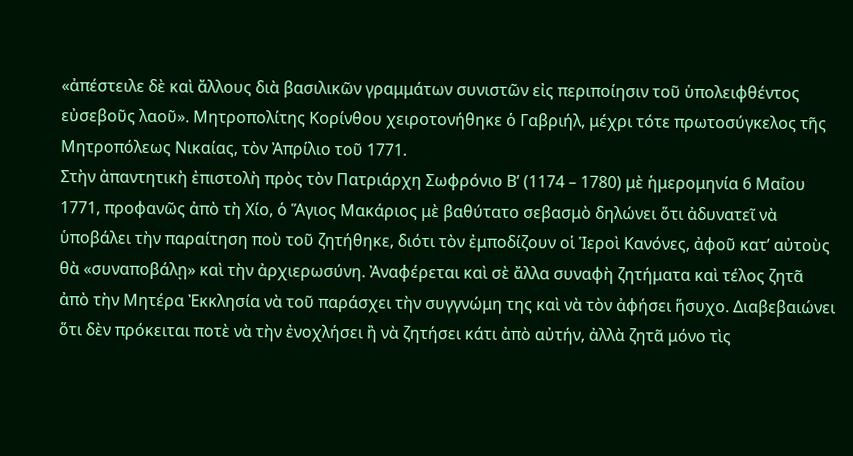«ἀπέστειλε δὲ καὶ ἄλλους διὰ βασιλικῶν γραμμάτων συνιστῶν εἰς περιποίησιν τοῦ ὑπολειφθέντος εὐσεβοῦς λαοῦ». Μητροπολίτης Κορίνθου χειροτονήθηκε ὁ Γαβριήλ, μέχρι τότε πρωτοσύγκελος τῆς Μητροπόλεως Νικαίας, τὸν Ἀπρίλιο τοῦ 1771.
Στὴν ἀπαντητικὴ ἐπιστολὴ πρὸς τὸν Πατριάρχη Σωφρόνιο Β’ (1174 – 1780) μὲ ἡμερομηνία 6 Μαΐου 1771, προφανῶς ἀπὸ τὴ Χίο, ὁ Ἅγιος Μακάριος μὲ βαθύτατο σεβασμὸ δηλώνει ὅτι ἀδυνατεῖ νὰ ὑποβάλει τὴν παραίτηση ποὺ τοῦ ζητήθηκε, διότι τὸν ἐμποδίζουν οἱ Ἱεροὶ Κανόνες, ἀφοῦ κατ’ αὐτοὺς θὰ «συναποβάλῃ» καὶ τὴν ἀρχιερωσύνη. Ἀναφέρεται καὶ σὲ ἄλλα συναφὴ ζητήματα καὶ τέλος ζητᾶ ἀπὸ τὴν Μητέρα Ἐκκλησία νὰ τοῦ παράσχει τὴν συγγνώμη της καὶ νὰ τὸν ἀφήσει ἥσυχο. Διαβεβαιώνει ὅτι δὲν πρόκειται ποτὲ νὰ τὴν ἐνοχλήσει ἢ νὰ ζητήσει κάτι ἀπὸ αὐτήν, ἀλλὰ ζητᾶ μόνο τὶς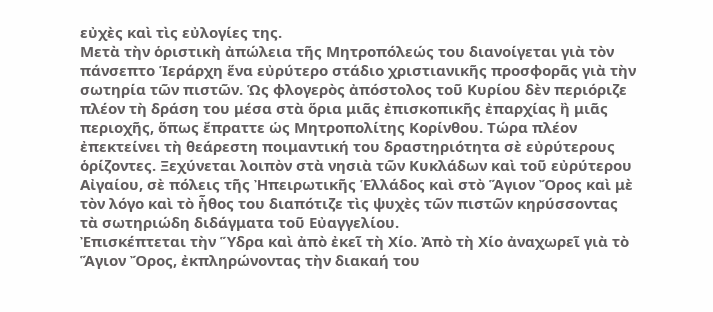εὐχὲς καὶ τὶς εὐλογίες της.
Μετὰ τὴν ὁριστικὴ ἀπώλεια τῆς Μητροπόλεώς του διανοίγεται γιὰ τὸν πάνσεπτο Ἱεράρχη ἕνα εὐρύτερο στάδιο χριστιανικῆς προσφορᾶς γιὰ τὴν σωτηρία τῶν πιστῶν. Ὡς φλογερὸς ἀπόστολος τοῦ Κυρίου δὲν περιόριζε πλέον τὴ δράση του μέσα στὰ ὅρια μιᾶς ἐπισκοπικῆς ἐπαρχίας ἢ μιᾶς περιοχῆς, ὅπως ἔπραττε ὡς Μητροπολίτης Κορίνθου. Τώρα πλέον ἐπεκτείνει τὴ θεάρεστη ποιμαντική του δραστηριότητα σὲ εὐρύτερους ὁρίζοντες. Ξεχύνεται λοιπὸν στὰ νησιὰ τῶν Κυκλάδων καὶ τοῦ εὐρύτερου Αἰγαίου, σὲ πόλεις τῆς Ἠπειρωτικῆς Ἑλλάδος καὶ στὸ Ἅγιον Ὄρος καὶ μὲ τὸν λόγο καὶ τὸ ἦθος του διαπότιζε τὶς ψυχὲς τῶν πιστῶν κηρύσσοντας τὰ σωτηριώδη διδάγματα τοῦ Εὐαγγελίου.
Ἐπισκέπτεται τὴν Ὕδρα καὶ ἀπὸ ἐκεῖ τὴ Χίο. Ἀπὸ τὴ Χίο ἀναχωρεῖ γιὰ τὸ Ἅγιον Ὄρος, ἐκπληρώνοντας τὴν διακαή του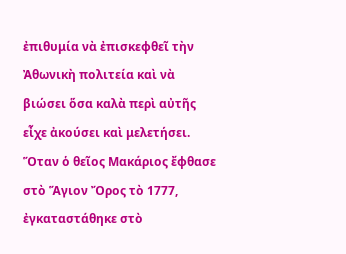ἐπιθυμία νὰ ἐπισκεφθεῖ τὴν Ἀθωνικὴ πολιτεία καὶ νὰ βιώσει ὅσα καλὰ περὶ αὐτῆς εἶχε ἀκούσει καὶ μελετήσει.
Ὅταν ὁ θεῖος Μακάριος ἔφθασε στὸ Ἅγιον Ὄρος τὸ 1777, ἐγκαταστάθηκε στὸ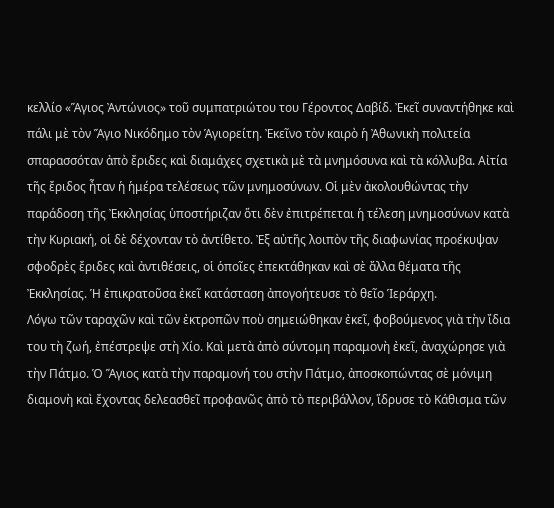κελλίο «Ἅγιος Ἀντώνιος» τοῦ συμπατριώτου του Γέροντος Δαβίδ. Ἐκεῖ συναντήθηκε καὶ πάλι μὲ τὸν Ἅγιο Νικόδημο τὸν Ἁγιορείτη. Ἐκεῖνο τὸν καιρὸ ἡ Ἀθωνικὴ πολιτεία σπαρασσόταν ἀπὸ ἔριδες καὶ διαμάχες σχετικὰ μὲ τὰ μνημόσυνα καὶ τὰ κόλλυβα. Αἰτία τῆς ἔριδος ἦταν ἡ ἡμέρα τελέσεως τῶν μνημοσύνων. Οἱ μὲν ἀκολουθώντας τὴν παράδοση τῆς Ἐκκλησίας ὑποστήριζαν ὅτι δὲν ἐπιτρέπεται ἡ τέλεση μνημοσύνων κατὰ τὴν Κυριακή, οἱ δὲ δέχονταν τὸ ἀντίθετο. Ἐξ αὐτῆς λοιπὸν τῆς διαφωνίας προέκυψαν σφοδρὲς ἔριδες καὶ ἀντιθέσεις, οἱ ὁποῖες ἐπεκτάθηκαν καὶ σὲ ἄλλα θέματα τῆς Ἐκκλησίας. Ἡ ἐπικρατοῦσα ἐκεῖ κατάσταση ἀπογοήτευσε τὸ θεῖο Ἱεράρχη.
Λόγω τῶν ταραχῶν καὶ τῶν ἐκτροπῶν ποὺ σημειώθηκαν ἐκεῖ, φοβούμενος γιὰ τὴν ἴδια του τὴ ζωή, ἐπέστρεψε στὴ Χίο. Καὶ μετὰ ἀπὸ σύντομη παραμονὴ ἐκεῖ, ἀναχώρησε γιὰ τὴν Πάτμο. Ὁ Ἅγιος κατὰ τὴν παραμονή του στὴν Πάτμο, ἀποσκοπώντας σὲ μόνιμη διαμονὴ καὶ ἔχοντας δελεασθεῖ προφανῶς ἀπὸ τὸ περιβάλλον, ἵδρυσε τὸ Κάθισμα τῶν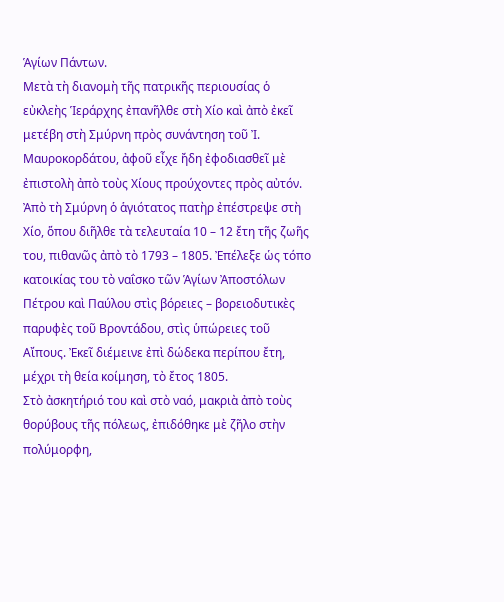Ἁγίων Πάντων.
Μετὰ τὴ διανομὴ τῆς πατρικῆς περιουσίας ὁ εὐκλεὴς Ἱεράρχης ἐπανῆλθε στὴ Χίο καὶ ἀπὸ ἐκεῖ μετέβη στὴ Σμύρνη πρὸς συνάντηση τοῦ Ἰ. Μαυροκορδάτου, ἀφοῦ εἶχε ἤδη ἐφοδιασθεῖ μὲ ἐπιστολὴ ἀπὸ τοὺς Χίους προύχοντες πρὸς αὐτόν. Ἀπὸ τὴ Σμύρνη ὁ ἁγιότατος πατὴρ ἐπέστρεψε στὴ Χίο, ὅπου διῆλθε τὰ τελευταία 10 – 12 ἔτη τῆς ζωῆς του, πιθανῶς ἀπὸ τὸ 1793 – 1805. Ἐπέλεξε ὡς τόπο κατοικίας του τὸ ναΐσκο τῶν Ἁγίων Ἀποστόλων Πέτρου καὶ Παύλου στὶς βόρειες – βορειοδυτικὲς παρυφὲς τοῦ Βροντάδου, στὶς ὑπώρειες τοῦ Αἴπους. Ἐκεῖ διέμεινε ἐπὶ δώδεκα περίπου ἔτη, μέχρι τὴ θεία κοίμηση, τὸ ἔτος 1805.
Στὸ ἀσκητήριό του καὶ στὸ ναό, μακριὰ ἀπὸ τοὺς θορύβους τῆς πόλεως, ἐπιδόθηκε μὲ ζῆλο στὴν πολύμορφη,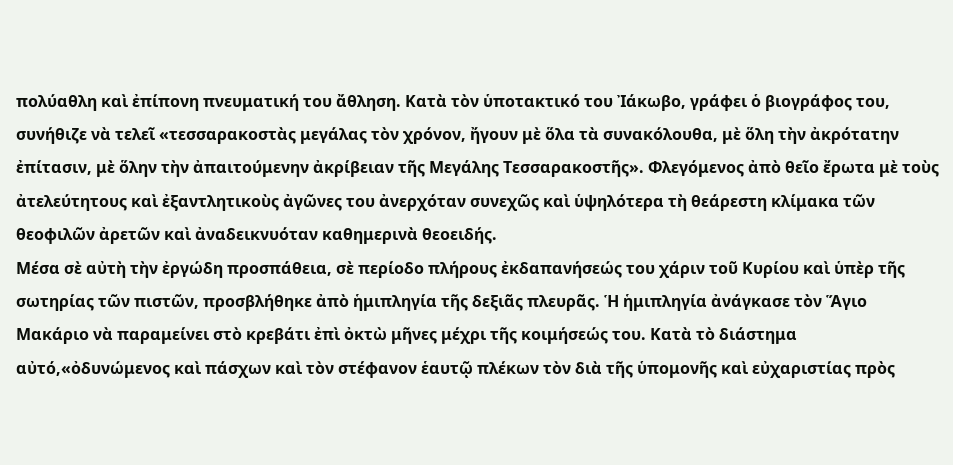πολύαθλη καὶ ἐπίπονη πνευματική του ἄθληση. Κατὰ τὸν ὑποτακτικό του Ἰάκωβο, γράφει ὁ βιογράφος του, συνήθιζε νὰ τελεῖ «τεσσαρακοστὰς μεγάλας τὸν χρόνον, ἤγουν μὲ ὅλα τὰ συνακόλουθα, μὲ ὅλη τὴν ἀκρότατην ἐπίτασιν, μὲ ὅλην τὴν ἀπαιτούμενην ἀκρίβειαν τῆς Μεγάλης Τεσσαρακοστῆς». Φλεγόμενος ἀπὸ θεῖο ἔρωτα μὲ τοὺς ἀτελεύτητους καὶ ἐξαντλητικοὺς ἀγῶνες του ἀνερχόταν συνεχῶς καὶ ὑψηλότερα τὴ θεάρεστη κλίμακα τῶν θεοφιλῶν ἀρετῶν καὶ ἀναδεικνυόταν καθημερινὰ θεοειδής.
Μέσα σὲ αὐτὴ τὴν ἐργώδη προσπάθεια, σὲ περίοδο πλήρους ἐκδαπανήσεώς του χάριν τοῦ Κυρίου καὶ ὑπὲρ τῆς σωτηρίας τῶν πιστῶν, προσβλήθηκε ἀπὸ ἡμιπληγία τῆς δεξιᾶς πλευρᾶς. Ἡ ἡμιπληγία ἀνάγκασε τὸν Ἅγιο Μακάριο νὰ παραμείνει στὸ κρεβάτι ἐπὶ ὀκτὼ μῆνες μέχρι τῆς κοιμήσεώς του. Κατὰ τὸ διάστημα αὐτό,«ὀδυνώμενος καὶ πάσχων καὶ τὸν στέφανον ἑαυτῷ πλέκων τὸν διὰ τῆς ὑπομονῆς καὶ εὐχαριστίας πρὸς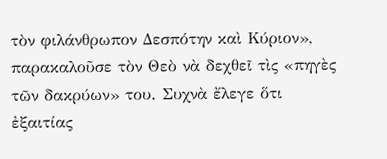τὸν φιλάνθρωπον Δεσπότην καὶ Κύριον», παρακαλοῦσε τὸν Θεὸ νὰ δεχθεῖ τὶς «πηγὲς τῶν δακρύων» του. Συχνὰ ἔλεγε ὅτι ἐξαιτίας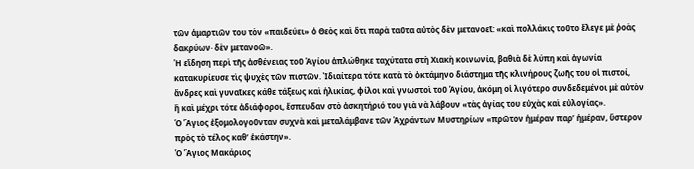τῶν ἁμαρτιῶν του τὸν «παιδεύει» ὁ Θεὸς καὶ ὅτι παρὰ ταῦτα αὐτὸς δὲν μετανοεῖ: «καὶ πολλάκις τοῦτο ἔλεγε μὲ ῥοὰς δακρύων· δὲν μετανοῶ».
Ἡ εἴδηση περὶ τῆς ἀσθένειας τοῦ Ἁγίου ἁπλώθηκε ταχύτατα στὴ Χιακὴ κοινωνία, βαθιὰ δὲ λύπη καὶ ἀγωνία κατακυρίευσε τὶς ψυχὲς τῶν πιστῶν. Ἰδιαίτερα τότε κατὰ τὸ ὀκτάμηνο διάστημα τῆς κλινήρους ζωῆς του οἱ πιστοί, ἄνδρες καὶ γυναῖκες κάθε τάξεως καὶ ἡλικίας, φίλοι καὶ γνωστοὶ τοῦ Ἁγίου, ἀκόμη οἱ λιγότερο συνδεδεμένοι μὲ αὐτὸν ἢ καὶ μέχρι τότε ἀδιάφοροι, ἔσπευδαν στὸ ἀσκητήριό του γιὰ νὰ λάβουν «τὰς ἁγίας του εὐχὰς καὶ εὐλογίας».
Ὁ Ἅγιος ἐξομολογοῦνταν συχνὰ καὶ μεταλάμβανε τῶν Ἀχράντων Μυστηρίων «πρῶτον ἡμέραν παρ’ ἡμέραν, ὕστερον πρὸς τὸ τέλος καθ’ ἑκάστην».
Ὁ Ἅγιος Μακάριος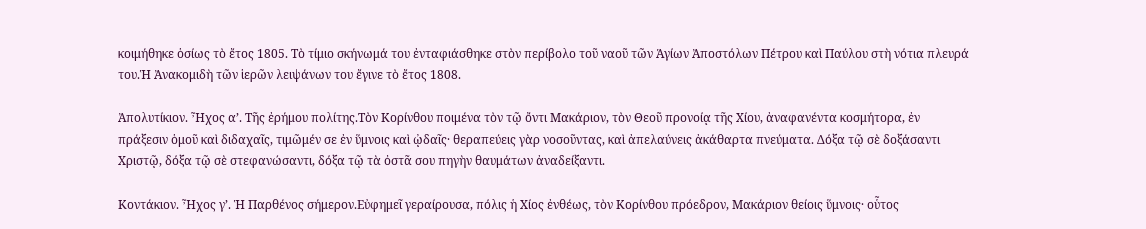κοιμήθηκε ὁσίως τὸ ἔτος 1805. Τὸ τίμιο σκήνωμά του ἐνταφιάσθηκε στὸν περίβολο τοῦ ναοῦ τῶν Ἁγίων Ἀποστόλων Πέτρου καὶ Παύλου στὴ νότια πλευρά του.Ἡ Ἀνακομιδὴ τῶν ἱερῶν λειψάνων του ἔγινε τὸ ἔτος 1808.

Ἀπολυτίκιον. Ἦχος α’. Τῆς ἐρήμου πολίτης.Τὸν Κορίνθου ποιμένα τὸν τῷ ὄντι Μακάριον, τὸν Θεοῦ προνοίᾳ τῆς Χίου, ἀναφανέντα κοσμήτορα, ἐν πράξεσιν ὁμοῦ καὶ διδαχαῖς, τιμῶμέν σε ἐν ὕμνοις καὶ ᾠδαῖς· θεραπεύεις γὰρ νοσοῦντας, καὶ ἀπελαύνεις ἀκάθαρτα πνεύματα. Δόξα τῷ σὲ δοξάσαντι Χριστῷ, δόξα τῷ σὲ στεφανώσαντι, δόξα τῷ τὰ ὀστᾶ σου πηγὴν θαυμάτων ἀναδείξαντι.

Κοντάκιον. Ἦχος γ’. Ἡ Παρθένος σήμερον.Εὐφημεῖ γεραίρουσα, πόλις ἡ Χίος ἐνθέως, τὸν Κορίνθου πρόεδρον, Μακάριον θείοις ὕμνοις· οὗτος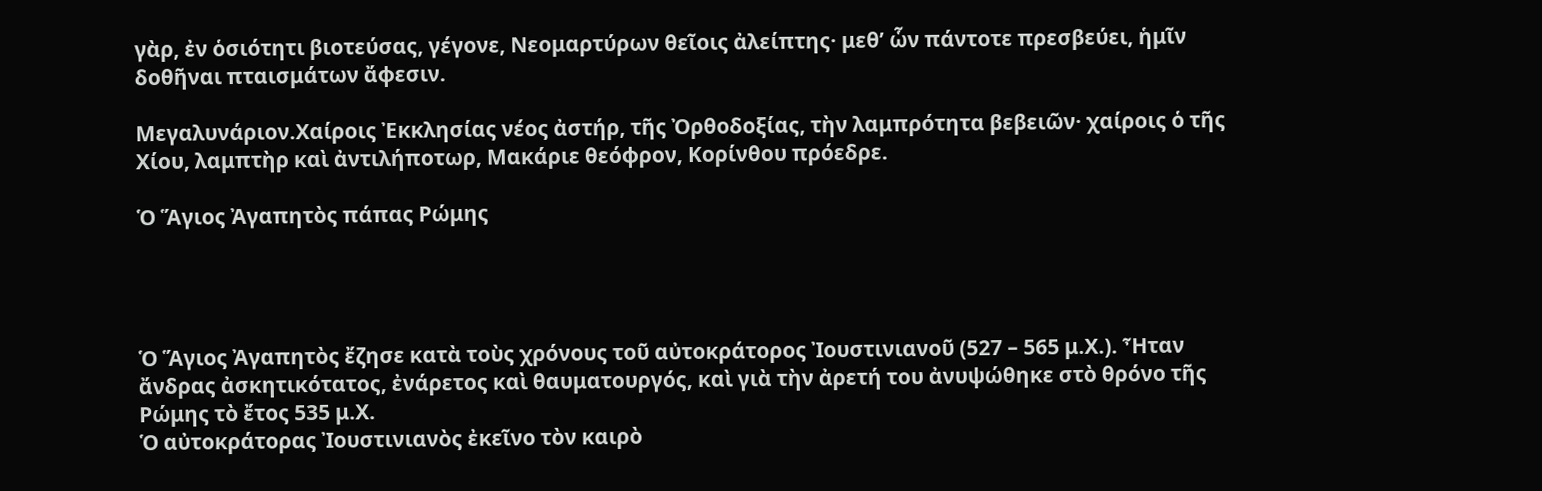γὰρ, ἐν ὁσιότητι βιοτεύσας, γέγονε, Νεομαρτύρων θεῖοις ἀλείπτης· μεθ’ ὧν πάντοτε πρεσβεύει, ἡμῖν δοθῆναι πταισμάτων ἄφεσιν.

Μεγαλυνάριον.Χαίροις Ἐκκλησίας νέος ἀστήρ, τῆς Ὀρθοδοξίας, τὴν λαμπρότητα βεβειῶν· χαίροις ὁ τῆς Χίου, λαμπτὴρ καὶ ἀντιλήποτωρ, Μακάριε θεόφρον, Κορίνθου πρόεδρε.

Ὁ Ἅγιος Ἀγαπητὸς πάπας Ρώμης




Ὁ Ἅγιος Ἀγαπητὸς ἔζησε κατὰ τοὺς χρόνους τοῦ αὐτοκράτορος Ἰουστινιανοῦ (527 – 565 μ.Χ.). Ἦταν ἄνδρας ἀσκητικότατος, ἐνάρετος καὶ θαυματουργός, καὶ γιὰ τὴν ἀρετή του ἀνυψώθηκε στὸ θρόνο τῆς Ρώμης τὸ ἔτος 535 μ.Χ.
Ὁ αὐτοκράτορας Ἰουστινιανὸς ἐκεῖνο τὸν καιρὸ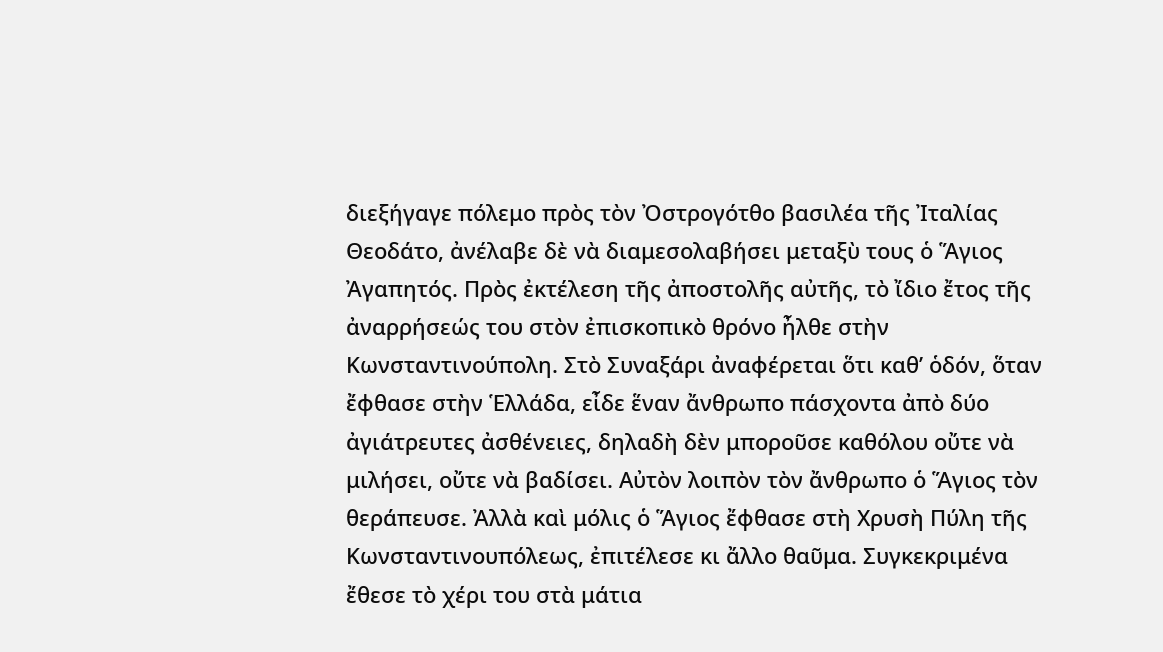διεξήγαγε πόλεμο πρὸς τὸν Ὀστρογότθο βασιλέα τῆς Ἰταλίας Θεοδάτο, ἀνέλαβε δὲ νὰ διαμεσολαβήσει μεταξὺ τους ὁ Ἅγιος Ἀγαπητός. Πρὸς ἐκτέλεση τῆς ἀποστολῆς αὐτῆς, τὸ ἴδιο ἔτος τῆς ἀναρρήσεώς του στὸν ἐπισκοπικὸ θρόνο ἦλθε στὴν Κωνσταντινούπολη. Στὸ Συναξάρι ἀναφέρεται ὅτι καθ’ ὁδόν, ὅταν ἔφθασε στὴν Ἑλλάδα, εἶδε ἕναν ἄνθρωπο πάσχοντα ἀπὸ δύο ἀγιάτρευτες ἀσθένειες, δηλαδὴ δὲν μποροῦσε καθόλου οὔτε νὰ μιλήσει, οὔτε νὰ βαδίσει. Αὐτὸν λοιπὸν τὸν ἄνθρωπο ὁ Ἅγιος τὸν θεράπευσε. Ἀλλὰ καὶ μόλις ὁ Ἅγιος ἔφθασε στὴ Χρυσὴ Πύλη τῆς Κωνσταντινουπόλεως, ἐπιτέλεσε κι ἄλλο θαῦμα. Συγκεκριμένα ἔθεσε τὸ χέρι του στὰ μάτια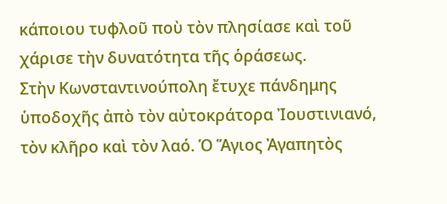κάποιου τυφλοῦ ποὺ τὸν πλησίασε καὶ τοῦ χάρισε τὴν δυνατότητα τῆς ὁράσεως.
Στὴν Κωνσταντινούπολη ἔτυχε πάνδημης ὑποδοχῆς ἀπὸ τὸν αὐτοκράτορα Ἰουστινιανό, τὸν κλῆρο καὶ τὸν λαό. Ὁ Ἅγιος Ἀγαπητὸς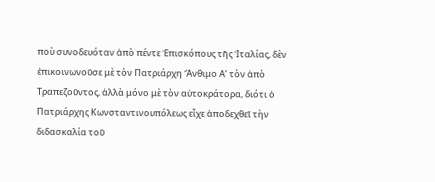ποὺ συνοδευόταν ἀπὸ πέντε Ἐπισκόπους τῆς Ἰταλίας, δὲν ἐπικοινωνοῦσε μὲ τὸν Πατριάρχη Ἄνθιμο Α’ τὸν ἀπὸ Τραπεζοῦντος, ἀλλὰ μόνο μὲ τὸν αὐτοκράτορα, διότι ὁ Πατριάρχης Κωνσταντινουπόλεως εἶχε ἀποδεχθεῖ τὴν διδασκαλία τοῦ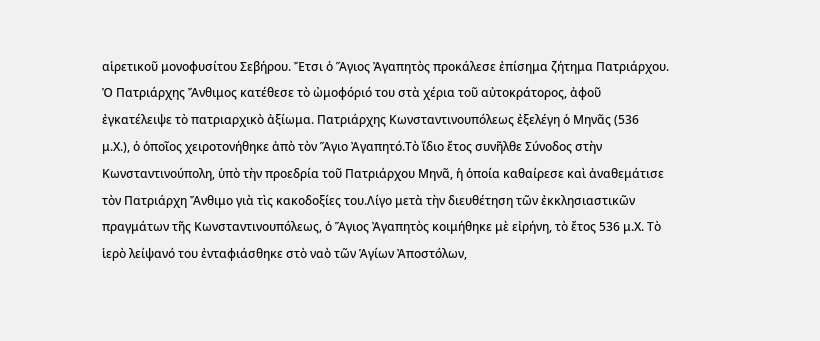αἱρετικοῦ μονοφυσίτου Σεβήρου. Ἔτσι ὁ Ἅγιος Ἀγαπητὸς προκάλεσε ἐπίσημα ζήτημα Πατριάρχου. Ὁ Πατριάρχης Ἄνθιμος κατέθεσε τὸ ὠμοφόριό του στὰ χέρια τοῦ αὐτοκράτορος, ἀφοῦ ἐγκατέλειψε τὸ πατριαρχικὸ ἀξίωμα. Πατριάρχης Κωνσταντινουπόλεως ἐξελέγη ὁ Μηνᾶς (536 μ.Χ.), ὁ ὁποῖος χειροτονήθηκε ἀπὸ τὸν Ἅγιο Ἀγαπητό.Τὸ ἴδιο ἔτος συνῆλθε Σύνοδος στὴν Κωνσταντινούπολη, ὑπὸ τὴν προεδρία τοῦ Πατριάρχου Μηνᾶ, ἡ ὁποία καθαίρεσε καὶ ἀναθεμάτισε τὸν Πατριάρχη Ἄνθιμο γιὰ τὶς κακοδοξίες του.Λίγο μετὰ τὴν διευθέτηση τῶν ἐκκλησιαστικῶν πραγμάτων τῆς Κωνσταντινουπόλεως, ὁ Ἅγιος Ἀγαπητὸς κοιμήθηκε μὲ εἰρήνη, τὸ ἔτος 536 μ.Χ. Τὸ ἱερὸ λείψανό του ἐνταφιάσθηκε στὸ ναὸ τῶν Ἁγίων Ἀποστόλων,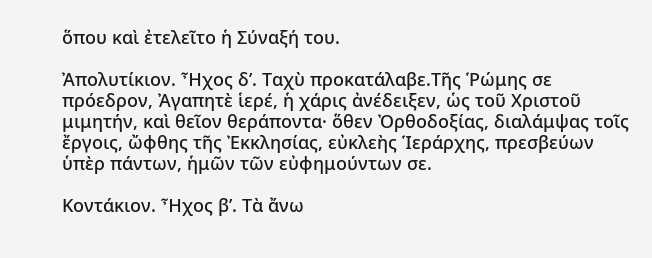ὅπου καὶ ἐτελεῖτο ἡ Σύναξή του.

Ἀπολυτίκιον. Ἦχος δ’. Ταχὺ προκατάλαβε.Τῆς Ῥώμης σε πρόεδρον, Ἀγαπητὲ ἱερέ, ἡ χάρις ἀνέδειξεν, ὡς τοῦ Χριστοῦ μιμητήν, καὶ θεῖον θεράποντα· ὅθεν Ὀρθοδοξίας, διαλάμψας τοῖς ἔργοις, ὤφθης τῆς Ἐκκλησίας, εὐκλεὴς Ἱεράρχης, πρεσβεύων ὑπὲρ πάντων, ἡμῶν τῶν εὐφημούντων σε.

Κοντάκιον. Ἦχος β’. Τὰ ἄνω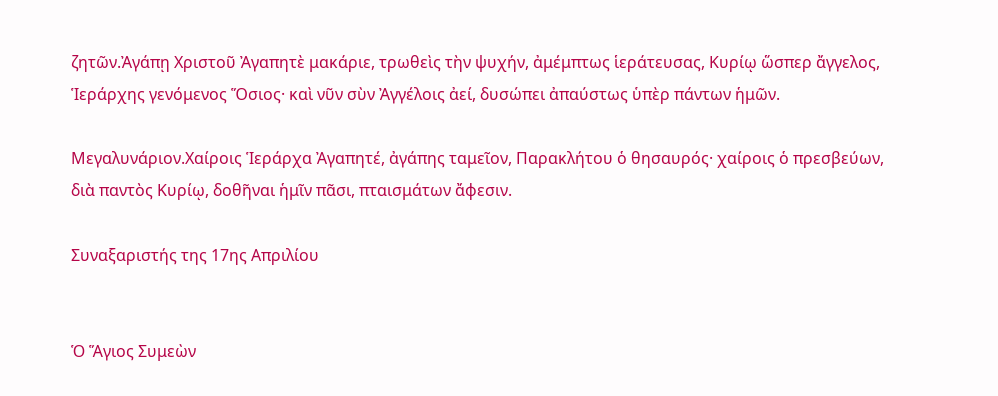ζητῶν.Ἀγάπῃ Χριστοῦ Ἀγαπητὲ μακάριε, τρωθεὶς τὴν ψυχήν, ἀμέμπτως ἱεράτευσας, Κυρίῳ ὥσπερ ἄγγελος, Ἱεράρχης γενόμενος Ὅσιος· καὶ νῦν σὺν Ἀγγέλοις ἀεί, δυσώπει ἀπαύστως ὑπὲρ πάντων ἡμῶν.

Μεγαλυνάριον.Χαίροις Ἱεράρχα Ἀγαπητέ, ἀγάπης ταμεῖον, Παρακλήτου ὁ θησαυρός· χαίροις ὁ πρεσβεύων, διὰ παντὸς Κυρίῳ, δοθῆναι ἡμῖν πᾶσι, πταισμάτων ἄφεσιν.

Συναξαριστής της 17ης Απριλίου


Ὁ Ἅγιος Συμεὼν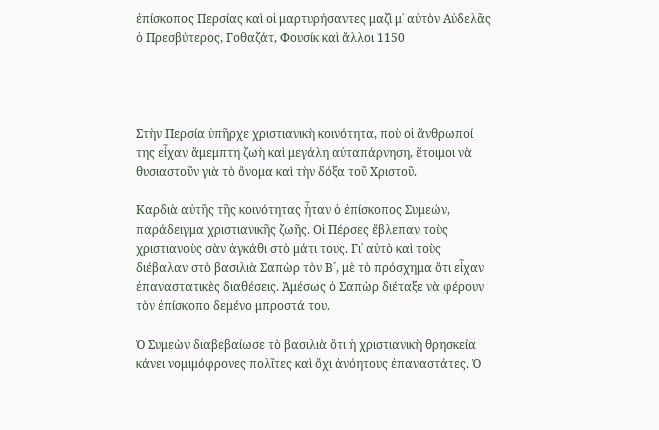ἐπίσκοπος Περσίας καὶ οἱ μαρτυρήσαντες μαζὶ μ᾿ αὐτὸν Αὐδελᾶς ὁ Πρεσβύτερος, Γοθαζάτ, Φουσίκ καὶ ἄλλοι 1150




Στὴν Περσία ὑπῆρχε χριστιανικὴ κοινότητα, ποὺ οἱ ἄνθρωποί της εἶχαν ἄμεμπτη ζωὴ καὶ μεγάλη αὐταπάρνηση, ἕτοιμοι νὰ θυσιαστοῦν γιὰ τὸ ὄνομα καὶ τὴν δόξα τοῦ Χριστοῦ.

Καρδιὰ αὐτῆς τῆς κοινότητας ἦταν ὁ ἐπίσκοπος Συμεών, παράδειγμα χριστιανικῆς ζωῆς. Οἱ Πέρσες ἔβλεπαν τοὺς χριστιανοὺς σὰν ἀγκάθι στὸ μάτι τους. Γι᾿ αὐτὸ καὶ τοὺς διέβαλαν στὸ βασιλιὰ Σαπὼρ τὸν Β´, μὲ τὸ πρόσχημα ὅτι εἶχαν ἐπαναστατικὲς διαθέσεις. Ἀμέσως ὁ Σαπὼρ διέταξε νὰ φέρουν τὸν ἐπίσκοπο δεμένο μπροστά του.

Ὁ Συμεὼν διαβεβαίωσε τὸ βασιλιὰ ὅτι ἡ χριστιανικὴ θρησκεία κάνει νομιμόφρονες πολῖτες καὶ ὄχι ἀνόητους ἐπαναστάτες. Ὁ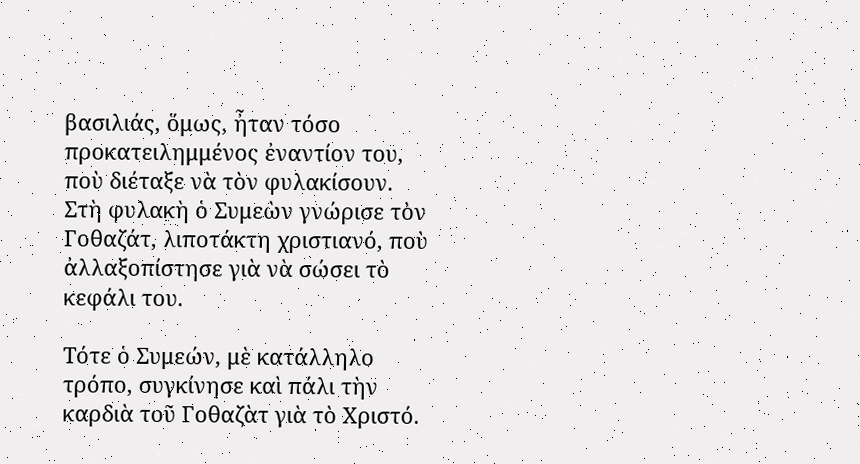βασιλιάς, ὅμως, ἦταν τόσο προκατειλημμένος ἐναντίον του, ποὺ διέταξε νὰ τὸν φυλακίσουν. Στὴ φυλακὴ ὁ Συμεὼν γνώρισε τὸν Γοθαζάτ, λιποτάκτη χριστιανό, ποὺ ἀλλαξοπίστησε γιὰ νὰ σώσει τὸ κεφάλι του.

Τότε ὁ Συμεών, μὲ κατάλληλο τρόπο, συγκίνησε καὶ πάλι τὴν καρδιὰ τοῦ Γοθαζὰτ γιὰ τὸ Χριστό.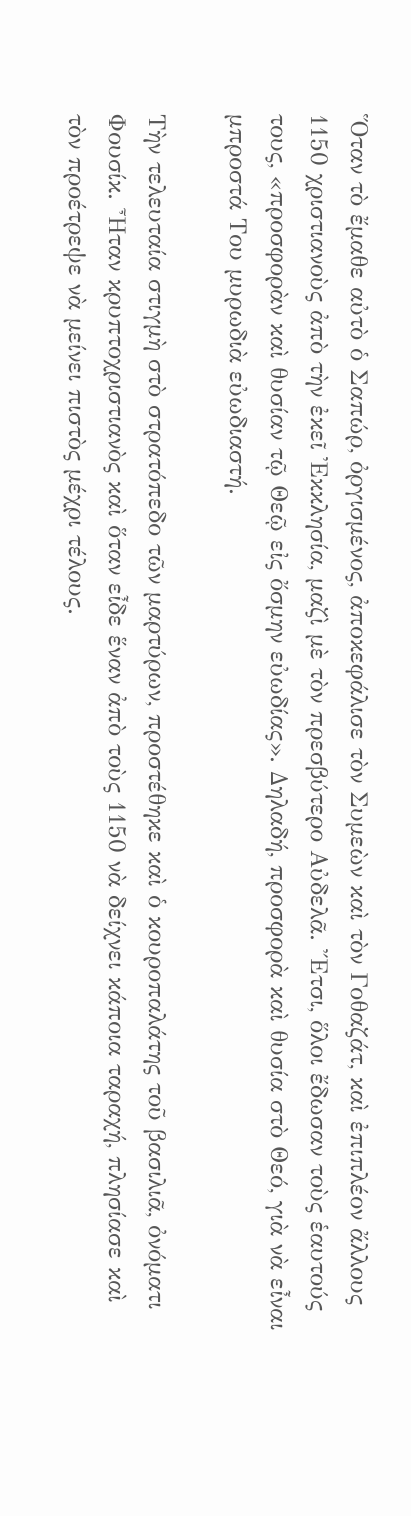Ὅταν τὸ ἔμαθε αὐτὸ ὁ Σαπώρ, ὀργισμένος, ἀποκεφάλισε τὸν Συμεὼν καὶ τὸν Γοθαζάτ, καὶ ἐπιπλέον ἄλλους 1150 χριστιανοὺς ἀπὸ τὴν ἐκεῖ Ἐκκλησία, μαζὶ μὲ τὸν πρεσβύτερο Αὐδελᾶ. Ἔτσι, ὅλοι ἔδωσαν τοὺς ἑαυτούς τους, «προσφορὰν καὶ θυσίαν τῷ Θεῷ εἰς ὄσμην εὐωδίας». Δηλαδή, προσφορὰ καὶ θυσία στὸ Θεό, γιὰ νὰ εἶναι μπροστά Του μυρωδιὰ εὐωδιαστή.

Τὴν τελευταία στιγμὴ στὸ στρατόπεδο τῶν μαρτύρων, προστέθηκε καὶ ὁ κουροπαλάτης τοῦ βασιλιᾶ, ὀνόματι Φουσίκ. Ἦταν κρυπτοχριστιανὸς καὶ ὅταν εἶδε ἕναν ἀπὸ τοὺς 1150 νὰ δείχνει κάποια ταραχή, πλησίασε καὶ τὸν προέτρεψε νὰ μείνει πιστὸς μέχρι τέλους.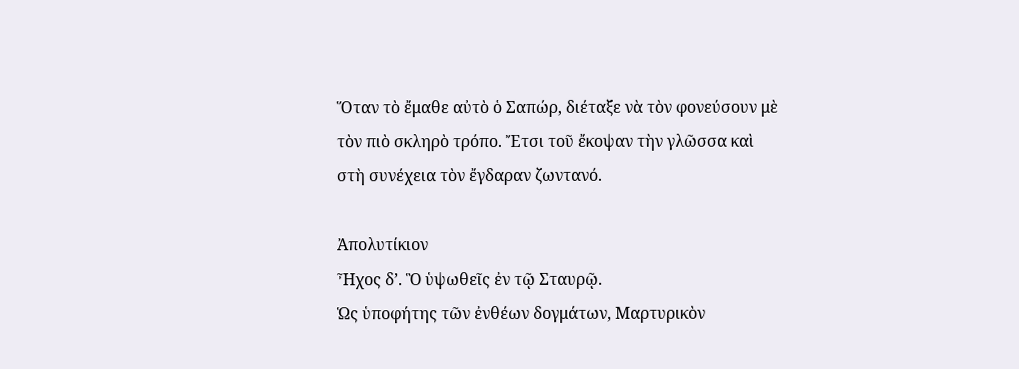Ὅταν τὸ ἔμαθε αὐτὸ ὁ Σαπώρ, διέταξε νὰ τὸν φονεύσουν μὲ τὸν πιὸ σκληρὸ τρόπο. Ἔτσι τοῦ ἔκοψαν τὴν γλῶσσα καὶ στὴ συνέχεια τὸν ἔγδαραν ζωντανό.

Ἀπολυτίκιον
Ἦχος δ’. Ὃ ὑψωθεῖς ἐν τῷ Σταυρῷ.
Ὡς ὑποφήτης τῶν ἐνθέων δογμάτων, Μαρτυρικὸν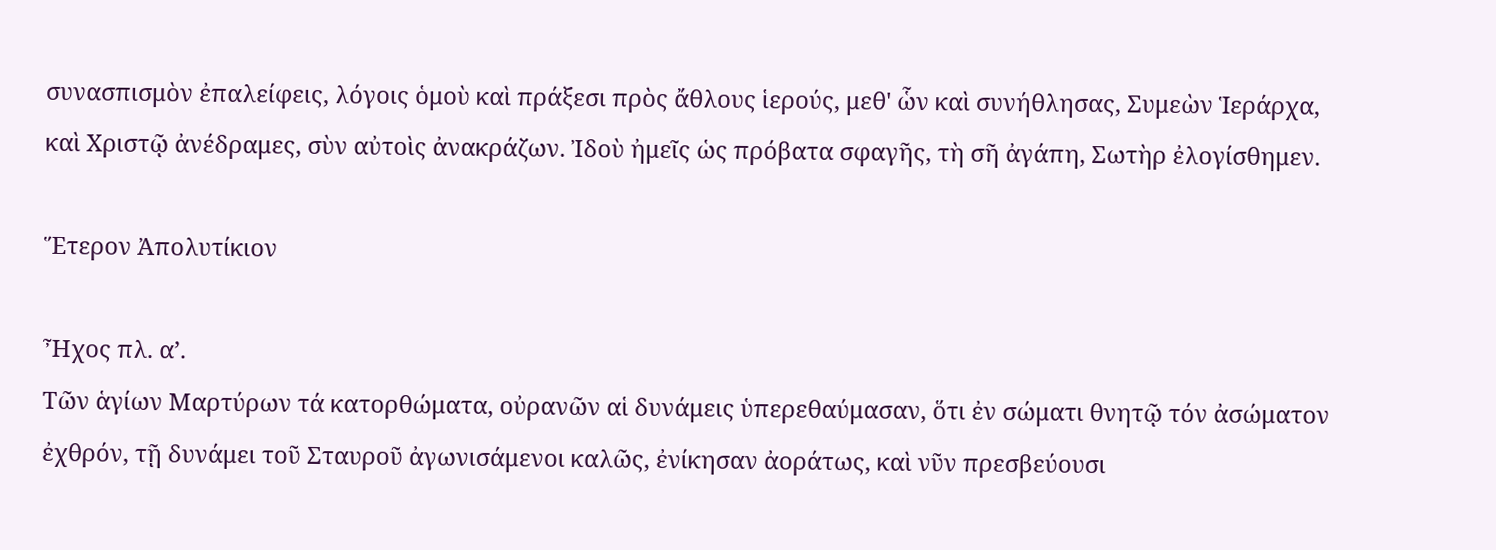συνασπισμὸν ἐπαλείφεις, λόγοις ὁμοὺ καὶ πράξεσι πρὸς ἄθλους ἱερούς, μεθ' ὧν καὶ συνήθλησας, Συμεὼν Ἱεράρχα, καὶ Χριστῷ ἀνέδραμες, σὺν αὐτοὶς ἀνακράζων. Ἰδοὺ ἠμεῖς ὡς πρόβατα σφαγῆς, τὴ σῆ ἀγάπη, Σωτὴρ ἐλογίσθημεν.

Ἕτερον Ἀπολυτίκιον

Ἦχος πλ. α’.
Τῶν ἁγίων Μαρτύρων τά κατορθώματα, οὐρανῶν αἱ δυνάμεις ὑπερεθαύμασαν, ὅτι ἐν σώματι θνητῷ τόν ἀσώματον ἐχθρόν, τῇ δυνάμει τοῦ Σταυροῦ ἀγωνισάμενοι καλῶς, ἐνίκησαν ἀοράτως, καὶ νῦν πρεσβεύουσι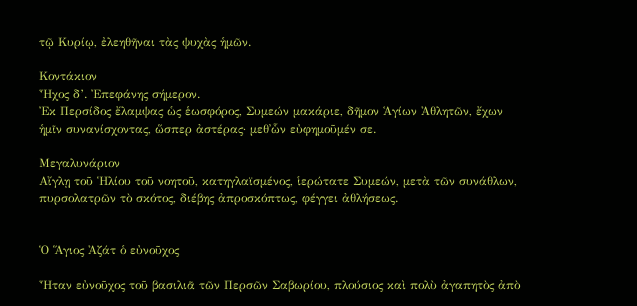τῷ Κυρίῳ, ἐλεηθῆναι τὰς ψυχὰς ἡμῶν.

Κοντάκιον
Ἦχος δ’. Ἐπεφάνης σήμερον.
Ἐκ Περσίδος ἔλαμψας ὡς ἑωσφόρος, Συμεών μακάριε, δῆμον Ἁγίων Ἀθλητῶν, ἔχων ἡμῖν συνανίσχοντας, ὥσπερ ἀστέρας· μεθ᾽ὧν εὐφημοῦμέν σε.

Μεγαλυνάριον
Αἴγλῃ τοῦ Ἡλίου τοῦ νοητοῦ, κατηγλαϊσμένος, ἱερώτατε Συμεών, μετὰ τῶν συνάθλων, πυρσολατρῶν τὸ σκότος, διέβης ἀπροσκόπτως, φέγγει ἀθλήσεως.


Ὁ Ἅγιος Ἀζάτ ὁ εὐνοῦχος

Ἦταν εὐνοῦχος τοῦ βασιλιᾶ τῶν Περσῶν Σαβωρίου, πλούσιος καὶ πολὺ ἀγαπητὸς ἀπὸ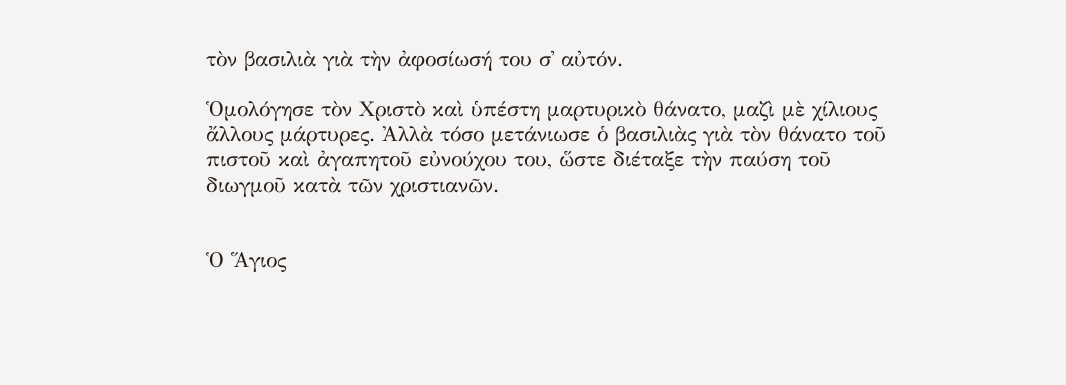τὸν βασιλιὰ γιὰ τὴν ἀφοσίωσή του σ᾿ αὐτόν.

Ὁμολόγησε τὸν Χριστὸ καὶ ὑπέστη μαρτυρικὸ θάνατο, μαζὶ μὲ χίλιους ἄλλους μάρτυρες. Ἀλλὰ τόσο μετάνιωσε ὁ βασιλιὰς γιὰ τὸν θάνατο τοῦ πιστοῦ καὶ ἀγαπητοῦ εὐνούχου του, ὥστε διέταξε τὴν παύση τοῦ διωγμοῦ κατὰ τῶν χριστιανῶν.


Ὁ Ἅγιος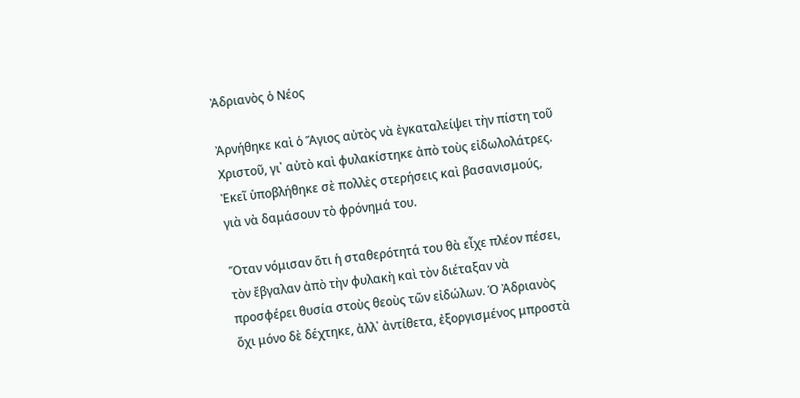Ἀδριανὸς ὁ Νέος

Ἀρνήθηκε καὶ ὁ Ἅγιος αὐτὸς νὰ ἐγκαταλείψει τὴν πίστη τοῦ Χριστοῦ, γι᾿ αὐτὸ καὶ φυλακίστηκε ἀπὸ τοὺς εἰδωλολάτρες. Ἐκεῖ ὑποβλήθηκε σὲ πολλὲς στερήσεις καὶ βασανισμούς, γιὰ νὰ δαμάσουν τὸ φρόνημά του.

Ὅταν νόμισαν ὅτι ἡ σταθερότητά του θὰ εἶχε πλέον πέσει, τὸν ἔβγαλαν ἀπὸ τὴν φυλακὴ καὶ τὸν διέταξαν νὰ προσφέρει θυσία στοὺς θεοὺς τῶν εἰδώλων. Ὁ Ἀδριανὸς ὄχι μόνο δὲ δέχτηκε, ἀλλ᾿ ἀντίθετα, ἐξοργισμένος μπροστὰ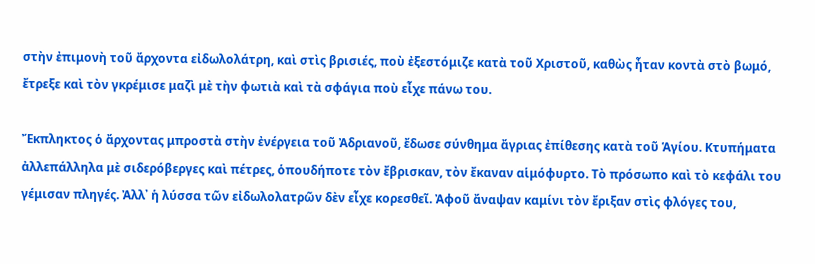στὴν ἐπιμονὴ τοῦ ἄρχοντα εἰδωλολάτρη, καὶ στὶς βρισιές, ποὺ ἐξεστόμιζε κατὰ τοῦ Χριστοῦ, καθὼς ἦταν κοντὰ στὸ βωμό, ἔτρεξε καὶ τὸν γκρέμισε μαζὶ μὲ τὴν φωτιὰ καὶ τὰ σφάγια ποὺ εἶχε πάνω του.

Ἔκπληκτος ὁ ἄρχοντας μπροστὰ στὴν ἐνέργεια τοῦ Ἀδριανοῦ, ἔδωσε σύνθημα ἄγριας ἐπίθεσης κατὰ τοῦ Ἁγίου. Κτυπήματα ἀλλεπάλληλα μὲ σιδερόβεργες καὶ πέτρες, ὁπουδήποτε τὸν ἔβρισκαν, τὸν ἔκαναν αἱμόφυρτο. Τὸ πρόσωπο καὶ τὸ κεφάλι του γέμισαν πληγές. Ἀλλ᾿ ἡ λύσσα τῶν εἰδωλολατρῶν δὲν εἶχε κορεσθεῖ. Ἀφοῦ ἄναψαν καμίνι τὸν ἔριξαν στὶς φλόγες του,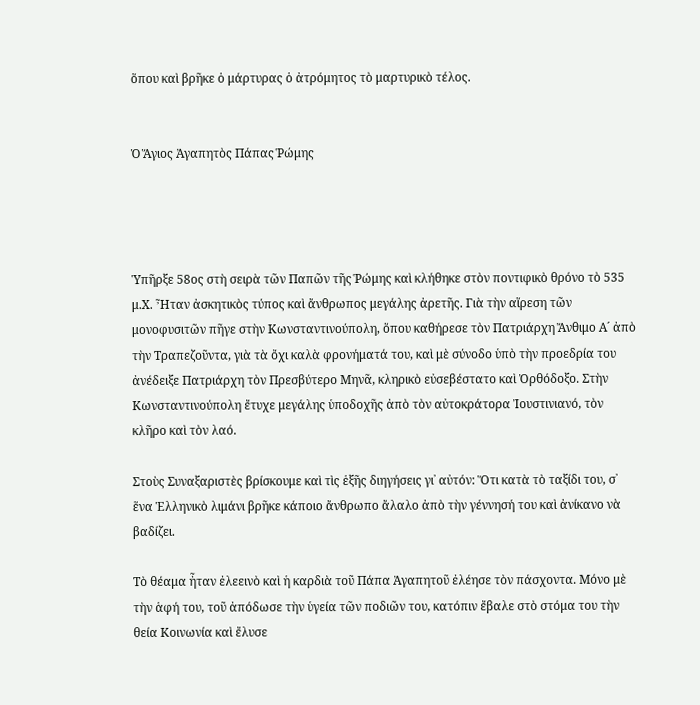ὅπου καὶ βρῆκε ὁ μάρτυρας ὁ ἀτρόμητος τὸ μαρτυρικὸ τέλος.


Ὁ Ἅγιος Ἀγαπητὸς Πάπας Ῥώμης




Ὑπῆρξε 58ος στὴ σειρὰ τῶν Παπῶν τῆς Ῥώμης καὶ κλήθηκε στὸν ποντιφικὸ θρόνο τὸ 535 μ.Χ. Ἦταν ἀσκητικὸς τύπος καὶ ἄνθρωπος μεγάλης ἀρετῆς. Γιὰ τὴν αἵρεση τῶν μονοφυσιτῶν πῆγε στὴν Κωνσταντινούπολη, ὅπου καθήρεσε τὸν Πατριάρχη Ἄνθιμο Α´ ἀπὸ τὴν Τραπεζοῦντα, γιὰ τὰ ὄχι καλὰ φρονήματά του, καὶ μὲ σύνοδο ὑπὸ τὴν προεδρία του ἀνέδειξε Πατριάρχη τὸν Πρεσβύτερο Μηνᾶ, κληρικὸ εὐσεβέστατο καὶ Ὀρθόδοξο. Στὴν Κωνσταντινούπολη ἔτυχε μεγάλης ὑποδοχῆς ἀπὸ τὸν αὐτοκράτορα Ἰουστινιανό, τὸν κλῆρο καὶ τὸν λαό.

Στοὺς Συναξαριστὲς βρίσκουμε καὶ τὶς ἑξῆς διηγήσεις γι᾿ αὐτόν: Ὅτι κατὰ τὸ ταξίδι του, σ᾿ ἕνα Ἑλληνικὸ λιμάνι βρῆκε κάποιο ἄνθρωπο ἄλαλο ἀπὸ τὴν γέννησή του καὶ ἀνίκανο νὰ βαδίζει.

Τὸ θέαμα ἦταν ἐλεεινὸ καὶ ἡ καρδιὰ τοῦ Πάπα Ἀγαπητοῦ ἐλέησε τὸν πάσχοντα. Μόνο μὲ τὴν ἁφή του, τοῦ ἀπόδωσε τὴν ὑγεία τῶν ποδιῶν του, κατόπιν ἔβαλε στὸ στόμα του τὴν θεία Κοινωνία καὶ ἔλυσε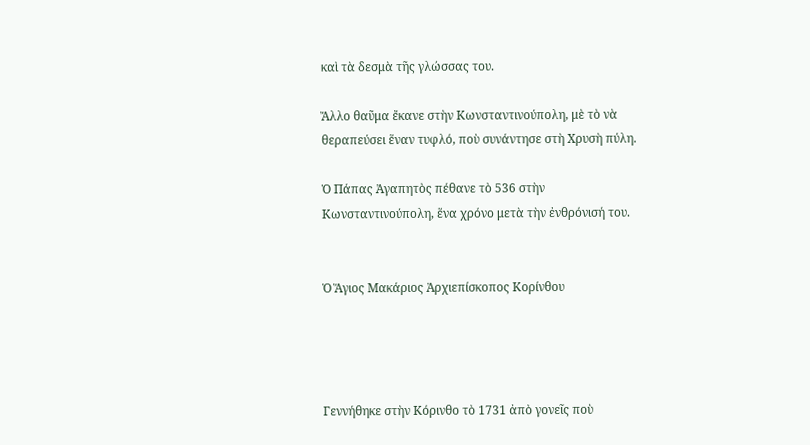καὶ τὰ δεσμὰ τῆς γλώσσας του.

Ἄλλο θαῦμα ἔκανε στὴν Κωνσταντινούπολη, μὲ τὸ νὰ θεραπεύσει ἕναν τυφλό, ποὺ συνάντησε στὴ Χρυσὴ πύλη.

Ὁ Πάπας Ἀγαπητὸς πέθανε τὸ 536 στὴν Κωνσταντινούπολη, ἕνα χρόνο μετὰ τὴν ἐνθρόνισή του.


Ὁ Ἅγιος Μακάριος Ἀρχιεπίσκοπος Κορίνθου




Γεννήθηκε στὴν Κόρινθο τὸ 1731 ἀπὸ γονεῖς ποὺ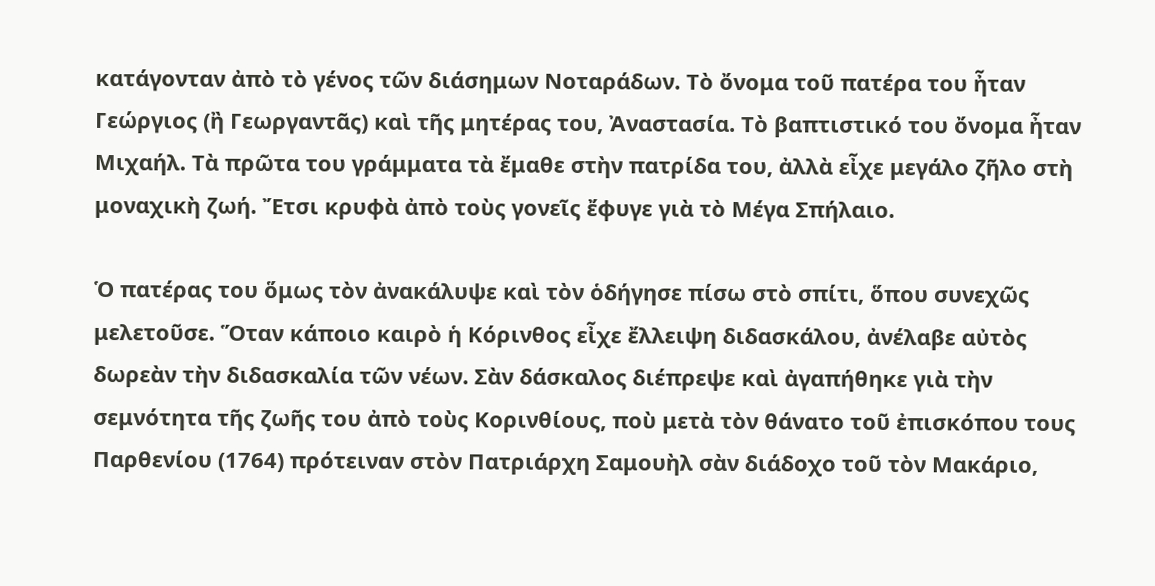κατάγονταν ἀπὸ τὸ γένος τῶν διάσημων Νοταράδων. Τὸ ὄνομα τοῦ πατέρα του ἦταν Γεώργιος (ἢ Γεωργαντᾶς) καὶ τῆς μητέρας του, Ἀναστασία. Τὸ βαπτιστικό του ὄνομα ἦταν Μιχαήλ. Τὰ πρῶτα του γράμματα τὰ ἔμαθε στὴν πατρίδα του, ἀλλὰ εἶχε μεγάλο ζῆλο στὴ μοναχικὴ ζωή. Ἔτσι κρυφὰ ἀπὸ τοὺς γονεῖς ἔφυγε γιὰ τὸ Μέγα Σπήλαιο.

Ὁ πατέρας του ὅμως τὸν ἀνακάλυψε καὶ τὸν ὁδήγησε πίσω στὸ σπίτι, ὅπου συνεχῶς μελετοῦσε. Ὅταν κάποιο καιρὸ ἡ Κόρινθος εἶχε ἔλλειψη διδασκάλου, ἀνέλαβε αὐτὸς δωρεὰν τὴν διδασκαλία τῶν νέων. Σὰν δάσκαλος διέπρεψε καὶ ἀγαπήθηκε γιὰ τὴν σεμνότητα τῆς ζωῆς του ἀπὸ τοὺς Κορινθίους, ποὺ μετὰ τὸν θάνατο τοῦ ἐπισκόπου τους Παρθενίου (1764) πρότειναν στὸν Πατριάρχη Σαμουὴλ σὰν διάδοχο τοῦ τὸν Μακάριο,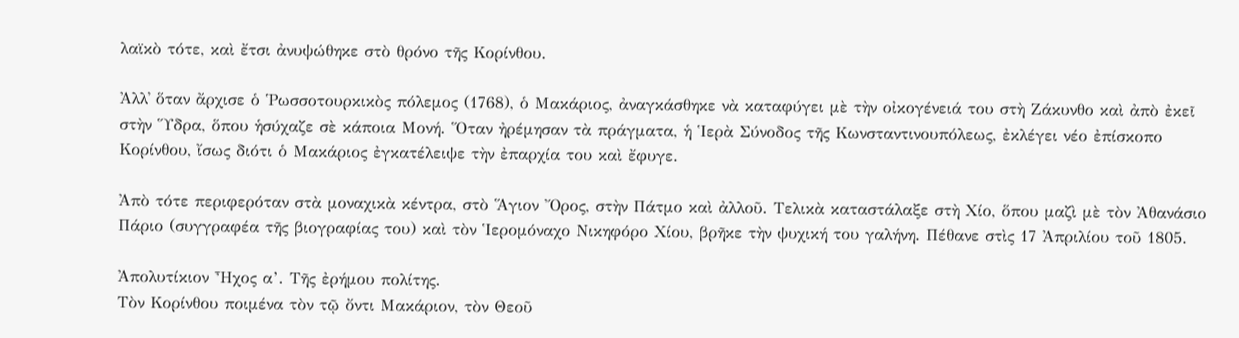λαϊκὸ τότε, καὶ ἔτσι ἀνυψώθηκε στὸ θρόνο τῆς Κορίνθου.

Ἀλλ᾿ ὅταν ἄρχισε ὁ Ῥωσσοτουρκικὸς πόλεμος (1768), ὁ Μακάριος, ἀναγκάσθηκε νὰ καταφύγει μὲ τὴν οἰκογένειά του στὴ Ζάκυνθο καὶ ἀπὸ ἐκεῖ στὴν Ὕδρα, ὅπου ἡσύχαζε σὲ κάποια Μονή. Ὅταν ἠρέμησαν τὰ πράγματα, ἡ Ἱερὰ Σύνοδος τῆς Κωνσταντινουπόλεως, ἐκλέγει νέο ἐπίσκοπο Κορίνθου, ἴσως διότι ὁ Μακάριος ἐγκατέλειψε τὴν ἐπαρχία του καὶ ἔφυγε.

Ἀπὸ τότε περιφερόταν στὰ μοναχικὰ κέντρα, στὸ Ἅγιον Ὄρος, στὴν Πάτμο καὶ ἀλλοῦ. Τελικὰ καταστάλαξε στὴ Χίο, ὅπου μαζὶ μὲ τὸν Ἀθανάσιο Πάριο (συγγραφέα τῆς βιογραφίας του) καὶ τὸν Ἱερομόναχο Νικηφόρο Χίου, βρῆκε τὴν ψυχική του γαλήνη. Πέθανε στὶς 17 Ἀπριλίου τοῦ 1805.

Ἀπολυτίκιον Ἦχος α’. Τῆς ἐρήμου πολίτης.
Τὸν Κορίνθου ποιμένα τὸν τῷ ὄντι Μακάριον, τὸν Θεοῦ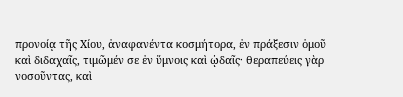προνοίᾳ τῆς Χίου, ἀναφανέντα κοσμήτορα, ἐν πράξεσιν ὁμοῦ καὶ διδαχαῖς, τιμῶμέν σε ἐν ὕμνοις καὶ ᾠδαῖς· θεραπεύεις γὰρ νοσοῦντας, καὶ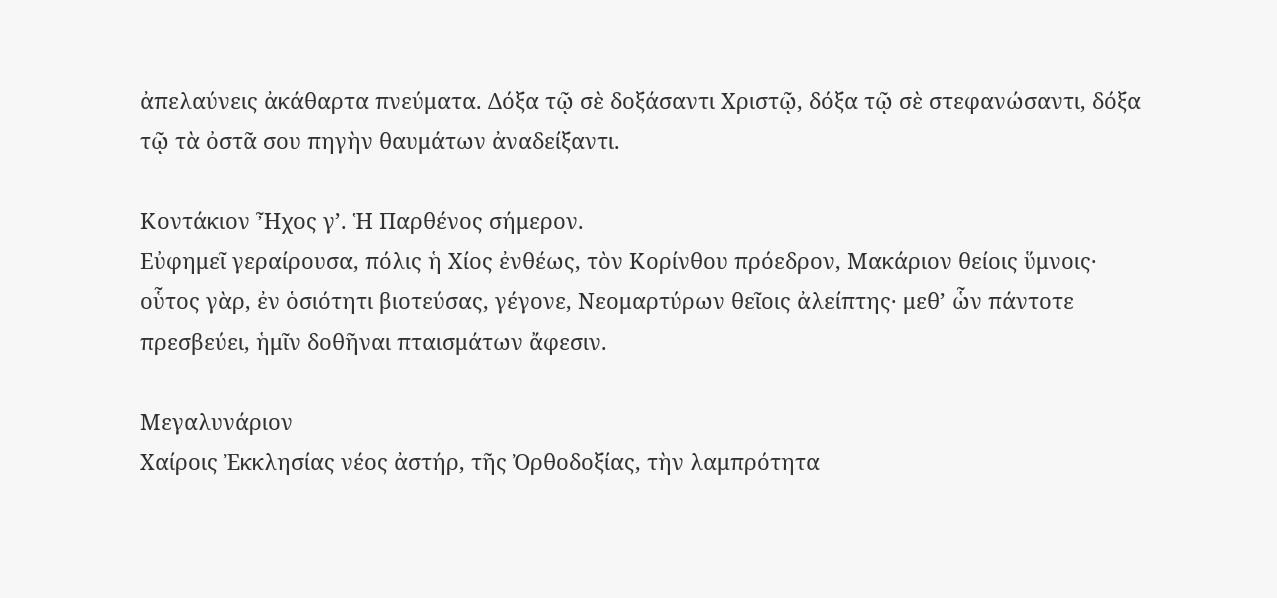ἀπελαύνεις ἀκάθαρτα πνεύματα. Δόξα τῷ σὲ δοξάσαντι Χριστῷ, δόξα τῷ σὲ στεφανώσαντι, δόξα τῷ τὰ ὀστᾶ σου πηγὴν θαυμάτων ἀναδείξαντι.

Κοντάκιον Ἦχος γ’. Ἡ Παρθένος σήμερον.
Εὐφημεῖ γεραίρουσα, πόλις ἡ Χίος ἐνθέως, τὸν Κορίνθου πρόεδρον, Μακάριον θείοις ὕμνοις· οὗτος γὰρ, ἐν ὁσιότητι βιοτεύσας, γέγονε, Νεομαρτύρων θεῖοις ἀλείπτης· μεθ’ ὧν πάντοτε πρεσβεύει, ἡμῖν δοθῆναι πταισμάτων ἄφεσιν.

Μεγαλυνάριον
Χαίροις Ἐκκλησίας νέος ἀστήρ, τῆς Ὀρθοδοξίας, τὴν λαμπρότητα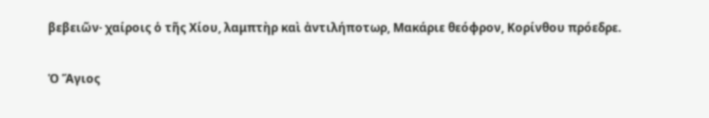βεβειῶν· χαίροις ὁ τῆς Χίου, λαμπτὴρ καὶ ἀντιλήποτωρ, Μακάριε θεόφρον, Κορίνθου πρόεδρε.


Ὁ Ἅγιος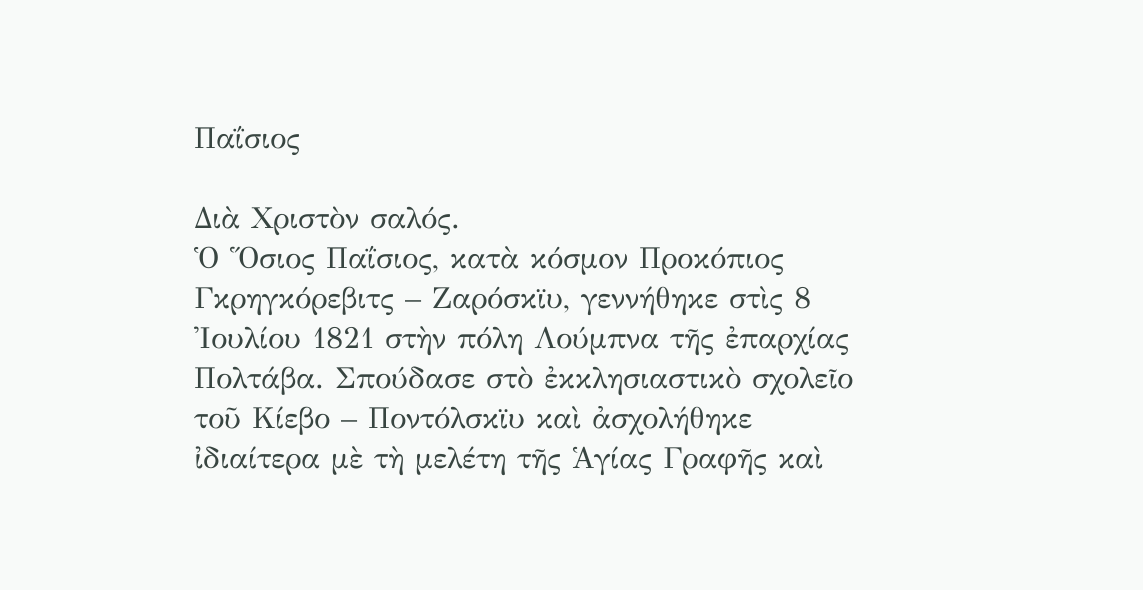Παΐσιος

Διὰ Χριστὸν σαλός.
Ὁ Ὅσιος Παΐσιος, κατὰ κόσμον Προκόπιος Γκρηγκόρεβιτς – Ζαρόσκϊυ, γεννήθηκε στὶς 8 Ἰουλίου 1821 στὴν πόλη Λούμπνα τῆς ἐπαρχίας Πολτάβα. Σπούδασε στὸ ἐκκλησιαστικὸ σχολεῖο τοῦ Κίεβο – Ποντόλσκϊυ καὶ ἀσχολήθηκε ἰδιαίτερα μὲ τὴ μελέτη τῆς Ἁγίας Γραφῆς καὶ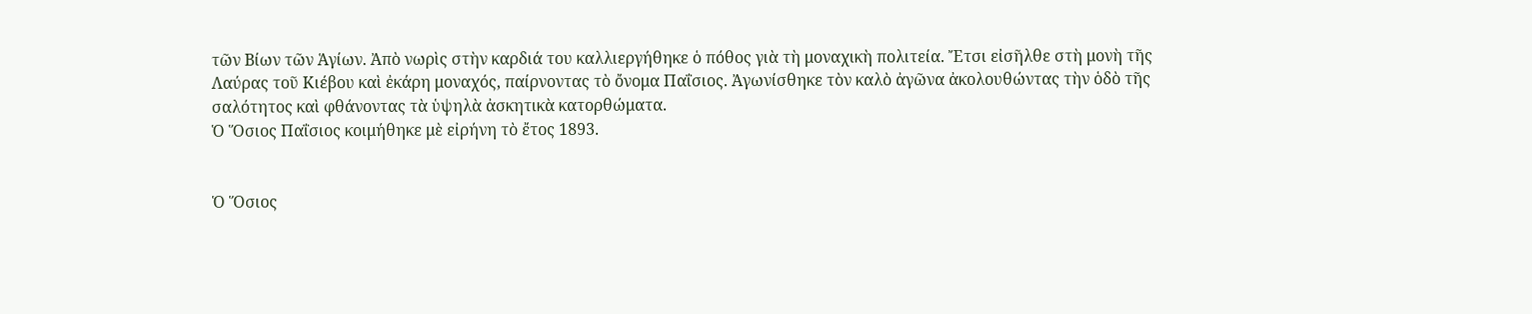τῶν Βίων τῶν Ἁγίων. Ἀπὸ νωρὶς στὴν καρδιά του καλλιεργήθηκε ὁ πόθος γιὰ τὴ μοναχικὴ πολιτεία. Ἔτσι εἰσῆλθε στὴ μονὴ τῆς Λαύρας τοῦ Κιέβου καὶ ἐκάρη μοναχός, παίρνοντας τὸ ὄνομα Παΐσιος. Ἀγωνίσθηκε τὸν καλὸ ἀγῶνα ἀκολουθώντας τὴν ὁδὸ τῆς σαλότητος καὶ φθάνοντας τὰ ὑψηλὰ ἀσκητικὰ κατορθώματα.
Ὁ Ὅσιος Παΐσιος κοιμήθηκε μὲ εἰρήνη τὸ ἔτος 1893.


Ὁ Ὅσιος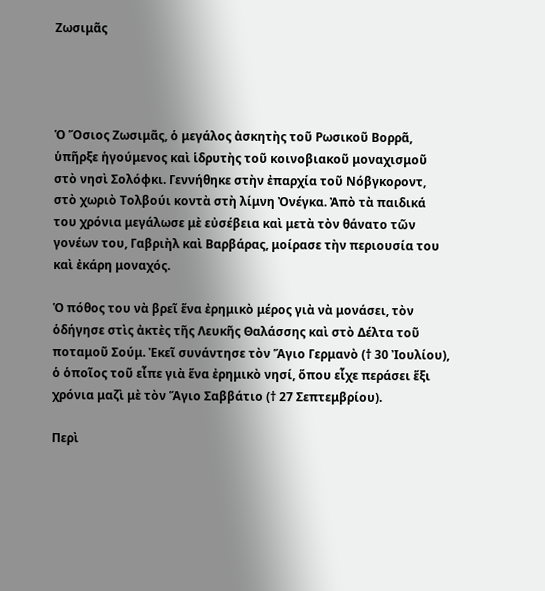Ζωσιμᾶς




Ὁ Ὅσιος Ζωσιμᾶς, ὁ μεγάλος ἀσκητὴς τοῦ Ρωσικοῦ Βορρᾶ, ὑπῆρξε ἡγούμενος καὶ ἱδρυτὴς τοῦ κοινοβιακοῦ μοναχισμοῦ στὸ νησὶ Σολόφκι. Γεννήθηκε στὴν ἐπαρχία τοῦ Νόβγκοροντ, στὸ χωριὸ Τολβούι κοντὰ στὴ λίμνη Ὀνέγκα. Ἀπὸ τὰ παιδικά του χρόνια μεγάλωσε μὲ εὐσέβεια καὶ μετὰ τὸν θάνατο τῶν γονέων του, Γαβριὴλ καὶ Βαρβάρας, μοίρασε τὴν περιουσία του καὶ ἐκάρη μοναχός.

Ὁ πόθος του νὰ βρεῖ ἕνα ἐρημικὸ μέρος γιὰ νὰ μονάσει, τὸν ὁδήγησε στὶς ἀκτὲς τῆς Λευκῆς Θαλάσσης καὶ στὸ Δέλτα τοῦ ποταμοῦ Σούμ. Ἐκεῖ συνάντησε τὸν Ἅγιο Γερμανὸ († 30 Ἰουλίου), ὁ ὁποῖος τοῦ εἶπε γιὰ ἕνα ἐρημικὸ νησί, ὅπου εἶχε περάσει ἕξι χρόνια μαζὶ μὲ τὸν Ἅγιο Σαββάτιο († 27 Σεπτεμβρίου).

Περὶ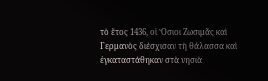τὸ ἔτος 1436, οἱ Ὅσιοι Ζωσιμᾶς καὶ Γερμανὸς διέσχισαν τὴ θάλασσα καὶ ἐγκαταστάθηκαν στὰ νησιὰ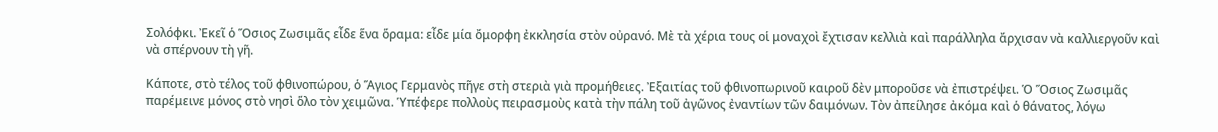Σολόφκι. Ἐκεῖ ὁ Ὅσιος Ζωσιμᾶς εἶδε ἕνα ὅραμα: εἶδε μία ὄμορφη ἐκκλησία στὸν οὐρανό. Μὲ τὰ χέρια τους οἱ μοναχοὶ ἔχτισαν κελλιὰ καὶ παράλληλα ἄρχισαν νὰ καλλιεργοῦν καὶ νὰ σπέρνουν τὴ γῆ.

Κάποτε, στὸ τέλος τοῦ φθινοπώρου, ὁ Ἅγιος Γερμανὸς πῆγε στὴ στεριὰ γιὰ προμήθειες. Ἐξαιτίας τοῦ φθινοπωρινοῦ καιροῦ δὲν μποροῦσε νὰ ἐπιστρέψει. Ὁ Ὅσιος Ζωσιμᾶς παρέμεινε μόνος στὸ νησὶ ὅλο τὸν χειμῶνα. Ὑπέφερε πολλοὺς πειρασμοὺς κατὰ τὴν πάλη τοῦ ἀγῶνος ἐναντίων τῶν δαιμόνων. Τὸν ἀπείλησε ἀκόμα καὶ ὁ θάνατος, λόγω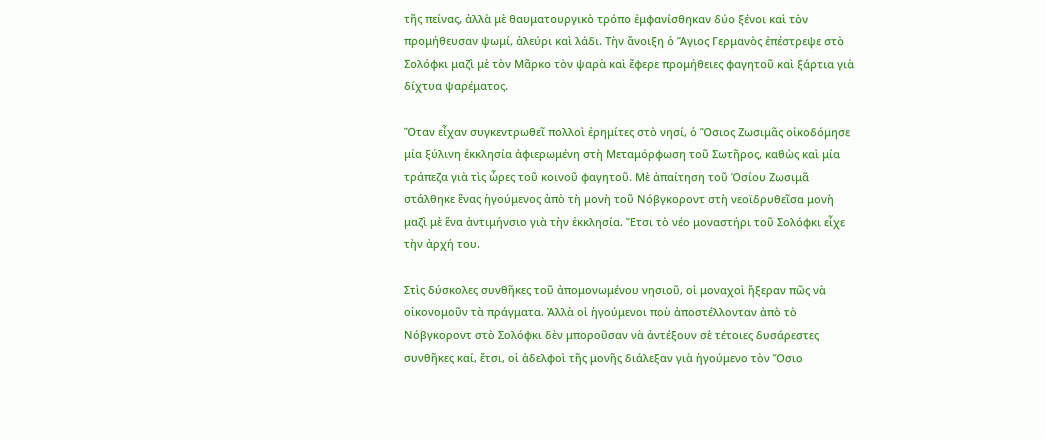τῆς πείνας, ἀλλὰ μὲ θαυματουργικὸ τρόπο ἐμφανίσθηκαν δύο ξένοι καὶ τὸν προμήθευσαν ψωμί, ἀλεύρι καὶ λάδι. Τὴν ἄνοιξη ὁ Ἅγιος Γερμανὸς ἐπέστρεψε στὸ Σολόφκι μαζὶ μὲ τὸν Μᾶρκο τὸν ψαρὰ καὶ ἔφερε προμήθειες φαγητοῦ καὶ ξάρτια γιὰ δίχτυα ψαρέματος.

Ὅταν εἶχαν συγκεντρωθεῖ πολλοὶ ἐρημίτες στὸ νησί, ὁ Ὅσιος Ζωσιμᾶς οἰκοδόμησε μία ξύλινη ἐκκλησία ἀφιερωμένη στὴ Μεταμόρφωση τοῦ Σωτῆρος, καθὼς καὶ μία τράπεζα γιὰ τὶς ὧρες τοῦ κοινοῦ φαγητοῦ. Μὲ ἀπαίτηση τοῦ Ὁσίου Ζωσιμᾶ στάλθηκε ἕνας ἡγούμενος ἀπὸ τὴ μονὴ τοῦ Νόβγκοροντ στὴ νεοϊδρυθεῖσα μονὴ μαζὶ μὲ ἕνα ἀντιμήνσιο γιὰ τὴν ἐκκλησία. Ἔτσι τὸ νέο μοναστήρι τοῦ Σολόφκι εἶχε τὴν ἀρχή του.

Στὶς δύσκολες συνθῆκες τοῦ ἀπομονωμένου νησιοῦ, οἱ μοναχοὶ ἤξεραν πῶς νὰ οἰκονομοῦν τὰ πράγματα. Ἀλλὰ οἱ ἡγούμενοι ποὺ ἀποστέλλονταν ἀπὸ τὸ Νόβγκοροντ στὸ Σολόφκι δὲν μποροῦσαν νὰ ἀντέξουν σὲ τέτοιες δυσάρεστες συνθῆκες καί, ἔτσι, οἱ ἀδελφοὶ τῆς μονῆς διάλεξαν γιὰ ἡγούμενο τὸν Ὅσιο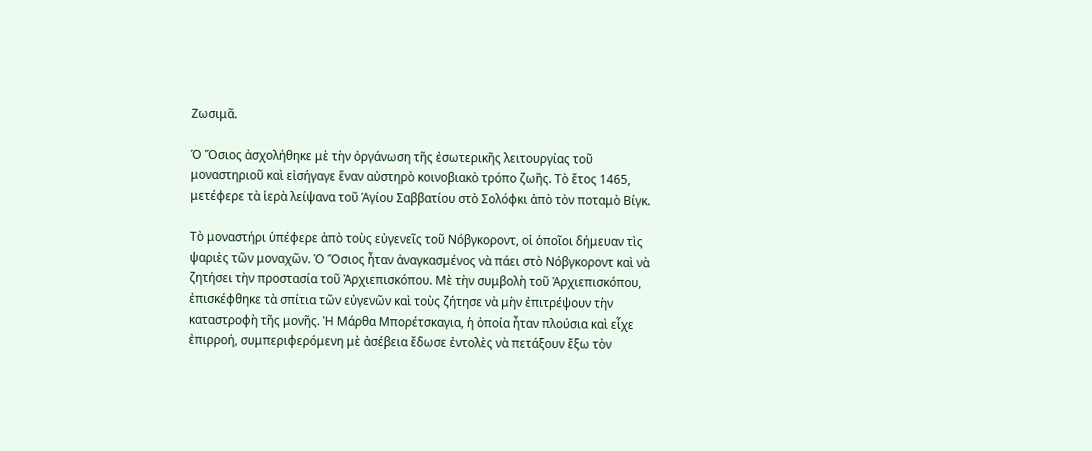Ζωσιμᾶ.

Ὁ Ὅσιος ἀσχολήθηκε μὲ τὴν ὀργάνωση τῆς ἐσωτερικῆς λειτουργίας τοῦ μοναστηριοῦ καὶ εἰσήγαγε ἕναν αὐστηρὸ κοινοβιακὸ τρόπο ζωῆς. Τὸ ἔτος 1465, μετέφερε τὰ ἱερὰ λείψανα τοῦ Ἁγίου Σαββατίου στὸ Σολόφκι ἀπὸ τὸν ποταμὸ Βίγκ.

Τὸ μοναστήρι ὑπέφερε ἀπὸ τοὺς εὐγενεῖς τοῦ Νόβγκοροντ, οἱ ὁποῖοι δήμευαν τὶς ψαριὲς τῶν μοναχῶν. Ὁ Ὅσιος ἦταν ἀναγκασμένος νὰ πάει στὸ Νόβγκοροντ καὶ νὰ ζητήσει τὴν προστασία τοῦ Ἀρχιεπισκόπου. Μὲ τὴν συμβολὴ τοῦ Ἀρχιεπισκόπου, ἐπισκέφθηκε τὰ σπίτια τῶν εὐγενῶν καὶ τοὺς ζήτησε νὰ μὴν ἐπιτρέψουν τὴν καταστροφὴ τῆς μονῆς. Ἡ Μάρθα Μπορέτσκαγια, ἡ ὁποία ἦταν πλούσια καὶ εἶχε ἐπιρροή, συμπεριφερόμενη μὲ ἀσέβεια ἔδωσε ἐντολὲς νὰ πετάξουν ἔξω τὸν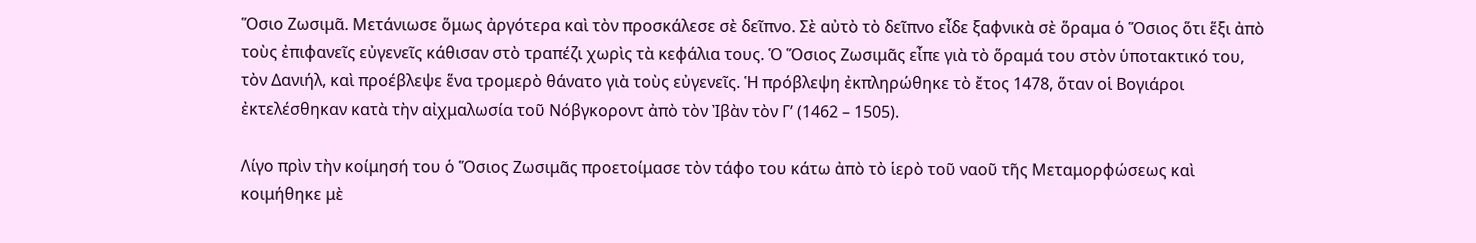Ὅσιο Ζωσιμᾶ. Μετάνιωσε ὅμως ἀργότερα καὶ τὸν προσκάλεσε σὲ δεῖπνο. Σὲ αὐτὸ τὸ δεῖπνο εἶδε ξαφνικὰ σὲ ὅραμα ὁ Ὅσιος ὅτι ἕξι ἀπὸ τοὺς ἐπιφανεῖς εὐγενεῖς κάθισαν στὸ τραπέζι χωρὶς τὰ κεφάλια τους. Ὁ Ὅσιος Ζωσιμᾶς εἶπε γιὰ τὸ ὅραμά του στὸν ὑποτακτικό του, τὸν Δανιήλ, καὶ προέβλεψε ἕνα τρομερὸ θάνατο γιὰ τοὺς εὐγενεῖς. Ἡ πρόβλεψη ἐκπληρώθηκε τὸ ἔτος 1478, ὅταν οἱ Βογιάροι ἐκτελέσθηκαν κατὰ τὴν αἰχμαλωσία τοῦ Νόβγκοροντ ἀπὸ τὸν Ἰβὰν τὸν Γ’ (1462 – 1505).

Λίγο πρὶν τὴν κοίμησή του ὁ Ὅσιος Ζωσιμᾶς προετοίμασε τὸν τάφο του κάτω ἀπὸ τὸ ἱερὸ τοῦ ναοῦ τῆς Μεταμορφώσεως καὶ κοιμήθηκε μὲ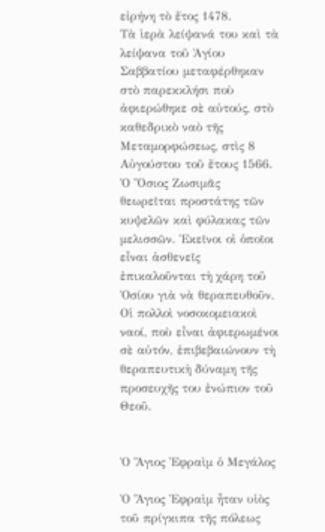εἰρήνη τὸ ἔτος 1478.
Τὰ ἱερὰ λείψανά του καὶ τὰ λείψανα τοῦ Ἁγίου Σαββατίου μεταφέρθηκαν στὸ παρεκκλήσι ποὺ ἀφιερώθηκε σὲ αὐτούς, στὸ καθεδρικὸ ναὸ τῆς Μεταμορφώσεως, στὶς 8 Αὐγούστου τοῦ ἔτους 1566.
Ὁ Ὅσιος Ζωσιμᾶς θεωρεῖται προστάτης τῶν κυψελῶν καὶ φύλακας τῶν μελισσῶν. Ἐκεῖνοι οἱ ὁποῖοι εἶναι ἀσθενεῖς ἐπικαλοῦνται τὴ χάρη τοῦ Ὁσίου γιὰ νὰ θεραπευθοῦν. Οἱ πολλοὶ νοσοκομειακοὶ ναοί, ποὺ εἶναι ἀφιερωμένοι σὲ αὐτόν, ἐπιβεβαιώνουν τὴ θεραπευτικὴ δύναμη τῆς προσευχῆς του ἐνώπιον τοῦ Θεοῦ.


Ὁ Ἅγιος Ἐφραὶμ ὁ Μεγάλος

Ὁ Ἅγιος Ἐφραὶμ ἦταν υἱὸς τοῦ πρίγκιπα τῆς πόλεως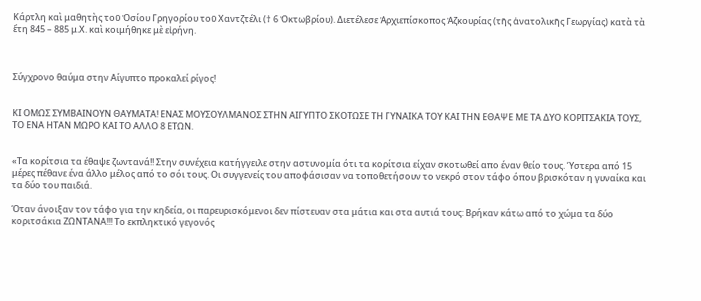Κάρτλη καὶ μαθητὴς τοῦ Ὁσίου Γρηγορίου τοῦ Χαντζτέλι († 6 Ὀκτωβρίου). Διετέλεσε Ἀρχιεπίσκοπος Ἀζκουρίας (τῆς ἀνατολικῆς Γεωργίας) κατὰ τὰ ἔτη 845 – 885 μ.Χ. καὶ κοιμήθηκε μὲ εἰρήνη.



Σύγχρονο θαύμα στην Αίγυπτο προκαλεί ρίγος!


ΚΙ ΟΜΩΣ ΣΥΜΒΑΙΝΟΥΝ ΘΑΥΜΑΤΑ! ΕΝΑΣ ΜΟΥΣΟΥΛΜΑΝΟΣ ΣΤΗΝ ΑΙΓΥΠΤΟ ΣΚΟΤΩΣΕ ΤΗ ΓΥΝΑΙΚΑ ΤΟΥ ΚΑΙ ΤΗΝ ΕΘΑΨΕ ΜΕ ΤΑ ΔΥΟ ΚΟΡΙΤΣΑΚΙΑ ΤΟΥΣ, ΤΟ ΕΝΑ ΗΤΑΝ ΜΩΡΟ ΚΑΙ ΤΟ ΑΛΛΟ 8 ΕΤΩΝ.


«Τα κορίτσια τα έθαψε ζωντανά!! Στην συνέχεια κατήγγειλε στην αστυνομία ότι τα κορίτσια είχαν σκοτωθεί απο έναν θείο τους. Ύστερα από 15 μέρες πέθανε ένα άλλο μέλος από το σόι τους. Οι συγγενείς του αποφάσισαν να τοποθετήσουν το νεκρό στον τάφο όπου βρισκόταν η γυναίκα και τα δύο του παιδιά.

Όταν άνοιξαν τον τάφο για την κηδεία, οι παρευρισκόμενοι δεν πίστευαν στα μάτια και στα αυτιά τους: Βρήκαν κάτω από το χώμα τα δύο κοριτσάκια ΖΩΝΤΑΝΑ!!! Το εκπληκτικό γεγονός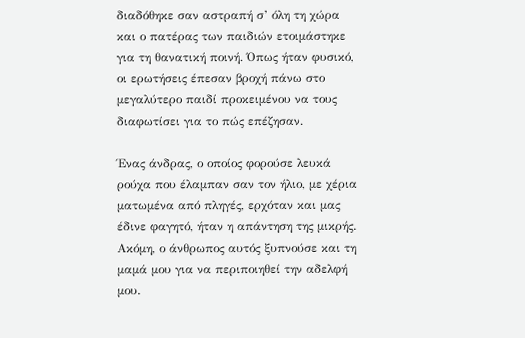διαδόθηκε σαν αστραπή σ’ όλη τη χώρα και ο πατέρας των παιδιών ετοιμάστηκε για τη θανατική ποινή. Όπως ήταν φυσικό, οι ερωτήσεις έπεσαν βροχή πάνω στο μεγαλύτερο παιδί προκειμένου να τους διαφωτίσει για το πώς επέζησαν.

Ένας άνδρας, ο οποίος φορούσε λευκά ρούχα που έλαμπαν σαν τον ήλιο, με χέρια ματωμένα από πληγές, ερχόταν και μας έδινε φαγητό, ήταν η απάντηση της μικρής. Ακόμη, ο άνθρωπος αυτός ξυπνούσε και τη μαμά μου για να περιποιηθεί την αδελφή μου.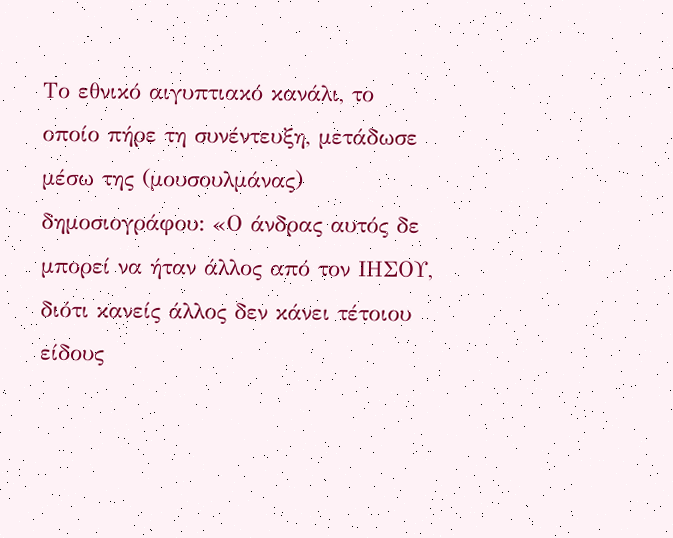Το εθνικό αιγυπτιακό κανάλι, το οποίο πήρε τη συνέντευξη, μετάδωσε μέσω της (μουσουλμάνας) δημοσιογράφου: «Ο άνδρας αυτός δε μπορεί να ήταν άλλος από τον ΙΗΣΟΥ, διότι κανείς άλλος δεν κάνει τέτοιου είδους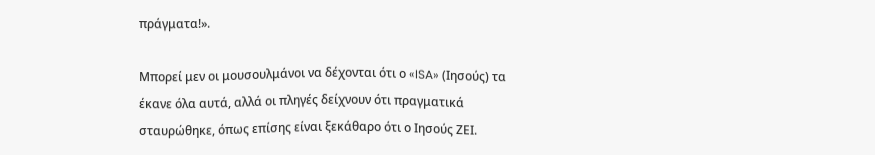πράγματα!».

Μπορεί μεν οι μουσουλμάνοι να δέχονται ότι ο «ISA» (Ιησούς) τα έκανε όλα αυτά, αλλά οι πληγές δείχνουν ότι πραγματικά σταυρώθηκε, όπως επίσης είναι ξεκάθαρο ότι ο Ιησούς ΖΕΙ.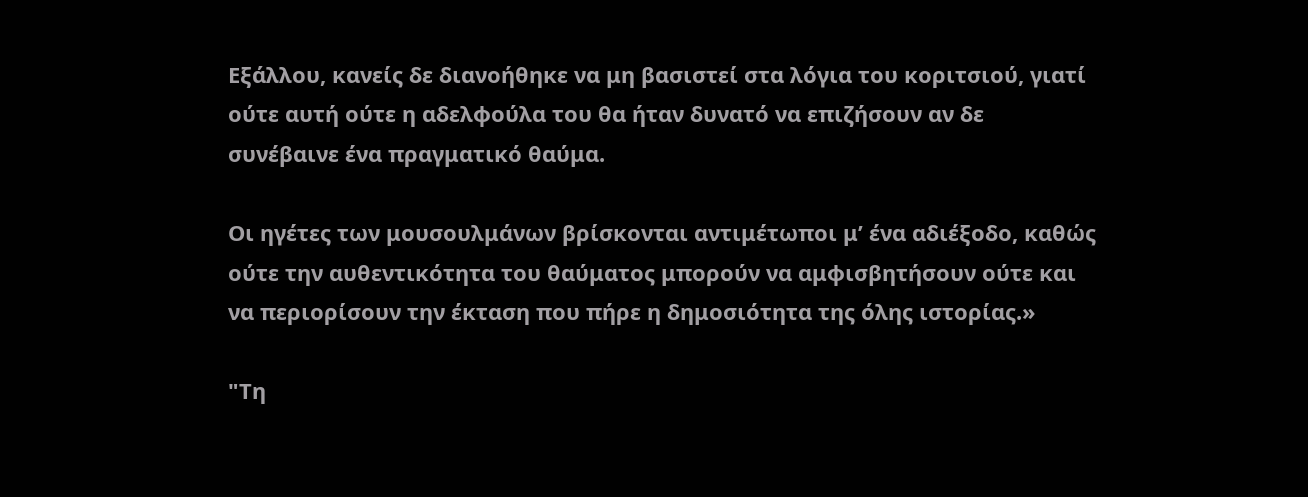Εξάλλου, κανείς δε διανοήθηκε να μη βασιστεί στα λόγια του κοριτσιού, γιατί ούτε αυτή ούτε η αδελφούλα του θα ήταν δυνατό να επιζήσουν αν δε συνέβαινε ένα πραγματικό θαύμα.

Οι ηγέτες των μουσουλμάνων βρίσκονται αντιμέτωποι μ’ ένα αδιέξοδο, καθώς ούτε την αυθεντικότητα του θαύματος μπορούν να αμφισβητήσουν ούτε και να περιορίσουν την έκταση που πήρε η δημοσιότητα της όλης ιστορίας.»

"Τη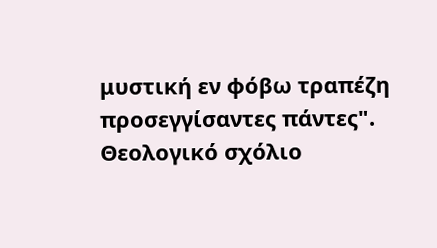μυστική εν φόβω τραπέζη προσεγγίσαντες πάντες". Θεολογικό σχόλιο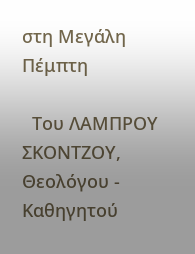στη Μεγάλη Πέμπτη

  Του ΛΑΜΠΡΟΥ ΣΚΟΝΤΖΟΥ, Θεολόγου - Καθηγητού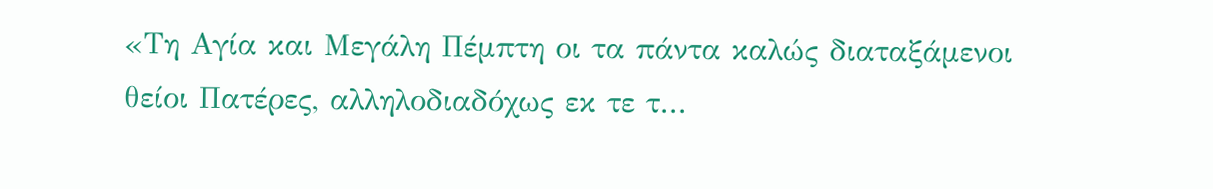«Τη Αγία και Μεγάλη Πέμπτη οι τα πάντα καλώς διαταξάμενοι θείοι Πατέρες, αλληλοδιαδόχως εκ τε τ...